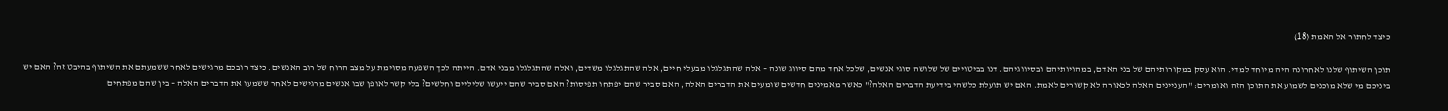כיצד לחתור אל האמת (18)

תוכן השיתוף שלנו לאחרונה היה מיוחד למדי. הוא עסק במקורותיהם של בני האדם, במהויותיהם ובסיווגיהם. דנו בביטויים של שלושה סוגי אנשים, שלכל אחד מהם סיווג שונה – אלה שהתגלגלו מבעלי חיים, אלה שהתגלגלו משדים, ואלה שהתגלגלו מבני אדם. הייתה לכך השפעה מסוימת על מצב הרוח של רוב האנשים. כיצד רובכם מרגישים לאחר ששמעתם את השיתוף בהיבט זה? האם יש ביניכם מי שלא מוכנים לשמוע את התוכן הזה ואומרים: "העניינים האלה לכאורה לא קשורים לאמת. האם יש תועלת כלשהי בידיעת הדברים האלה?" כאשר מאמינים חדשים שומעים את הדברים האלה, האם סביר שהם יפתחו תפיסות? האם סביר שהם ייעשו שליליים וחלשים? בלי קשר לאופן שבו אנשים מרגישים לאחר ששמעו את הדברים האלה – בין שהם מפתחים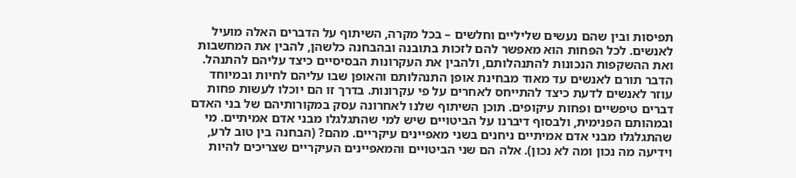תפיסות ובין שהם נעשים שליליים וחלשים – בכל מקרה, השיתוף על הדברים האלה מועיל לאנשים. לכל הפחות הוא מאפשר להם לזכות בתובנה ובהבחנה כלשהן, להבין את המחשבות ואת ההשקפות הנכונות להתנהלותם, ולהבין את העקרונות הבסיסיים כיצד עליהם להתנהל. הדבר תורם לאנשים עד מאוד מבחינת אופן התנהלותם והאופן שבו עליהם לחיות ובמיוחד עוזר לאנשים לדעת כיצד להתייחס לאחרים על פי עקרונות. בדרך זו הם יוכלו לעשות פחות דברים טיפשיים ופחות עיקופים. תוכן השיתוף שלנו לאחרונה עסק במקורותיהם של בני האדם ובמהותם הפנימית, ולבסוף דיברנו על הביטויים שיש למי שהתגלגלו מבני אדם אמיתיים. מי שהתגלגלו מבני אדם אמיתיים ניחנים בשני מאפיינים עיקריים. מהם? (הבחנה בין טוב לרע, וידיעה מה נכון ומה לא נכון). אלה הם שני הביטויים והמאפיינים העיקריים שצריכים להיות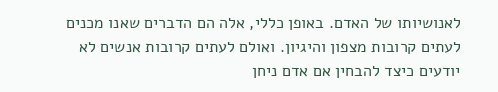לאנושיותו של האדם. באופן כללי, אלה הם הדברים שאנו מכנים לעתים קרובות מצפון והיגיון. ואולם לעתים קרובות אנשים לא יודעים כיצד להבחין אם אדם ניחן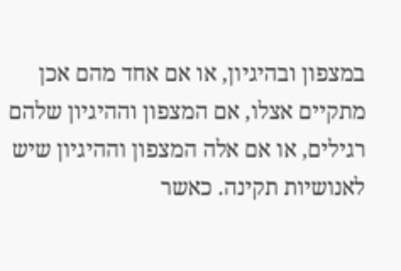במצפון ובהיגיון, או אם אחד מהם אכן מתקיים אצלו, אם המצפון וההיגיון שלהם רגילים, או אם אלה המצפון וההיגיון שיש לאנושיות תקינה. כאשר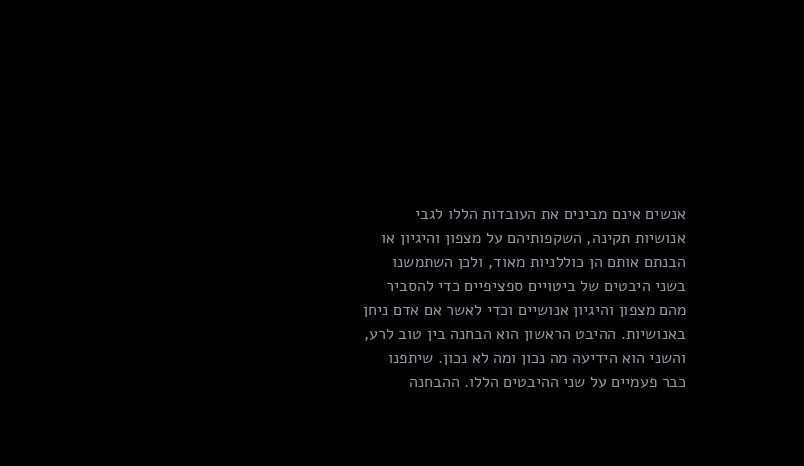אנשים אינם מבינים את העובדות הללו לגבי אנושיות תקינה, השקפותיהם על מצפון והיגיון או הבנתם אותם הן כוללניות מאוד, ולכן השתמשנו בשני היבטים של ביטויים ספציפיים כדי להסביר מהם מצפון והיגיון אנושיים וכדי לאשר אם אדם ניחן באנושיות. ההיבט הראשון הוא הבחנה בין טוב לרע, והשני הוא הידיעה מה נכון ומה לא נכון. שיתפנו כבר פעמיים על שני ההיבטים הללו. ההבחנה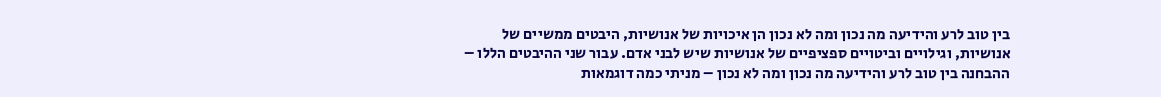בין טוב לרע והידיעה מה נכון ומה לא נכון הן איכויות של אנושיות, היבטים ממשיים של אנושיות, וגילויים וביטויים ספציפיים של אנושיות שיש לבני אדם. עבור שני ההיבטים הללו – ההבחנה בין טוב לרע והידיעה מה נכון ומה לא נכון – מניתי כמה דוגמאות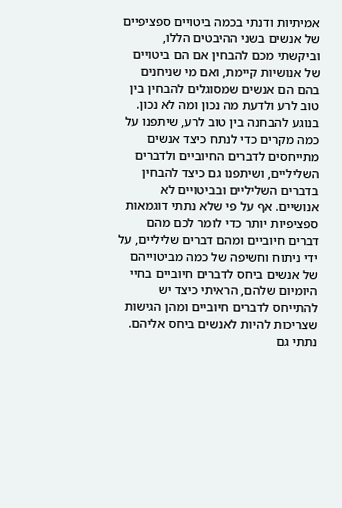אמיתיות ודנתי בכמה ביטויים ספציפיים של אנשים בשני ההיבטים הללו, וביקשתי מכם להבחין אם הם ביטויים של אנושיות קיימת, ואם מי שניחנים בהם הם אנשים שמסוגלים להבחין בין טוב לרע ולדעת מה נכון ומה לא נכון. בנוגע להבחנה בין טוב לרע, שיתפנו על כמה מקרים כדי לנתח כיצד אנשים מתייחסים לדברים החיוביים ולדברים השליליים, ושיתפנו גם כיצד להבחין בדברים השליליים ובביטויים לא אנושיים. אף על פי שלא נתתי דוגמאות ספציפיות יותר כדי לומר לכם מהם דברים חיוביים ומהם דברים שליליים, על ידי ניתוח וחשיפה של כמה מביטוייהם של אנשים ביחס לדברים חיוביים בחיי היומיום שלהם, הראיתי כיצד יש להתייחס לדברים חיוביים ומהן הגישות שצריכות להיות לאנשים ביחס אליהם. נתתי גם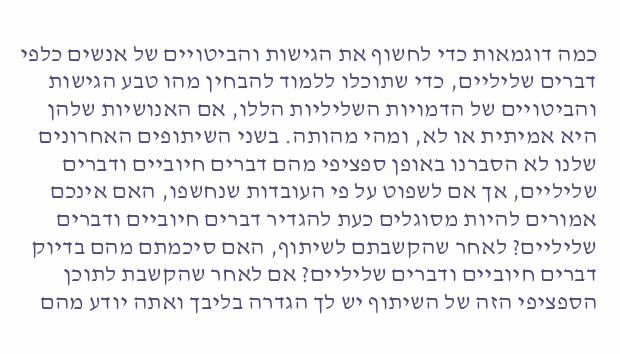כמה דוגמאות כדי לחשוף את הגישות והביטויים של אנשים כלפי דברים שליליים, כדי שתוכלו ללמוד להבחין מהו טבע הגישות והביטויים של הדמויות השליליות הללו, אם האנושיות שלהן היא אמיתית או לא, ומהי מהותה. בשני השיתופים האחרונים שלנו לא הסברנו באופן ספציפי מהם דברים חיוביים ודברים שליליים, אך אם לשפוט על פי העובדות שנחשפו, האם אינכם אמורים להיות מסוגלים כעת להגדיר דברים חיוביים ודברים שליליים? לאחר שהקשבתם לשיתוף, האם סיכמתם מהם בדיוק דברים חיוביים ודברים שליליים? אם לאחר שהקשבת לתוכן הספציפי הזה של השיתוף יש לך הגדרה בליבך ואתה יודע מהם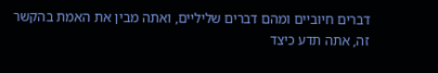דברים חיוביים ומהם דברים שליליים, ואתה מבין את האמת בהקשר זה, אתה תדע כיצד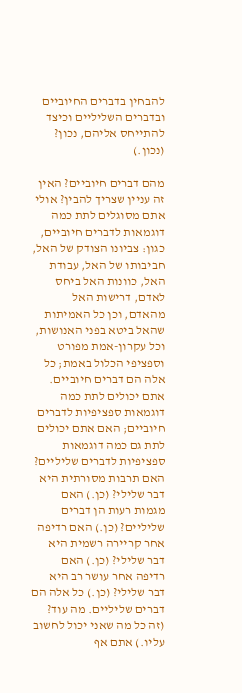להבחין בדברים החיוביים ובדברים השליליים וכיצד להתייחס אליהם, נכון? (נכון.)

מהם דברים חיוביים? האין זה עניין שצריך להבין? אולי אתם מסוגלים לתת כמה דוגמאות לדברים חיוביים, כגון: צביונו הצודק של האל, חביבותו של האל, עבודת האל, כוונות האל ביחס לאדם, דרישות האל מהאדם, וכן כל האמיתות שהאל ביטא בפני האנושות, וכל עקרון-אמת מפורט וספציפי הכלול באמת; כל אלה הם דברים חיוביים. אתם יכולים לתת כמה דוגמאות ספציפיות לדברים חיוביים; האם אתם יכולים לתת גם כמה דוגמאות ספציפיות לדברים שליליים? האם תרבות מסורתית היא דבר שלילי? (כן.) האם מגמות רעות הן דברים שליליים? (כן.) האם רדיפה אחר קריירה רשמית היא דבר שלילי? (כן.) האם רדיפה אחר עושר רב היא דבר שלילי? (כן.) כל אלה הם דברים שליליים. מה עוד? (זה כל מה שאני יכול לחשוב עליו.) אתם אף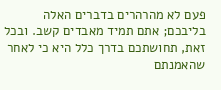פעם לא מהרהרים בדברים האלה בליבכם; אתם תמיד מאבדים קשב. ובכל זאת, תחושתכם בדרך כלל היא כי לאחר שהאמנתם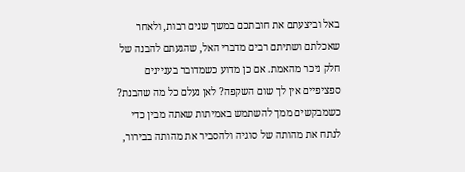באל וביצעתם את חובתכם במשך שנים רבות, ולאחר שאכלתם ושתיתם רבים מדברי האל, שהגעתם להבנה של חלק ניכר מהאמת. אם כן מדוע כשמדובר בעניינים ספציפיים אין לך שום השקפה? לאן נעלם כל מה שהבנת? כשמבקשים ממך להשתמש באמיתות שאתה מבין כדי לנתח את מהותה של סוגיה ולהסביר את מהותה בבירור,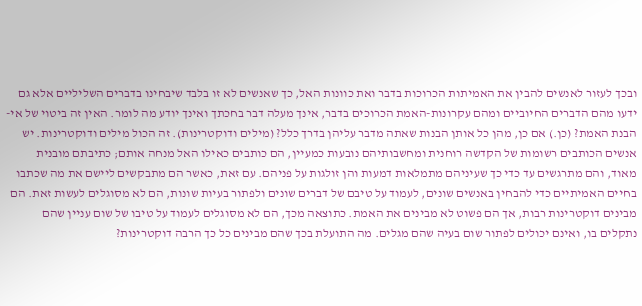ובכך לעזור לאנשים להבין את האמיתות הכרוכות בדבר ואת כוונות האל, כך שאנשים לא זו בלבד שיבחינו בדברים השליליים אלא גם ידעו מהם הדברים החיוביים ומהם עקרונות-האמת הכרוכים בדבר, אינך מעלה דבר בחכתך ואינך יודע מה לומר. האין זה ביטוי של אי-הבנת האמת? (כן.) אם כן, מהן כל אותן הבנות שאתה מדבר עליהן בדרך כלל? (מילים ודוקטרינות). זה הכול מילים ודוקטרינות. יש אנשים הכותבים רשומות של הקדשה רוחנית ומחשבותיהם נובעות כמעיין, הם כותבים כאילו האל מנחה אותם; כתיבתם מובנית מאוד, והם מתרגשים עד כדי כך שעיניהם מתמלאות דמעות והן זולגות על פניהם. עם זאת, כאשר הם מתבקשים ליישם את מה שכתבו בחיים האמיתיים כדי להבחין באנשים שונים, לעמוד על טיבם של דברים שונים ולפתור בעיות שונות, הם לא מסוגלים לעשות זאת. הם מבינים דוקטרינות רבות, אך הם פשוט לא מבינים את האמת. כתוצאה מכך, הם לא מסוגלים לעמוד על טיבו של שום עניין שהם נתקלים בו, ואינם יכולים לפתור שום בעיה שהם מגלים. מה התועלת בכך שהם מבינים כל כך הרבה דוקטרינות?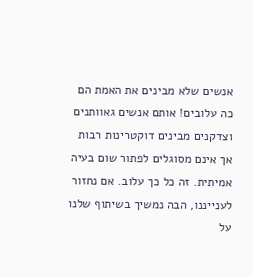אנשים שלא מבינים את האמת הם כה עלובים! אותם אנשים גאוותנים וצדקנים מבינים דוקטרינות רבות אך אינם מסוגלים לפתור שום בעיה אמיתית. זה כל כך עלוב. אם נחזור לענייננו, הבה נמשיך בשיתוף שלנו על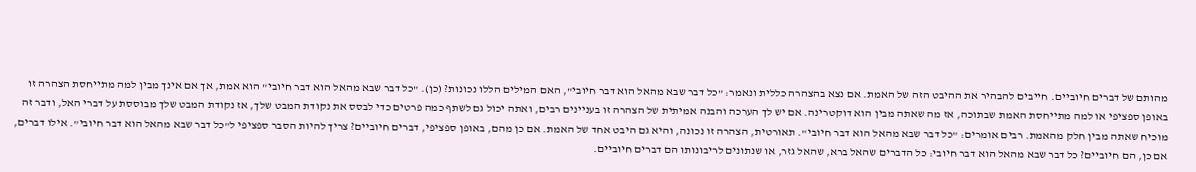מהותם של דברים חיוביים. חייבים להבהיר את ההיבט הזה של האמת. אם נצא בהצהרה כללית ונאמר: "כל דבר שבא מהאל הוא דבר חיובי", האם המילים הללו נכונות? (כן). "כל דבר שבא מהאל הוא דבר חיובי" הוא אמת, אך אם אינך מבין למה מתייחסת הצהרה זו באופן ספציפי או למה מתייחסת האמת שבתוכה, אז מה שאתה מבין הוא דוקטרינה. אם יש לך הערכה והבנה אמיתית של הצהרה זו בעניינים רבים, ואתה יכול גם לשתף כמה פרטים כדי לבסס את נקודת המבט שלך, אז נקודת המבט שלך מבוססת על דברי האל, ודבר זה מוכיח שאתה מבין חלק מהאמת. רבים אומרים: "כל דבר שבא מהאל הוא דבר חיובי". תאורטית, הצהרה זו נכונה, והיא גם היבט אחד של האמת. אם כן מהם, באופן ספציפי, דברים חיוביים? צריך להיות הסבר ספציפי ל"כל דבר שבא מהאל הוא דבר חיובי". אילו דברים, אם כן, הם חיוביים? כל דבר שבא מהאל הוא דבר חיובי: כל הדברים שהאל ברא, שהאל גזר, או שנתונים לריבונותו הם דברים חיוביים.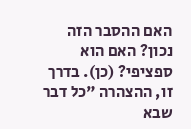האם ההסבר הזה נכון? האם הוא ספציפי? (כן). בדרך זו, ההצהרה "כל דבר שבא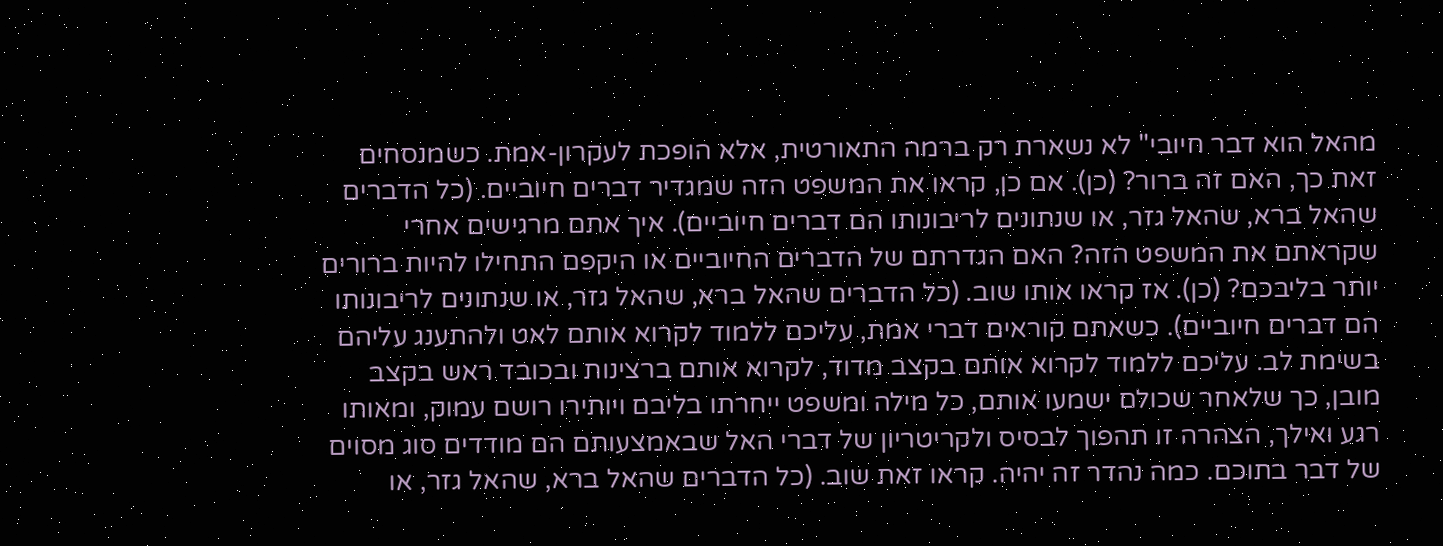מהאל הוא דבר חיובי" לא נשארת רק ברמה התאורטית, אלא הופכת לעקרון-אמת. כשמנסחים זאת כך, האם זה ברור? (כן). אם כן, קראו את המשפט הזה שמגדיר דברים חיוביים. (כל הדברים שהאל ברא, שהאל גזר, או שנתונים לריבונותו הם דברים חיוביים). איך אתם מרגישים אחרי שקראתם את המשפט הזה? האם הגדרתם של הדברים החיוביים או היקפם התחילו להיות ברורים יותר בליבכם? (כן). אז קראו אותו שוב. (כל הדברים שהאל ברא, שהאל גזר, או שנתונים לריבונותו הם דברים חיוביים). כשאתם קוראים דברי אמת, עליכם ללמוד לקרוא אותם לאט ולהתענג עליהם בשימת לב. עליכם ללמוד לקרוא אותם בקצב מדוד, לקרוא אותם ברצינות ובכובד ראש בקצב מובן, כך שלאחר שכולם ישמעו אותם, כל מילה ומשפט ייחרתו בליבם ויותירו רושם עמוק, ומאותו רגע ואילך, הצהרה זו תהפוך לבסיס ולקריטריון של דברי האל שבאמצעותם הם מודדים סוג מסוים של דבר בתוכם. כמה נהדר זה יהיה. קראו זאת שוב. (כל הדברים שהאל ברא, שהאל גזר, או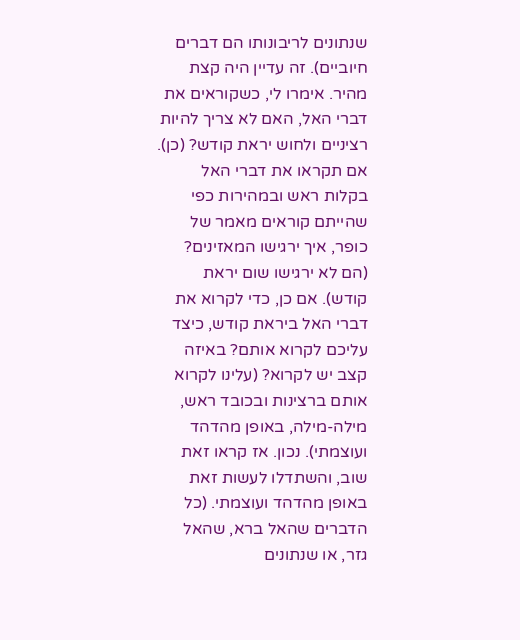שנתונים לריבונותו הם דברים חיוביים). זה עדיין היה קצת מהיר. אימרו לי, כשקוראים את דברי האל, האם לא צריך להיות רציניים ולחוש יראת קודש? (כן). אם תקראו את דברי האל בקלות ראש ובמהירות כפי שהייתם קוראים מאמר של כופר, איך ירגישו המאזינים? (הם לא ירגישו שום יראת קודש). אם כן, כדי לקרוא את דברי האל ביראת קודש, כיצד עליכם לקרוא אותם? באיזה קצב יש לקרוא? (עלינו לקרוא אותם ברצינות ובכובד ראש, מילה-מילה, באופן מהדהד ועוצמתי). נכון. אז קראו זאת שוב, והשתדלו לעשות זאת באופן מהדהד ועוצמתי. (כל הדברים שהאל ברא, שהאל גזר, או שנתונים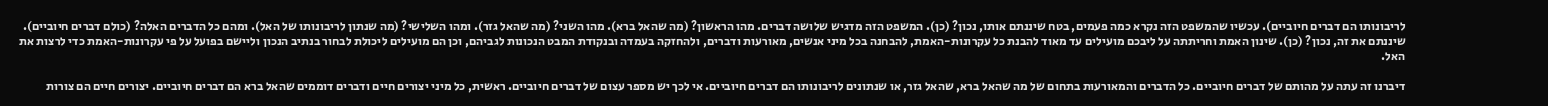לריבונותו הם דברים חיוביים). עכשיו שהמשפט הזה נקרא כמה פעמים, בטח שיננתם אותו, נכון? (כן). המשפט הזה מדגיש שלושה דברים. מהו הראשון? (מה שהאל ברא). מהו השני? (מה שהאל גזר). ומהו השלישי? (מה שנתון לריבונותו של האל). ומהם כל הדברים האלה? (כולם דברים חיוביים). שיננתם את זה, נכון? (כן). שינון האמת וחריתתה על ליבכם מועילים עד מאוד להבנת כל עקרונות-האמת, להבחנה בכל מיני אנשים, מאורעות ודברים, ולהחזקה בעמדה ובנקודת המבט הנכונות לגביהם, וכן הם מועילים ליכולת לבחור בנתיב הנכון וליישם בפועל על פי עקרונות-האמת כדי לרצות את האל.

דיברנו זה עתה על מהותם של דברים חיוביים. כל הדברים והמאורעות בתחום של מה שהאל ברא, שהאל גזר, או שנתונים לריבונותו הם דברים חיוביים. אי לכך יש מספר עצום של דברים חיוביים. ראשית, כל מיני יצורים חיים ודברים דוממים שהאל ברא הם דברים חיוביים. יצורים חיים הם צורות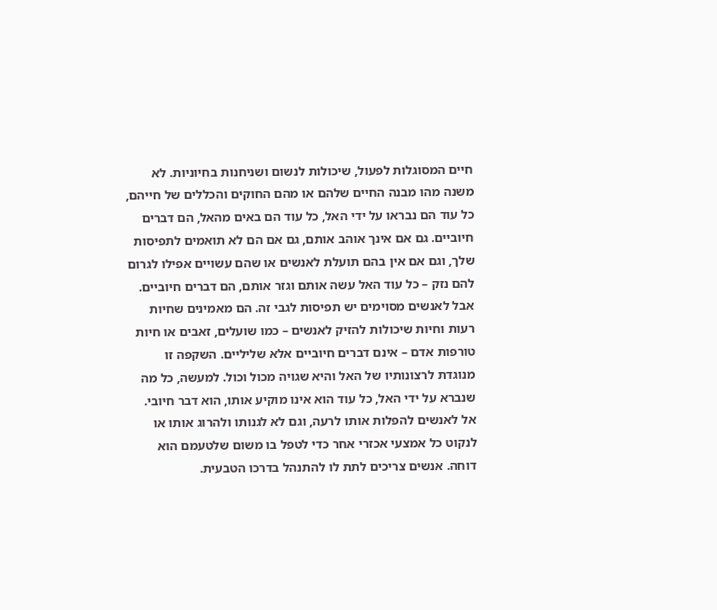חיים המסוגלות לפעול, שיכולות לנשום ושניחנות בחיוניות. לא משנה מהו מבנה החיים שלהם או מהם החוקים והכללים של חייהם, כל עוד הם נבראו על ידי האל, כל עוד הם באים מהאל, הם דברים חיוביים. גם אם אינך אוהב אותם, גם אם הם לא תואמים לתפיסות שלך, וגם אם אין בהם תועלת לאנשים או שהם עשויים אפילו לגרום להם נזק – כל עוד האל עשה אותם וגזר אותם, הם דברים חיוביים. אבל לאנשים מסוימים יש תפיסות לגבי זה. הם מאמינים שחיות רעות וחיות שיכולות להזיק לאנשים – כמו שועלים, זאבים או חיות טורפות אדם – אינם דברים חיוביים אלא שליליים. השקפה זו מנוגדת לרצונותיו של האל והיא שגויה מכול וכול. למעשה, כל מה שנברא על ידי האל, כל עוד הוא אינו מוקיע אותו, הוא דבר חיובי. אל לאנשים להפלות אותו לרעה, וגם לא לגנותו ולהרוג אותו או לנקוט כל אמצעי אכזרי אחר כדי לטפל בו משום שלטעמם הוא דוחה. אנשים צריכים לתת לו להתנהל בדרכו הטבעית.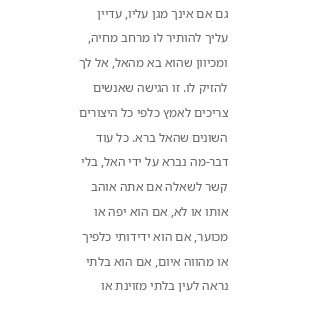גם אם אינך מגן עליו, עדיין עליך להותיר לו מרחב מחיה, ומכיוון שהוא בא מהאל, אל לך להזיק לו. זו הגישה שאנשים צריכים לאמץ כלפי כל היצורים השונים שהאל ברא. כל עוד דבר-מה נברא על ידי האל, בלי קשר לשאלה אם אתה אוהב אותו או לא, אם הוא יפה או מכוער, אם הוא ידידותי כלפיך או מהווה איום, אם הוא בלתי נראה לעין בלתי מזוינת או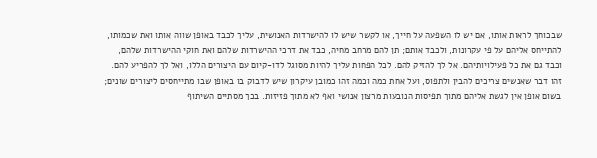שבכוחך לראות אותו, אם יש לו השפעה על חייך, או לקשר שיש לו להישרדות האנושית, עליך לכבד באופן שווה אותו ואת שכמותו, להתייחס אליהם על פי עקרונות, ולכבד אותם; תן להם מרחב מחיה, כבד את דרכי ההישרדות שלהם ואת חוקי ההישרדות שלהם, וכבד גם את כל פעילויותיהם. אל לך להזיק להם. לכל הפחות עליך להיות מסוגל לדו-קיום עם היצורים הללו, ואל לך להפריע להם. זהו דבר שאנשים צריכים להבין ולתפוס, ועל אחת כמה וכמה זהו כמובן עיקרון שיש לדבוק בו באופן שבו מתייחסים ליצורים שונים; בשום אופן אין לגשת אליהם מתוך תפיסות הנובעות מרצון אנושי ואף לא מתוך פזיזות. בכך מסתיים השיתוף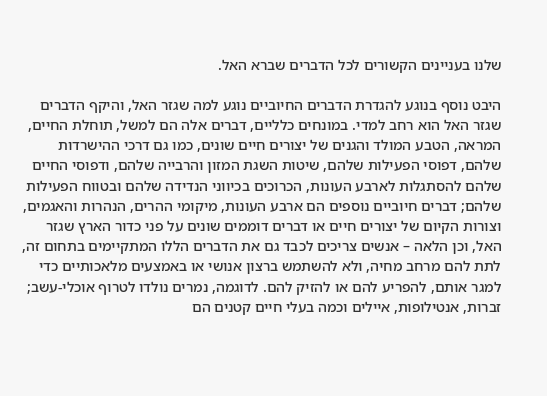שלנו בעניינים הקשורים לכל הדברים שברא האל.

היבט נוסף בנוגע להגדרת הדברים החיוביים נוגע למה שגזר האל, והיקף הדברים שגזר האל הוא רחב למדי. במונחים כלליים, דברים אלה הם למשל, תוחלת החיים, המראה, הטבע המולד והגנים של יצורים חיים שונים, כמו גם דרכי ההישרדות שלהם, דפוסי הפעילות שלהם, שיטות השגת המזון והרבייה שלהם, ודפוסי החיים שלהם להסתגלות לארבע העונות, הכרוכים בכיווני הנדידה שלהם ובטווח הפעילות שלהם; דברים חיוביים נוספים הם ארבע העונות, מיקומי ההרים, הנהרות והאגמים, וצורות הקיום של יצורים חיים או דברים דוממים שונים על פני כדור הארץ שגזר האל, וכן הלאה – אנשים צריכים לכבד גם את הדברים הללו המתקיימים בתחום זה, לתת להם מרחב מחיה, ולא להשתמש ברצון אנושי או באמצעים מלאכותיים כדי למגר אותם, להפריע להם או להזיק להם. לדוגמה, נמרים נולדו לטרוף אוכלי-עשב; זברות, אנטילופות, איילים וכמה בעלי חיים קטנים הם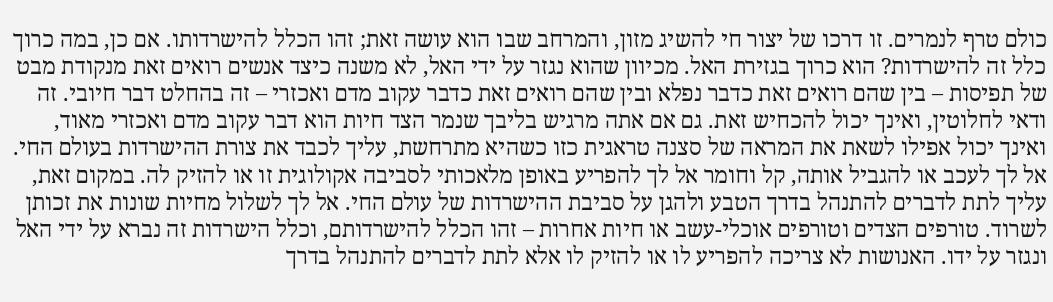כולם טרף לנמרים. זו דרכו של יצור חי להשיג מזון, והמרחב שבו הוא עושה זאת; זהו הכלל להישרדותו. אם כן, במה כרוך כלל זה להישרדות? הוא כרוך בגזירת האל. מכיוון שהוא נגזר על ידי האל, לא משנה כיצד אנשים רואים זאת מנקודת מבט של תפיסות – בין שהם רואים זאת כדבר נפלא ובין שהם רואים זאת כדבר עקוב מדם ואכזרי – זה בהחלט דבר חיובי. זה ודאי לחלוטין, ואינך יכול להכחיש זאת. גם אם אתה מרגיש בליבך שנמר הצד חיות הוא דבר עקוב מדם ואכזרי מאוד, ואינך יכול אפילו לשאת את המראה של סצנה טראגית כזו כשהיא מתרחשת, עליך לכבד את צורת ההישרדות בעולם החי. אל לך לעכב או להגביל אותה, קל וחומר אל לך להפריע באופן מלאכותי לסביבה אקולוגית זו או להזיק לה. במקום זאת, עליך לתת לדברים להתנהל בדרך הטבע ולהגן על סביבת ההישרדות של עולם החי. אל לך לשלול מחיות שונות את זכותן לשרוד. טורפים הצדים וטורפים אוכלי-עשב או חיות אחרות – זהו הכלל להישרדותם, וכלל הישרדות זה נברא על ידי האל ונגזר על ידו. האנושות לא צריכה להפריע לו או להזיק לו אלא לתת לדברים להתנהל בדרך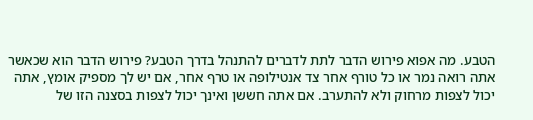הטבע. מה אפוא פירוש הדבר לתת לדברים להתנהל בדרך הטבע? פירוש הדבר הוא שכאשר אתה רואה נמר או כל טורף אחר צד אנטילופה או טרף אחר, אם יש לך מספיק אומץ, אתה יכול לצפות מרחוק ולא להתערב. אם אתה חששן ואינך יכול לצפות בסצנה הזו של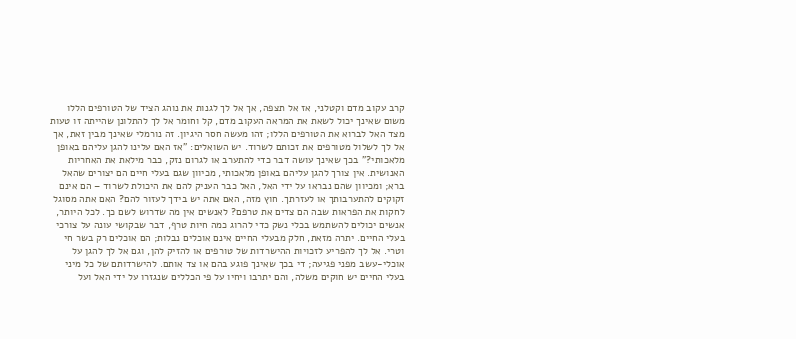קרב עקוב מדם וקטלני, אז אל תצפה, אך אל לך לגנות את נוהג הציד של הטורפים הללו משום שאינך יכול לשאת את המראה העקוב מדם, קל וחומר אל לך להתלונן שהייתה זו טעות מצד האל לברוא את הטורפים הללו; זהו מעשה חסר היגיון. זה נורמלי שאינך מבין זאת, אך אל לך לשלול מטורפים את זכותם לשרוד. יש השואלים: "אז האם עלינו להגן עליהם באופן מלאכותי?" בכך שאינך עושה דבר כדי להתערב או לגרום נזק, כבר מילאת את האחריות האנושית. אין צורך להגן עליהם באופן מלאכותי, מכיוון שגם בעלי חיים הם יצורים שהאל ברא; ומכיוון שהם נבראו על ידי האל, האל כבר העניק להם את היכולת לשרוד – הם אינם זקוקים להתערבותך או לעזרתך. חוץ מזה, האם אתה יש בידך לעזור להם? האם אתה מסוגל לחקות את הפראות שבה הם צדים את טרפם? לאנשים אין מה שדרוש לשם כך. לכל היותר, אנשים יכולים להשתמש בכלי נשק כדי להרוג כמה חיות טרף, דבר שבקושי עונה על צורכי בעלי החיים. יתרה מזאת, חלק מבעלי החיים אינם אוכלים נבלות; הם אוכלים רק בשר חי וטרי. אל לך להפריע לזכויות ההישרדות של טורפים או להזיק להן, וגם אל לך להגן על אוכלי-עשב מפני פגיעה; די בכך שאינך פוגע בהם או צד אותם. להישרדותם של כל מיני בעלי החיים יש חוקים משלה, והם יתרבו ויחיו על פי הכללים שנגזרו על ידי האל ועל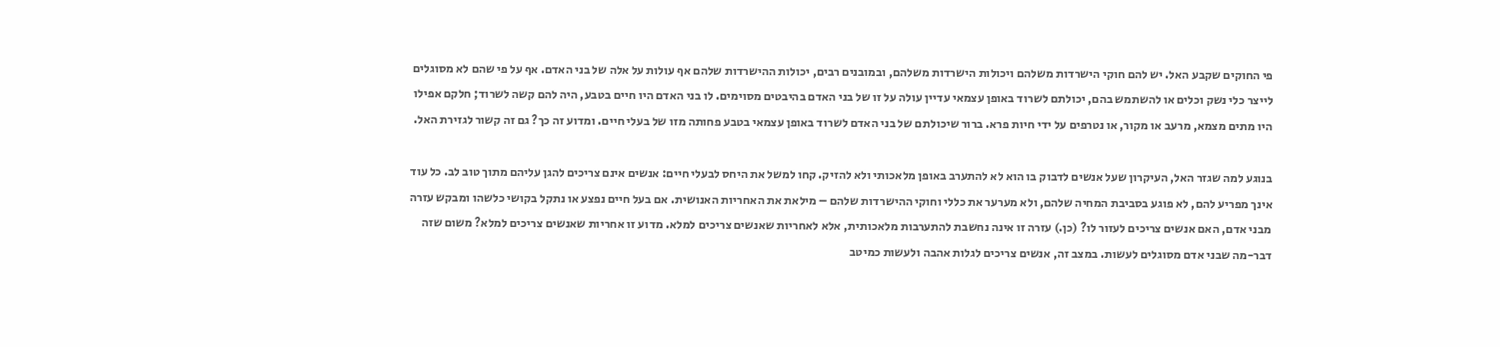פי החוקים שקבע האל. יש להם חוקי הישרדות משלהם ויכולות הישרדות משלהם, ובמובנים רבים, יכולות ההישרדות שלהם אף עולות על אלה של בני האדם. אף על פי שהם לא מסוגלים לייצר כלי נשק וכלים או להשתמש בהם, יכולתם לשרוד באופן עצמאי עדיין עולה על זו של בני האדם בהיבטים מסוימים. לו בני האדם היו חיים בטבע, היה להם קשה לשרוד; חלקם אפילו היו מתים מצמא, מרעב או מקור, או נטרפים על ידי חיות פרא. ברור שיכולתם של בני האדם לשרוד באופן עצמאי בטבע פחותה מזו של בעלי חיים. ומדוע זה כך? גם זה קשור לגזירת האל.

בנוגע למה שגזר האל, העיקרון שעל אנשים לדבוק בו הוא לא להתערב באופן מלאכותי ולא להזיק. קחו למשל את היחס לבעלי חיים: אנשים אינם צריכים להגן עליהם מתוך טוב לב. כל עוד אינך מפריע להם, לא פוגע בסביבת המחיה שלהם, ולא מערער את כללי וחוקי ההישרדות שלהם – מילאת את האחריות האנושית. אם בעל חיים נפצע או נתקל בקושי כלשהו ומבקש עזרה מבני אדם, האם אנשים צריכים לעזור לו? (כן.) עזרה זו אינה נחשבת להתערבות מלאכותית, אלא לאחריות שאנשים צריכים למלא. מדוע זו אחריות שאנשים צריכים למלא? משום שזה דבר-מה שבני אדם מסוגלים לעשות. במצב זה, אנשים צריכים לגלות אהבה ולעשות כמיטב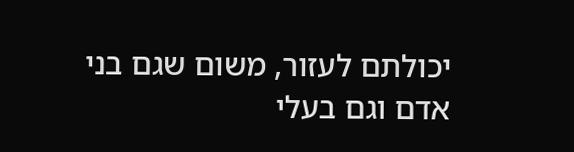יכולתם לעזור, משום שגם בני אדם וגם בעלי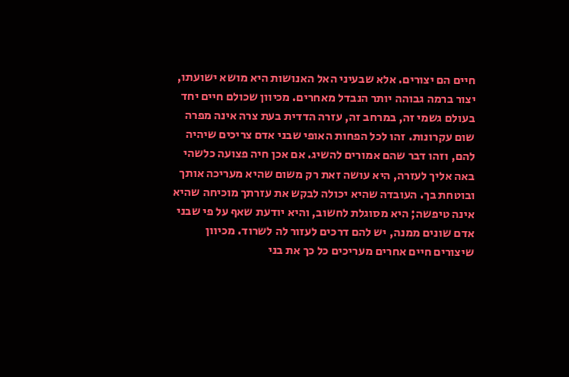חיים הם יצורים. אלא שבעיני האל האנושות היא מושא ישועתו, יצור ברמה גבוהה יותר הנבדל מאחרים. מכיוון שכולם חיים יחד בעולם גשמי זה, במרחב זה, עזרה הדדית בעת צרה אינה מפרה שום עקרונות. זהו לכל הפחות האופי שבני אדם צריכים שיהיה להם, וזהו דבר שהם אמורים להשיג. אם אכן חיה פצועה כלשהי באה אליך לעזרה, היא עושה זאת רק משום שהיא מעריכה אותך ובוטחת בך. העובדה שהיא יכולה לבקש את עזרתך מוכיחה שהיא אינה טיפשה; היא מסוגלת לחשוב, והיא יודעת שאף על פי שבני אדם שונים ממנה, יש להם דרכים לעזור לה לשרוד. מכיוון שיצורים חיים אחרים מעריכים כל כך את בני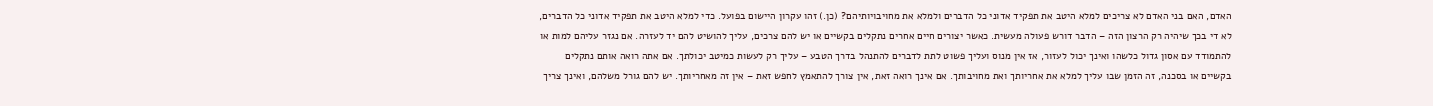האדם, האם בני האדם לא צריכים למלא היטב את תפקיד אדוני כל הדברים ולמלא את מחויבויותיהם? (כן.) זהו עקרון היישום בפועל. כדי למלא היטב את תפקיד אדוני כל הדברים, לא די בכך שיהיה רק הרצון הזה – הדבר דורש פעולה מעשית. כאשר יצורים חיים אחרים נתקלים בקשיים או יש להם צרכים, עליך להושיט להם יד לעזרה. אם נגזר עליהם למות או להתמודד עם אסון גדול כלשהו ואינך יכול לעזור, אז אין מנוס ועליך פשוט לתת לדברים להתנהל בדרך הטבע – עליך רק לעשות כמיטב יכולתך. אם אתה רואה אותם נתקלים בקשיים או בסכנה, זה הזמן שבו עליך למלא את אחריותך ואת מחויבותך. אם אינך רואה זאת, אין צורך להתאמץ לחפש זאת – אין זה מאחריותך. יש להם גורל משלהם, ואינך צריך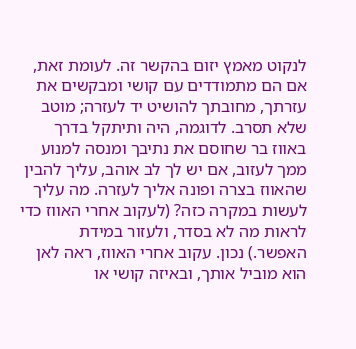לנקוט מאמץ יזום בהקשר זה. לעומת זאת, אם הם מתמודדים עם קושי ומבקשים את עזרתך, מחובתך להושיט יד לעזרה; מוטב שלא תסרב. לדוגמה, היה ותיתקל בדרך באווז בר שחוסם את נתיבך ומנסה למנוע ממך לעזוב, אם יש לך לב אוהב, עליך להבין שהאווז בצרה ופונה אליך לעזרה. מה עליך לעשות במקרה כזה? (לעקוב אחרי האווז כדי לראות מה לא בסדר, ולעזור במידת האפשר.) נכון. עקוב אחרי האווז, ראה לאן הוא מוביל אותך, ובאיזה קושי או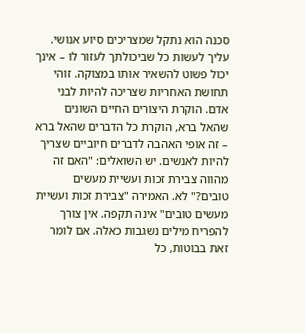סכנה הוא נתקל שמצריכים סיוע אנושי. עליך לעשות כל שביכולתך לעזור לו – אינך יכול פשוט להשאיר אותו במצוקה. זוהי תחושת האחריות שצריכה להיות לבני אדם. הוקרת היצורים החיים השונים שהאל ברא, הוקרת כל הדברים שהאל ברא – זה אופי האהבה לדברים חיוביים שצריך להיות לאנשים. יש השואלים: "האם זה מהווה צבירת זכות ועשיית מעשים טובים?" לא. האמירה "צבירת זכות ועשיית מעשים טובים" אינה תקפה. אין צורך להפריח מילים נשגבות כאלה. אם לומר זאת בבוטות, כל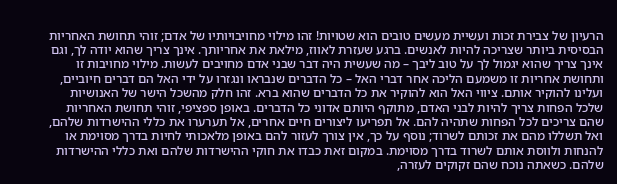הרעיון של צבירת זכות ועשיית מעשים טובים הוא שטויות! זהו מילוי מחויבויותיו של אדם; זוהי תחושת האחריות הבסיסית ביותר שצריכה להיות לאנשים. ברגע שעזרת לאווז, מילאת את אחריותך. אינך צריך שהוא יודה לך, וגם אינך צריך שהוא יגמול לך על טוב ליבך – מה שעשית היה דבר שבני אדם מחויבים לעשות. מילוי מחויבות זו ותחושת אחריות זו משמעם הליכה אחר דברי האל – כל הדברים שנבראו ונגזרו על ידי האל הם דברים חיוביים, ועלינו להוקיר אותם. ציווי האל הוא להוקיר את כל הדברים שהוא ברא. זהו חלק מהשכל הישר של האנושיות שלכל הפחות צריך להיות לבני האדם, מתוקף היותם אדוני כל הדברים. באופן ספציפי, זוהי תחושת האחריות שהם צריכים לכל הפחות שתהיה להם. אל תפריעו ליצורים חיים אחרים, אל תערערו את כללי ההישרדות שלהם, ואל תשללו מהם את זכותם לשרוד; נוסף על כך, אין צורך לעזור להם באופן מלאכותי לחיות בדרך מסוימת או להנחות ולווסת אותם לשרוד בדרך מסוימת. במקום זאת כבדו את חוקי ההישרדות שלהם ואת כללי ההישרדות שלהם. כשאתה נוכח שהם זקוקים לעזרה,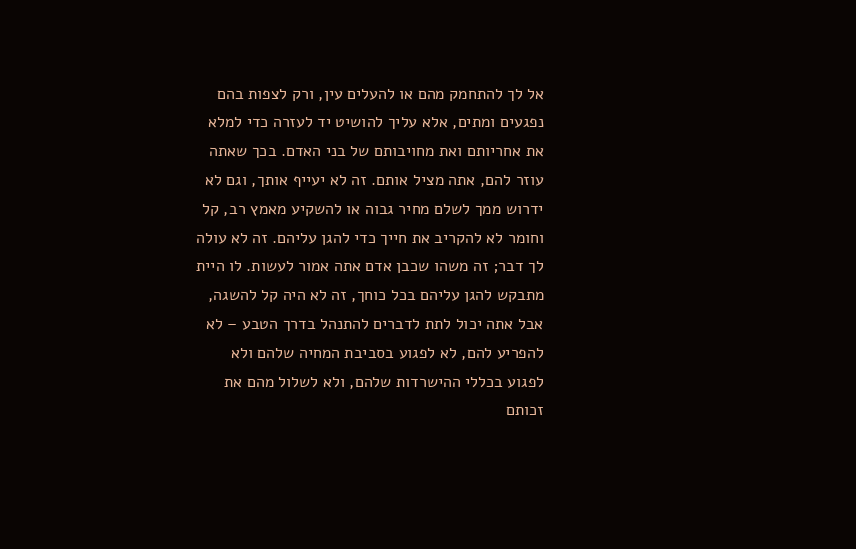אל לך להתחמק מהם או להעלים עין, ורק לצפות בהם נפגעים ומתים, אלא עליך להושיט יד לעזרה כדי למלא את אחריותם ואת מחויבותם של בני האדם. בכך שאתה עוזר להם, אתה מציל אותם. זה לא יעייף אותך, וגם לא ידרוש ממך לשלם מחיר גבוה או להשקיע מאמץ רב, קל וחומר לא להקריב את חייך כדי להגן עליהם. זה לא עולה לך דבר; זה משהו שכבן אדם אתה אמור לעשות. לו היית מתבקש להגן עליהם בכל כוחך, זה לא היה קל להשגה, אבל אתה יכול לתת לדברים להתנהל בדרך הטבע – לא להפריע להם, לא לפגוע בסביבת המחיה שלהם ולא לפגוע בכללי ההישרדות שלהם, ולא לשלול מהם את זכותם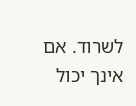לשרוד. אם אינך יכול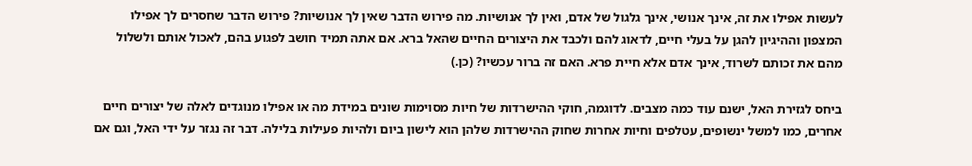לעשות אפילו את זה, אינך אנושי, אינך גלגול של אדם, ואין לך אנושיות. מה פירוש הדבר שאין לך אנושיות? פירוש הדבר שחסרים לך אפילו המצפון וההיגיון להגן על בעלי חיים, לדאוג להם ולכבד את היצורים החיים שהאל ברא. אם אתה תמיד חושב לפגוע בהם, לאכול אותם ולשלול מהם את זכותם לשרוד, אינך אדם אלא חיית פרא. האם זה ברור עכשיו? (כן.)

ביחס לגזירת האל, ישנם עוד כמה מצבים. לדוגמה, חוקי ההישרדות של חיות מסוימות שונים במידת מה או אפילו מנוגדים לאלה של יצורים חיים אחרים, כמו למשל ינשופים, עטלפים וחיות אחרות שחוק ההישרדות שלהן הוא לישון ביום ולהיות פעילות בלילה. דבר זה נגזר על ידי האל, וגם אם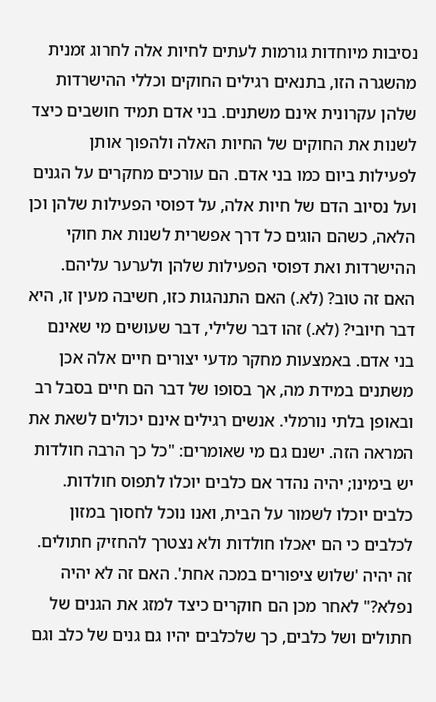נסיבות מיוחדות גורמות לעתים לחיות אלה לחרוג זמנית מהשגרה הזו, בתנאים רגילים החוקים וכללי ההישרדות שלהן עקרונית אינם משתנים. בני אדם תמיד חושבים כיצד לשנות את החוקים של החיות האלה ולהפוך אותן לפעילות ביום כמו בני אדם. הם עורכים מחקרים על הגנים ועל נסיוב הדם של חיות אלה, על דפוסי הפעילות שלהן וכן הלאה, כשהם הוגים כל דרך אפשרית לשנות את חוקי ההישרדות ואת דפוסי הפעילות שלהן ולערער עליהם. האם זה טוב? (לא.) האם התנהגות כזו, חשיבה מעין זו, היא דבר חיובי? (לא.) זהו דבר שלילי, דבר שעושים מי שאינם בני אדם. באמצעות מחקר מדעי יצורים חיים אלה אכן משתנים במידת מה, אך בסופו של דבר הם חיים בסבל רב ובאופן בלתי נורמלי. אנשים רגילים אינם יכולים לשאת את המראה הזה. ישנם גם מי שאומרים: "כל כך הרבה חולדות יש בימינו; יהיה נהדר אם כלבים יוכלו לתפוס חולדות. כלבים יוכלו לשמור על הבית, ואנו נוכל לחסוך במזון לכלבים כי הם יאכלו חולדות ולא נצטרך להחזיק חתולים. זה יהיה 'שלוש ציפורים במכה אחת'. האם זה לא יהיה נפלא?" לאחר מכן הם חוקרים כיצד למזג את הגנים של חתולים ושל כלבים, כך שלכלבים יהיו גם גנים של כלב וגם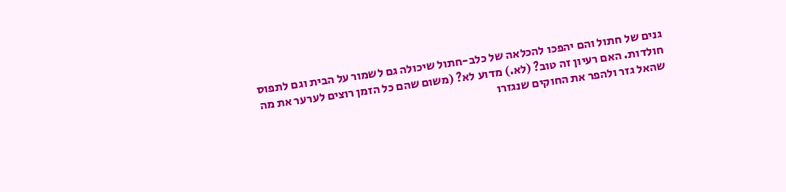גנים של חתול והם יהפכו להכלאה של כלב-חתול שיכולה גם לשמור על הבית וגם לתפוס חולדות. האם רעיון זה טוב? (לא.) מדוע לא? (משום שהם כל הזמן רוצים לערער את מה שהאל גזר ולהפר את החוקים שנגזרו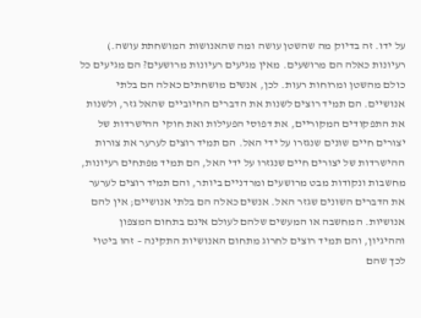על ידו. זה בדיוק מה שהשטן עושה ומה שהאנושות המושחתת עושה.) רעיונות כאלה הם מרושעים. מאין מגיעים רעיונות מרושעים? הם מגיעים כל כולם מהשטן ומרוחות רעות. לכן, אנשים מושחתים כאלה הם בלתי אנושיים. הם תמיד רוצים לשנות את הדברים החיוביים שהאל גזר, ולשנות את התפקודים המקוריים, את דפוסי הפעילות ואת חוקי ההישרדות של יצורים חיים שונים שנגזרו על ידי האל. הם תמיד רוצים לערער את צורות ההישרדות של יצורים חיים שנגזרו על ידי האל, הם תמיד מפתחים רעיונות, מחשבות ונקודות מבט מרושעים ומרדניים ביותר, והם תמיד רוצים לערער את הדברים השונים שגזר האל. אנשים כאלה הם בלתי אנושיים; אין להם אנושיות. המחשבה או המעשים שלהם לעולם אינם בתחום המצפון וההיגיון, והם תמיד רוצים לחרוג מתחום האנושיות התקינה – זהו ביטוי לכך שהם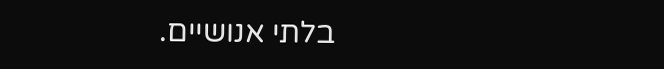בלתי אנושיים.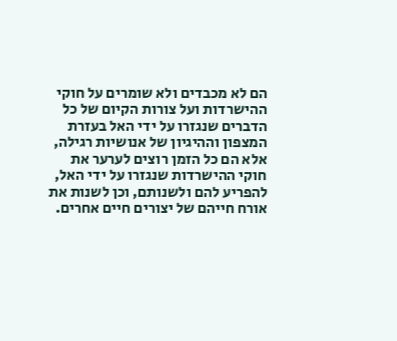הם לא מכבדים ולא שומרים על חוקי ההישרדות ועל צורות הקיום של כל הדברים שנגזרו על ידי האל בעזרת המצפון וההיגיון של אנושיות רגילה, אלא הם כל הזמן רוצים לערער את חוקי ההישרדות שנגזרו על ידי האל, להפריע להם ולשנותם, וכן לשנות את אורח חייהם של יצורים חיים אחרים.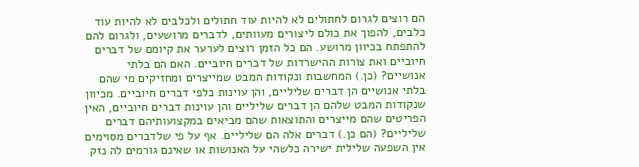הם רוצים לגרום לחתולים לא להיות עוד חתולים ולכלבים לא להיות עוד כלבים, להפוך את כולם ליצורים מעוותים, לדברים מרושעים, ולגרום להם להתפתח בכיוון מרושע. הם כל הזמן רוצים לערער את קיומם של דברים חיוביים ואת צורות ההישרדות של דברים חיוביים. האם הם בלתי אנושיים? (כן.) המחשבות ונקודות המבט שמייצרים ומחזיקים מי שהם בלתי אנושיים הן דברים שליליים, והן עוינות כלפי דברים חיוביים. מכיוון שנקודות המבט שלהם הן דברים שליליים והן עוינות דברים חיוביים, האין הפריטים שהם מייצרים והתוצאות שהם מביאים במקצועותיהם דברים שליליים? (הם כן.) דברים אלה הם שליליים. אף על פי שלדברים מסוימים אין השפעה שלילית ישירה כלשהי על האנושות או שאינם גורמים לה נזק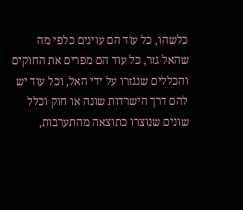כלשהו, כל עוד הם עוינים כלפי מה שהאל גזר, כל עוד הם מפרים את החוקים והכללים שנגזרו על ידי האל, וכל עוד יש להם דרך הישרדות שונה או חוק וכלל שונים שנוצרו כתוצאה מהתערבות,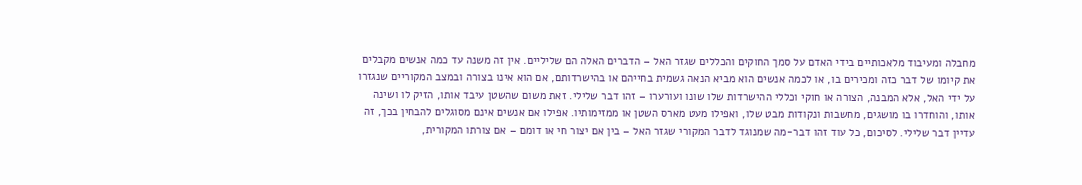מחבלה ומעיבוד מלאכותיים בידי האדם על סמך החוקים והכללים שגזר האל – הדברים האלה הם שליליים. אין זה משנה עד כמה אנשים מקבלים את קיומו של דבר כזה ומכירים בו, או לכמה אנשים הוא מביא הנאה גשמית בחייהם או בהישרדותם, אם הוא אינו בצורה ובמצב המקוריים שנגזרו על ידי האל, אלא המבנה, הצורה או חוקי וכללי ההישרדות שלו שונו ועורערו – זהו דבר שלילי. זאת משום שהשטן עיבד אותו, הזיק לו ושינה אותו, והוחדרו בו מושגים, מחשבות ונקודות מבט שלו, ואפילו מעט מארס השטן או ממזימותיו. אפילו אם אנשים אינם מסוגלים להבחין בכך, זה עדיין דבר שלילי. לסיכום, כל עוד זהו דבר-מה שמנוגד לדבר המקורי שגזר האל – בין אם יצור חי או דומם – אם צורתו המקורית,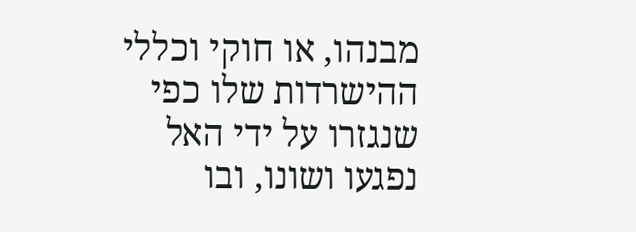מבנהו, או חוקי וכללי ההישרדות שלו כפי שנגזרו על ידי האל נפגעו ושונו, ובו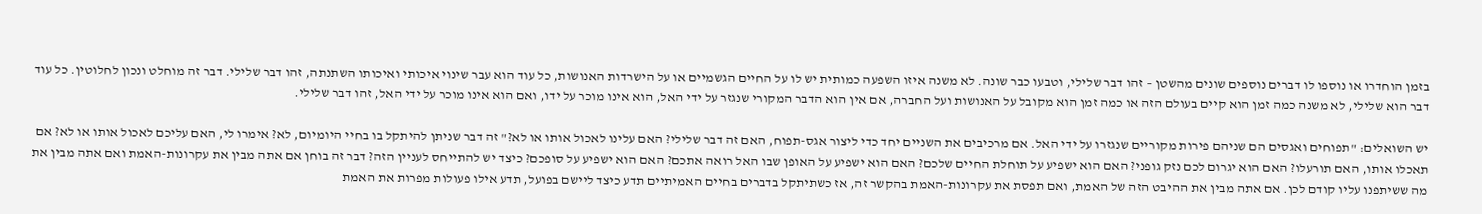בזמן הוחדרו או נוספו לו דברים נוספים שונים מהשטן – זהו דבר שלילי, וטבעו כבר שונה. לא משנה איזו השפעה כמותית יש לו על החיים הגשמיים או על הישרדות האנושות, כל עוד הוא עבר שינוי איכותי ואיכותו השתנתה, זהו דבר שלילי. דבר זה מוחלט ונכון לחלוטין. כל עוד דבר הוא שלילי, לא משנה כמה זמן הוא קיים בעולם הזה או כמה זמן הוא מקובל על האנושות ועל החברה, אם אין הוא הדבר המקורי שנגזר על ידי האל, הוא אינו מוכר על ידו, ואם הוא אינו מוכר על ידי האל, זהו דבר שלילי.

יש השואלים: "תפוחים ואגסים הם שניהם פירות מקוריים שנגזרו על ידי האל. אם מרכיבים את השניים יחד כדי ליצור אגס-תפוח, האם זה דבר שלילי? האם עלינו לאכול אותו או לא?" זה דבר שניתן להיתקל בו בחיי היומיום, לא? אימרו לי, האם עליכם לאכול אותו או לא? אם תאכלו אותו, האם תורעלו? האם הוא יגרום לכם נזק גופני? האם הוא ישפיע על תוחלת החיים שלכם? האם הוא ישפיע על האופן שבו האל רואה אתכם? האם הוא ישפיע על סופכם? כיצד יש להתייחס לעניין הזה? דבר זה בוחן אם אתה מבין את עקרונות-האמת ואם אתה מבין את מה ששיתפנו עליו קודם לכן. אם אתה מבין את ההיבט הזה של האמת, ואם תפסת את עקרונות-האמת בהקשר זה, אז כשתיתקל בדברים בחיים האמיתיים תדע כיצד ליישם בפועל, תדע אילו פעולות מפרות את האמת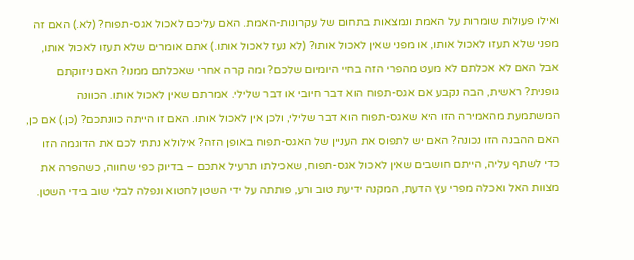ואילו פעולות שומרות על האמת ונמצאות בתחום של עקרונות-האמת. האם עליכם לאכול אגס-תפוח? (לא.) האם זה מפני שלא תעזו לאכול אותו, או מפני שאין לאכול אותו? (לא נעז לאכול אותו.) אתם אומרים שלא תעזו לאכול אותו, אבל האם לא אכלתם לא מעט מהפרי הזה בחיי היומיום שלכם? ומה קרה אחרי שאכלתם ממנו? האם ניזוקתם גופנית? ראשית, הבה נקבע אם אגס-תפוח הוא דבר חיובי או דבר שלילי. אמרתם שאין לאכול אותו. הכוונה המשתמעת מהאמירה הזו היא שאגס-תפוח הוא דבר שלילי, ולכן אין לאכול אותו. האם זו הייתה כוונתכם? (כן.) אם כן, האם ההבנה הזו נכונה? האם יש לתפוס את העניין של האגס-תפוח באופן הזה? אילולא נתתי לכם את הדוגמה הזו כדי לשתף עליה, הייתם חושבים שאין לאכול אגס-תפוח, שאכילתו תרעיל אתכם – בדיוק כפי שחווה, כשהפרה את מצוות האל ואכלה מפרי עץ הדעת, המקנה ידיעת טוב ורע, פותתה על ידי השטן לחטוא ונפלה לבלי שוב בידי השטן.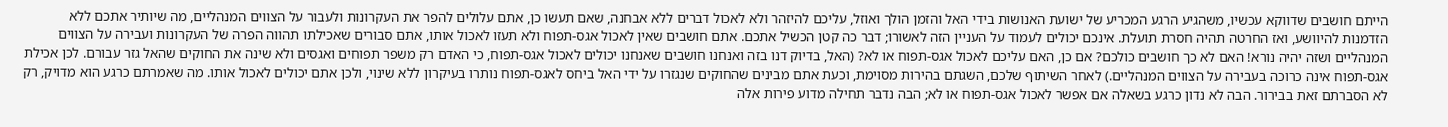הייתם חושבים שדווקא עכשיו, משהגיע הרגע המכריע של ישועת האנושות בידי האל והזמן הולך ואוזל, עליכם להיזהר ולא לאכול דברים ללא אבחנה, שאם תעשו כן, אתם עלולים להפר את העקרונות ולעבור על הצווים המנהליים, מה שיותיר אתכם ללא הזדמנות להיוושע, ואז החרטה תהיה חסרת תועלת. אינכם יכולים לעמוד על העניין הזה לאשורו; דבר כה קטן הכשיל אתכם. אתם חושבים שאין לאכול אגס-תפוח ולא תעזו לאכול אותו, אתם סבורים שאכילתו תהווה הפרה של העקרונות ועבירה על הצווים המנהליים ושזה יהיה נורא! האם לא כך חושבים כולכם? אם כן, האם עליכם לאכול אגס-תפוח או לא? (האל, בדיוק דנו בזה ואנחנו חושבים שאנחנו יכולים לאכול אגס-תפוח, כי האדם רק משפר תפוחים ואגסים ולא שינה את החוקים שהאל גזר עבורם. לכן אכילת אגס-תפוח אינה כרוכה בעבירה על הצווים המנהליים.) לאחר השיתוף שלכם, השגתם בהירות מסוימת, וכעת אתם מבינים שהחוקים שנגזרו על ידי האל ביחס לאגס-תפוח נותרו בעיקרון ללא שינוי, ולכן אתם יכולים לאכול אותו. מה שאמרתם כרגע הוא מדויק, רק לא הסברתם זאת בבירור. הבה לא נדון כרגע בשאלה אם אפשר לאכול אגס-תפוח או לא; הבה נדבר תחילה מדוע פירות אלה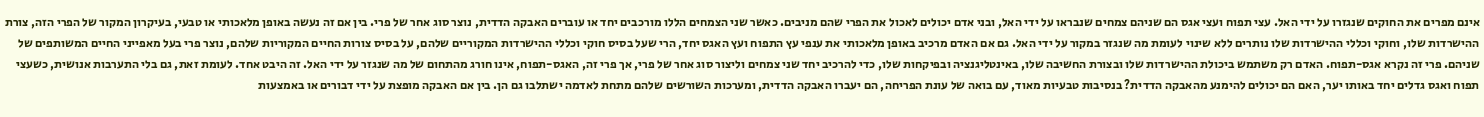אינם מפרים את החוקים שנגזרו על ידי האל. עצי תפוח ועצי אגס הם שניהם צמחים שנבראו על ידי האל, ובני אדם יכולים לאכול את הפרי שהם מניבים. כאשר שני הצמחים הללו מורכבים יחד או עוברים האבקה הדדית, נוצר סוג אחר של פרי. בין אם זה נעשה באופן מלאכותי או טבעי, בעיקרון המקור של הפרי הזה, צורת ההישרדות שלו, וחוקי וכללי ההישרדות שלו נותרים ללא שינוי לעומת מה שנגזר במקור על ידי האל. גם אם האדם מרכיב באופן מלאכותי את ענפי עץ התפוח ועץ האגס יחד, הרי שעל בסיס חוקי וכללי ההישרדות המקוריים שלהם, על בסיס צורות החיים המקוריות שלהם, נוצר פרי בעל מאפייני החיים המשותפים של שניהם. פרי זה נקרא אגס-תפוח. האדם רק משתמש ביכולת ההישרדות שלו ובצורת החשיבה שלו, באינטליגנציה ובפיקחות שלו, כדי להרכיב יחד שני צמחים וליצור סוג אחר של פרי, אך פרי זה, האגס-תפוח, אינו חורג מהתחום של מה שנגזר על ידי האל. זה היבט אחד. לעומת זאת, גם בלי התערבות אנושית, כשעצי תפוח ואגס גדלים יחד באותו יער, האם הם יכולים להימנע מהאבקה הדדית? בנסיבות טבעיות מאוד, עם בואה של עונת הפריחה, הם יעברו האבקה הדדית, ומערכות השורשים שלהם מתחת לאדמה ישתלבו גם הן. בין אם האבקה מופצת על ידי דבורים או באמצעות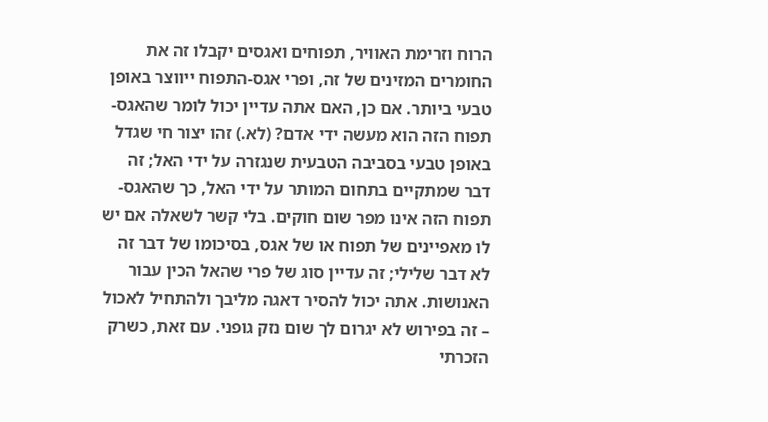הרוח וזרימת האוויר, תפוחים ואגסים יקבלו זה את החומרים המזינים של זה, ופרי אגס-התפוח ייווצר באופן טבעי ביותר. אם כן, האם אתה עדיין יכול לומר שהאגס-תפוח הזה הוא מעשה ידי אדם? (לא.) זהו יצור חי שגדל באופן טבעי בסביבה הטבעית שנגזרה על ידי האל; זה דבר שמתקיים בתחום המותר על ידי האל, כך שהאגס-תפוח הזה אינו מפר שום חוקים. בלי קשר לשאלה אם יש לו מאפיינים של תפוח או של אגס, בסיכומו של דבר זה לא דבר שלילי; זה עדיין סוג של פרי שהאל הכין עבור האנושות. אתה יכול להסיר דאגה מליבך ולהתחיל לאכול – זה בפירוש לא יגרום לך שום נזק גופני. עם זאת, כשרק הזכרתי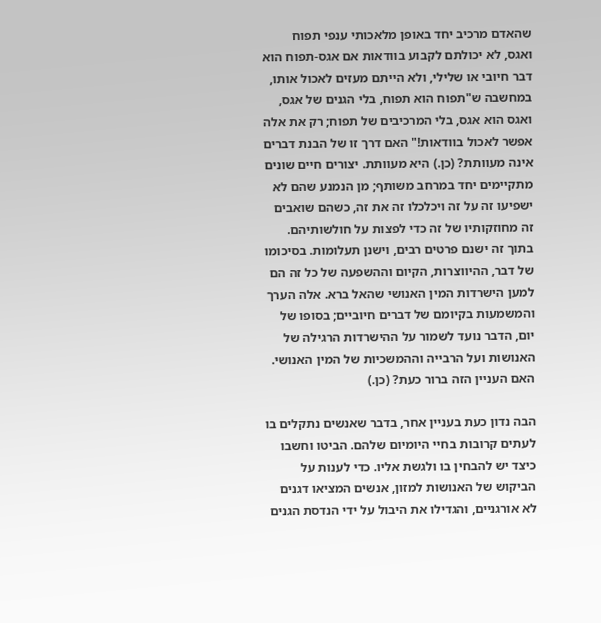שהאדם מרכיב יחד באופן מלאכותי ענפי תפוח ואגס, לא יכולתם לקבוע בוודאות אם אגס-תפוח הוא דבר חיובי או שלילי, ולא הייתם מעזים לאכול אותו, במחשבה ש"תפוח הוא תפוח, בלי הגנים של אגס, ואגס הוא אגס, בלי המרכיבים של תפוח; רק את אלה אפשר לאכול בוודאות!" האם דרך זו של הבנת דברים אינה מעוותת? (כן.) היא מעוותת. יצורים חיים שונים מתקיימים יחד במרחב משותף; מן הנמנע שהם לא ישפיעו זה על זה ויכלכלו זה את זה, כשהם שואבים זה מחוזקותיו של זה כדי לפצות על חולשותיהם. בתוך זה ישנם פרטים רבים, וישנן תעלומות. בסיכומו של דבר, ההיווצרות, הקיום וההשפעה של כל זה הם למען הישרדות המין האנושי שהאל ברא. אלה הערך והמשמעות בקיומם של דברים חיוביים; בסופו של יום, הדבר נועד לשמור על ההישרדות הרגילה של האנושות ועל הרבייה וההמשכיות של המין האנושי. האם העניין הזה ברור כעת? (כן.)

הבה נדון כעת בעניין אחר, בדבר שאנשים נתקלים בו לעתים קרובות בחיי היומיום שלהם. הביטו וחשבו כיצד יש להבחין בו ולגשת אליו. כדי לענות על הביקוש של האנושות למזון, אנשים המציאו דגנים לא אורגניים, והגדילו את היבול על ידי הנדסת הגנים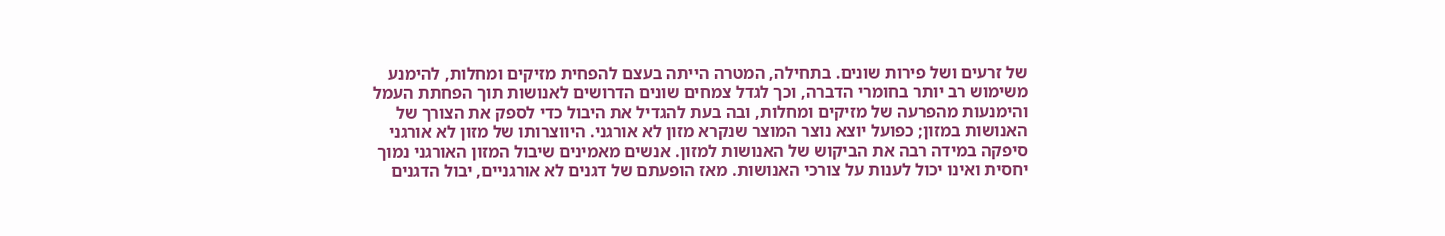של זרעים ושל פירות שונים. בתחילה, המטרה הייתה בעצם להפחית מזיקים ומחלות, להימנע משימוש רב יותר בחומרי הדברה, וכך לגדל צמחים שונים הדרושים לאנושות תוך הפחתת העמל והימנעות מהפרעה של מזיקים ומחלות, ובה בעת להגדיל את היבול כדי לספק את הצורך של האנושות במזון; כפועל יוצא נוצר המוצר שנקרא מזון לא אורגני. היווצרותו של מזון לא אורגני סיפקה במידה רבה את הביקוש של האנושות למזון. אנשים מאמינים שיבול המזון האורגני נמוך יחסית ואינו יכול לענות על צורכי האנושות. מאז הופעתם של דגנים לא אורגניים, יבול הדגנים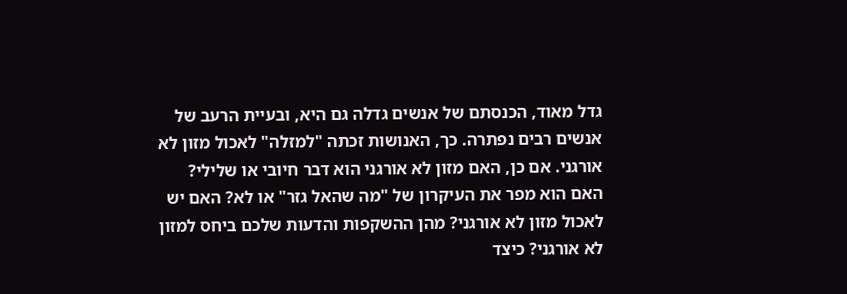גדל מאוד, הכנסתם של אנשים גדלה גם היא, ובעיית הרעב של אנשים רבים נפתרה. כך, האנושות זכתה "למזלה" לאכול מזון לא אורגני. אם כן, האם מזון לא אורגני הוא דבר חיובי או שלילי? האם הוא מפר את העיקרון של "מה שהאל גזר" או לא? האם יש לאכול מזון לא אורגני? מהן ההשקפות והדעות שלכם ביחס למזון לא אורגני? כיצד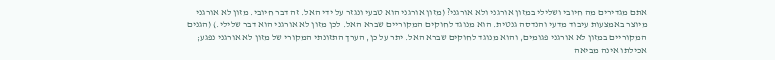אתם מגדירים מה חיובי ושלילי במזון אורגני ולא אורגני? (מזון אורגני הוא טבעי ונגזר על ידי האל. זה דבר חיובי. מזון לא אורגני מיוצר באמצעות עיבוד מדעי והנדסה גנטית. הוא מנוגד לחוקים המקוריים שברא האל. לכן מזון לא אורגני הוא דבר שלילי.) (הגנים המקוריים במזון לא אורגני פגומים, והוא מנוגד לחוקים שברא האל. יתר על כן, הערך התזונתי המקורי של מזון לא אורגני נפגע; אכילתו אינה מביאה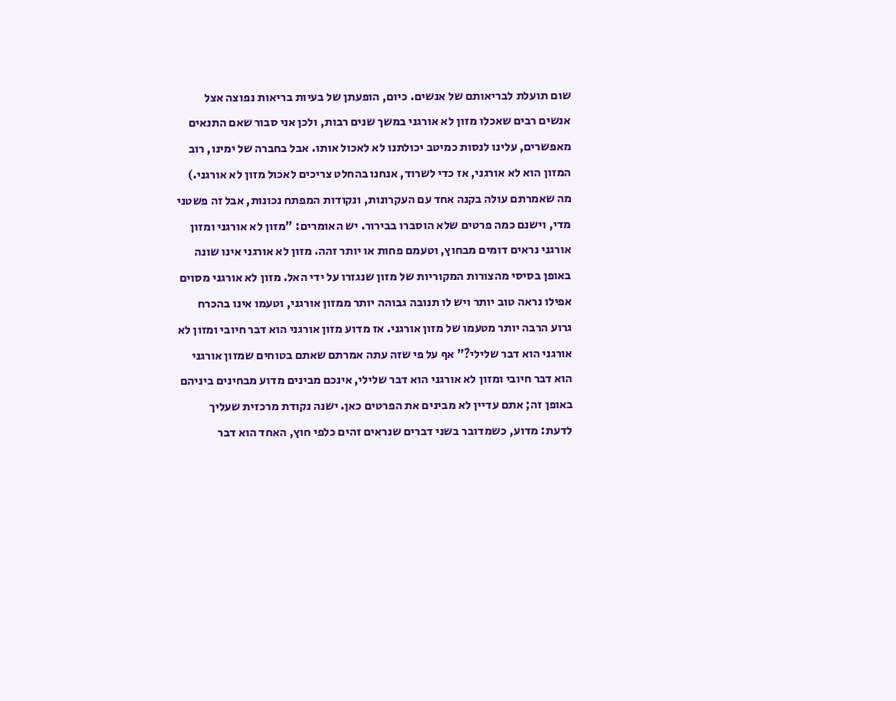שום תועלת לבריאותם של אנשים. כיום, הופעתן של בעיות בריאות נפוצה אצל אנשים רבים שאכלו מזון לא אורגני במשך שנים רבות, ולכן אני סבור שאם התנאים מאפשרים, עלינו לנסות כמיטב יכולתנו לא לאכול אותו. אבל בחברה של ימינו, רוב המזון הוא לא אורגני, אז כדי לשרוד, אנחנו בהחלט צריכים לאכול מזון לא אורגני.) מה שאמרתם עולה בקנה אחד עם העקרונות, ונקודות המפתח נכונות, אבל זה פשטני מדי, וישנם כמה פרטים שלא הוסברו בבירור. יש האומרים: "מזון לא אורגני ומזון אורגני נראים דומים מבחוץ, וטעמם פחות או יותר זהה. מזון לא אורגני אינו שונה באופן בסיסי מהצורות המקוריות של מזון שנגזרו על ידי האל. מזון לא אורגני מסוים אפילו נראה טוב יותר ויש לו תנובה גבוהה יותר ממזון אורגני, וטעמו אינו בהכרח גרוע הרבה יותר מטעמו של מזון אורגני. אז מדוע מזון אורגני הוא דבר חיובי ומזון לא אורגני הוא דבר שלילי?" אף על פי שזה עתה אמרתם שאתם בטוחים שמזון אורגני הוא דבר חיובי ומזון לא אורגני הוא דבר שלילי, אינכם מבינים מדוע מבחינים ביניהם באופן זה; אתם עדיין לא מבינים את הפרטים כאן. ישנה נקודת מרכזית שעליך לדעת: מדוע, כשמדובר בשני דברים שנראים זהים כלפי חוץ, האחד הוא דבר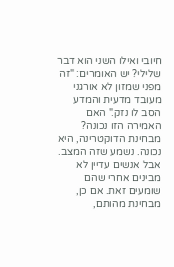חיובי ואילו השני הוא דבר שלילי? יש האומרים: "זה מפני שמזון לא אורגני מעובד מדעית והמדע הסב לו נזק." האם האמירה הזו נכונה? מבחינת הדוקטרינה, היא נכונה. נשמע שזה המצב. אבל אנשים עדיין לא מבינים אחרי שהם שומעים זאת. אם כן, מבחינת מהותם,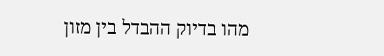מהו בדיוק ההבדל בין מזון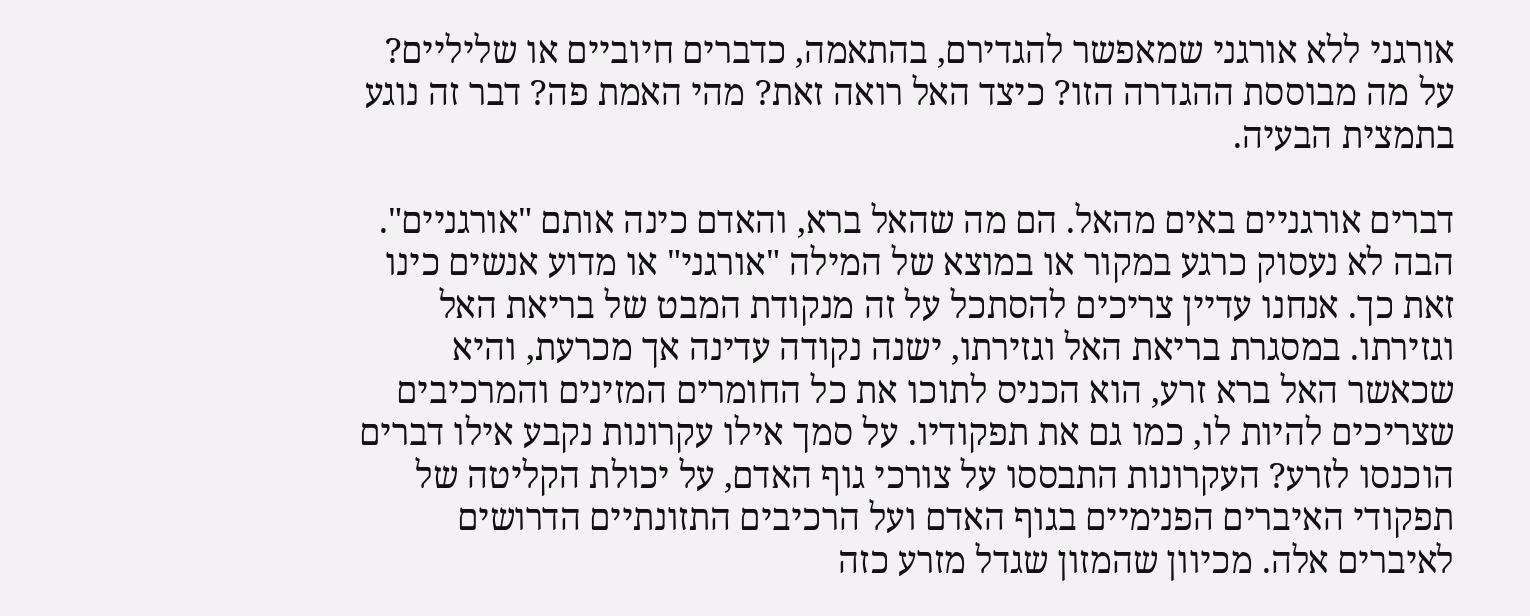אורגני ללא אורגני שמאפשר להגדירם, בהתאמה, כדברים חיוביים או שליליים? על מה מבוססת ההגדרה הזו? כיצד האל רואה זאת? מהי האמת פה? דבר זה נוגע בתמצית הבעיה.

דברים אורגניים באים מהאל. הם מה שהאל ברא, והאדם כינה אותם "אורגניים". הבה לא נעסוק כרגע במקור או במוצא של המילה "אורגני" או מדוע אנשים כינו זאת כך. אנחנו עדיין צריכים להסתכל על זה מנקודת המבט של בריאת האל וגזירתו. במסגרת בריאת האל וגזירתו, ישנה נקודה עדינה אך מכרעת, והיא שכאשר האל ברא זרע, הוא הכניס לתוכו את כל החומרים המזינים והמרכיבים שצריכים להיות לו, כמו גם את תפקודיו. על סמך אילו עקרונות נקבע אילו דברים הוכנסו לזרע? העקרונות התבססו על צורכי גוף האדם, על יכולת הקליטה של תפקודי האיברים הפנימיים בגוף האדם ועל הרכיבים התזונתיים הדרושים לאיברים אלה. מכיוון שהמזון שגדל מזרע כזה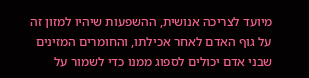מיועד לצריכה אנושית, ההשפעות שיהיו למזון זה על גוף האדם לאחר אכילתו, והחומרים המזינים שבני אדם יכולים לספוג ממנו כדי לשמור על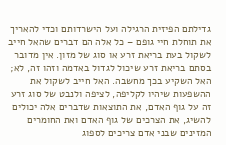גדילתם הפיזית הרגילה ועל הישרדותם וכדי להאריך את תוחלת חיי גופם – כל אלה הם דברים שהאל חייב לשקול בעת בריאת זרע או סוג של מזון. אין מדובר בסתם בריאת זרע שיכול לגדול באדמה וזהו זה, לא; האל השקיע בכך מחשבה. האל חייב לשקול את ההשפעות שיהיו לקליפה, לציפה ולנבט של סוג זרע זה על גוף האדם, את התוצאות שדברים אלה יכולים להשיג, את הצרכים של גוף האדם ואת החומרים המזינים שבני אדם צריכים לספוג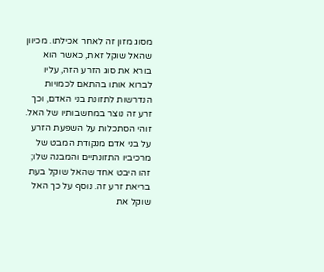מסוג מזון זה לאחר אכילתו. מכיוון שהאל שוקל זאת, כאשר הוא בורא את סוג הזרע הזה, עליו לברוא אותו בהתאם לכמויות הנדרשות לתזונת בני האדם, וכך זרע זה נוצר במחשבותיו של האל. זוהי הסתכלות על השפעת הזרע על בני אדם מנקודת המבט של מרכיביו התזונתיים והמבנה שלו; זהו היבט אחד שהאל שוקל בעת בריאת זרע זה. נוסף על כך האל שוקל את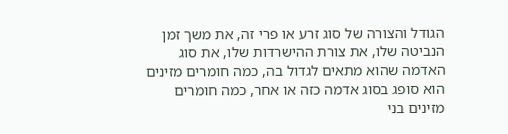הגודל והצורה של סוג זרע או פרי זה, את משך זמן הנביטה שלו, את צורת ההישרדות שלו, את סוג האדמה שהוא מתאים לגדול בה, כמה חומרים מזינים הוא סופג בסוג אדמה כזה או אחר, כמה חומרים מזינים בני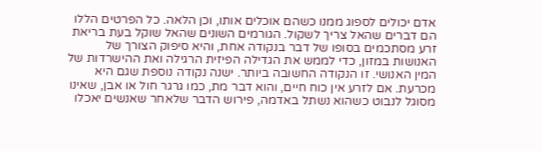אדם יכולים לספוג ממנו כשהם אוכלים אותו, וכן הלאה. כל הפרטים הללו הם דברים שהאל צריך לשקול. הגורמים השונים שהאל שוקל בעת בריאת זרע מסתכמים בסופו של דבר בנקודה אחת, והיא סיפוק הצורך של האנושות במזון, כדי לממש את הגדילה הפיזית הרגילה ואת ההישרדות של המין האנושי. זו הנקודה החשובה ביותר. ישנה נקודה נוספת שגם היא מכרעת. אם לזרע אין כוח חיים, והוא דבר מת, כמו גרגר חול או אבן, שאינו מסוגל לנבוט כשהוא נשתל באדמה, פירוש הדבר שלאחר שאנשים יאכלו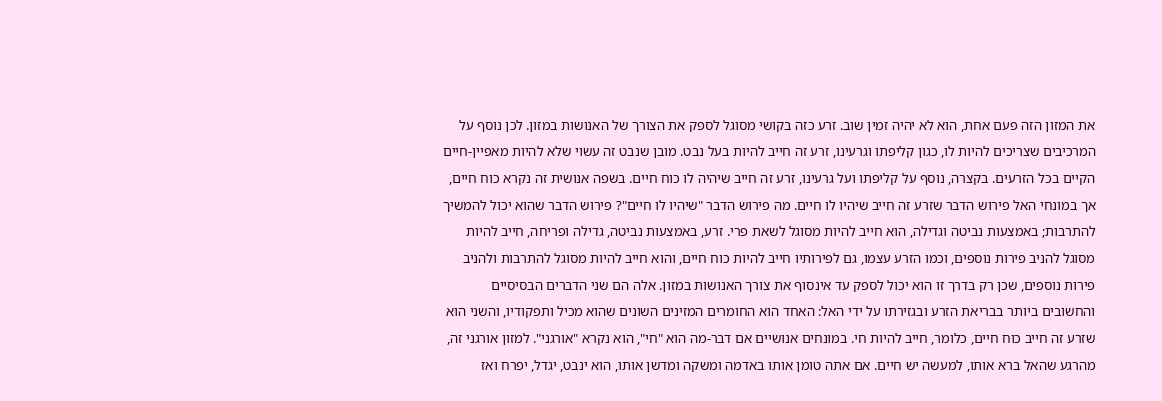את המזון הזה פעם אחת, הוא לא יהיה זמין שוב. זרע כזה בקושי מסוגל לספק את הצורך של האנושות במזון. לכן נוסף על המרכיבים שצריכים להיות לו, כגון קליפתו וגרעינו, זרע זה חייב להיות בעל נבט. מובן שנבט זה עשוי שלא להיות מאפיין-חיים הקיים בכל הזרעים. בקצרה, נוסף על קליפתו ועל גרעינו, זרע זה חייב שיהיה לו כוח חיים. בשפה אנושית זה נקרא כוח חיים, אך במונחי האל פירוש הדבר שזרע זה חייב שיהיו לו חיים. מה פירוש הדבר "שיהיו לו חיים"? פירוש הדבר שהוא יכול להמשיך להתרבות; באמצעות נביטה וגדילה, הוא חייב להיות מסוגל לשאת פרי. זרע, באמצעות נביטה, גדילה ופריחה, חייב להיות מסוגל להניב פירות נוספים, וכמו הזרע עצמו, גם לפירותיו חייב להיות כוח חיים, והוא חייב להיות מסוגל להתרבות ולהניב פירות נוספים, שכן רק בדרך זו הוא יכול לספק עד אינסוף את צורך האנושות במזון. אלה הם שני הדברים הבסיסיים והחשובים ביותר בבריאת הזרע ובגזירתו על ידי האל: האחד הוא החומרים המזינים השונים שהוא מכיל ותפקודיו, והשני הוא שזרע זה חייב כוח חיים, כלומר, חייב להיות חי. במונחים אנושיים אם דבר-מה הוא "חי", הוא נקרא "אורגני". למזון אורגני זה, מהרגע שהאל ברא אותו, למעשה יש חיים. אם אתה טומן אותו באדמה ומשקה ומדשן אותו, הוא ינבט, יגדל, יפרח ואז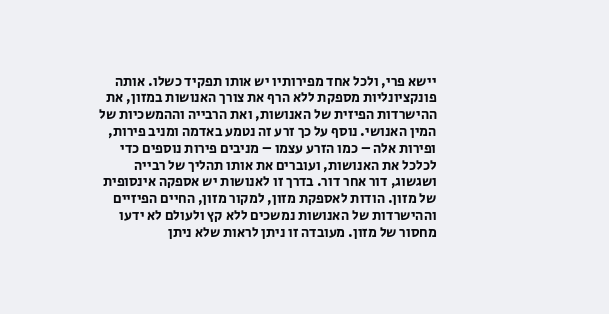יישא פרי, ולכל אחד מפירותיו יש אותו תפקיד כשלו. אותה פונקציונליות מספקת ללא הרף את צורך האנושות במזון, את ההישרדות הפיזית של האנושות, ואת הרבייה וההמשכיות של המין האנושי. נוסף על כך זרע זה נטמע באדמה ומניב פירות, ופירות אלה – כמו הזרע עצמו – מניבים פירות נוספים כדי לכלכל את האנושות, ועוברים את אותו תהליך של רבייה ושגשוג, דור אחר דור. בדרך זו לאנושות יש אספקה אינסופית של מזון. הודות לאספקת מזון, למקור מזון, החיים הפיזיים וההישרדות של האנושות נמשכים ללא קץ ולעולם לא ידעו מחסור של מזון. מעובדה זו ניתן לראות שלא ניתן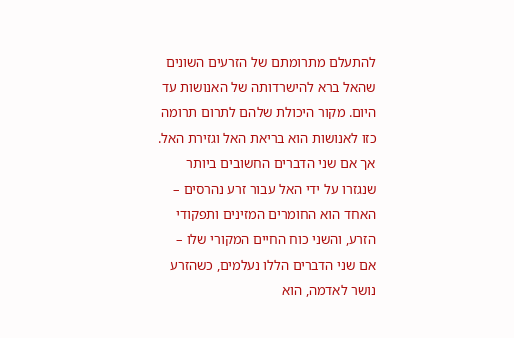להתעלם מתרומתם של הזרעים השונים שהאל ברא להישרדותה של האנושות עד היום. מקור היכולת שלהם לתרום תרומה כזו לאנושות הוא בריאת האל וגזירת האל. אך אם שני הדברים החשובים ביותר שנגזרו על ידי האל עבור זרע נהרסים – האחד הוא החומרים המזינים ותפקודי הזרע, והשני כוח החיים המקורי שלו – אם שני הדברים הללו נעלמים, כשהזרע נושר לאדמה, הוא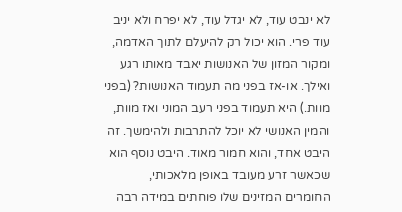לא ינבט עוד, לא יגדל עוד, לא יפרח ולא יניב עוד פרי. הוא יכול רק להיעלם לתוך האדמה, ומקור המזון של האנושות יאבד מאותו רגע ואילך. או-אז בפני מה תעמוד האנושות? (בפני מוות.) היא תעמוד בפני רעב המוני ואז מוות, והמין האנושי לא יוכל להתרבות ולהימשך. זה היבט אחד, והוא חמור מאוד. היבט נוסף הוא שכאשר זרע מעובד באופן מלאכותי, החומרים המזינים שלו פוחתים במידה רבה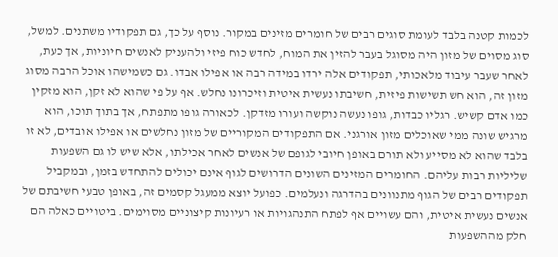לכמות קטנה בלבד לעומת סוגים רבים של חומרים מזינים במקור. נוסף על כך, גם תפקודיו משתנים. למשל, סוג מסוים של מזון היה מסוגל בעבר להזין את המוח, לחדש כוח פיזי ולהעניק לאנשים חיוניות, אך כעת, לאחר שעבר עיבוד מלאכותי, תפקודים אלה ירדו במידה רבה או אפילו אבדו. גם כשמישהו אוכל הרבה מסוג מזון זה, הוא חש תשישות פיזית, חשיבתו נעשית איטית וזיכרונו נחלש. אף על פי שהוא לא זקן, הוא מזקין כמו אדם קשיש. רגליו כבדות, גופו נעשה נוקשה ועורו מזדקן. לכאורה גופו מתפתח, אך בתוך תוכו, הוא מרגיש שונה ממי שאוכלים מזון אורגני. אם התפקודים המקוריים של מזון נחלשים או אפילו אובדים, לא זו בלבד שהוא לא מסייע ולא תורם באופן חיובי לגופם של אנשים לאחר אכילתו, אלא שיש לו גם השפעות שליליות רבות עליהם. החומרים המזינים השונים הדרושים לגוף אינם יכולים להתחדש בזמן, ובמקביל תפקודים רבים של הגוף מתנוונים בהדרגה ונעלמים. כפועל יוצא ממעגל קסמים זה, באופן טבעי חשיבתם של אנשים נעשית איטית, והם עשויים אף לפתח התנהגויות או רעיונות קיצוניים מסוימים. ביטויים כאלה הם חלק מההשפעות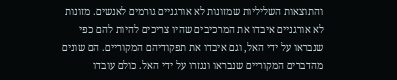והתוצאות השליליות שמזונות לא אורגניים גורמים לאנשים. מזונות לא אורגניים איבדו את המרכיבים שהיו צריכים להיות להם כפי שנבראו על ידי האל, וגם איבדו את תפקודיהם המקוריים. הם שונים מהדברים המקוריים שנבראו ונגזרו על ידי האל. כולם עובדו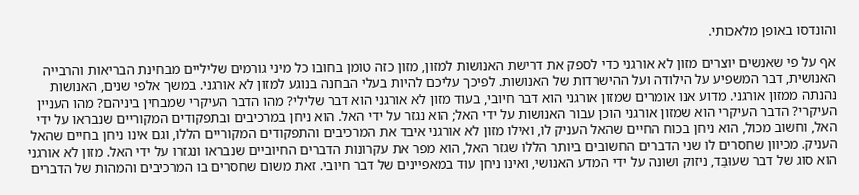והונדסו באופן מלאכותי.

אף על פי שאנשים יוצרים מזון לא אורגני כדי לספק את דרישת האנושות למזון, מזון כזה טומן בחובו כל מיני גורמים שליליים מבחינת הבריאות והרבייה האנושית, דבר המשפיע על הילודה ועל ההישרדות של האנושות. לפיכך עליכם להיות בעלי הבחנה בנוגע למזון לא אורגני. במשך אלפי שנים, האנושות נהנתה ממזון אורגני. מדוע אנו אומרים שמזון אורגני הוא דבר חיובי, בעוד מזון לא אורגני הוא דבר שלילי? מהו הדבר העיקרי שמבחין ביניהם? מהו העניין העיקרי? הדבר העיקרי הוא שמזון אורגני הוכן עבור האנושות על ידי האל; הוא נגזר על ידי האל. הוא ניחן במרכיבים ובתפקודים המקוריים שנבראו על ידי האל, וחשוב מכול, הוא ניחן בכוח החיים שהאל העניק לו, ואילו מזון לא אורגני איבד את המרכיבים והתפקודים המקוריים הללו, וגם אינו ניחן בחיים שהאל העניק. מכיוון שחסרים לו שני הדברים החשובים ביותר הללו שגזר האל, הוא מפר את עקרונות הדברים החיוביים שנבראו ונגזרו על ידי האל. מזון לא אורגני הוא סוג של דבר שעוּבַּד, ניזוק ושונה על ידי המדע האנושי, ואינו ניחן עוד במאפיינים של דבר חיובי. זאת משום שחסרים בו המרכיבים והמהות של הדברים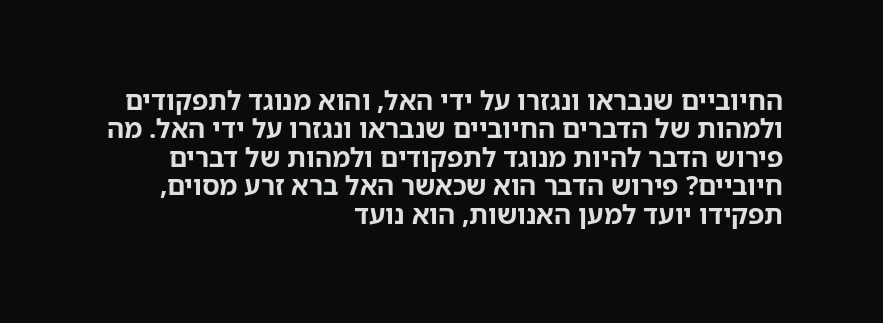החיוביים שנבראו ונגזרו על ידי האל, והוא מנוגד לתפקודים ולמהות של הדברים החיוביים שנבראו ונגזרו על ידי האל. מה פירוש הדבר להיות מנוגד לתפקודים ולמהות של דברים חיוביים? פירוש הדבר הוא שכאשר האל ברא זרע מסוים, תפקידו יועד למען האנושות, הוא נועד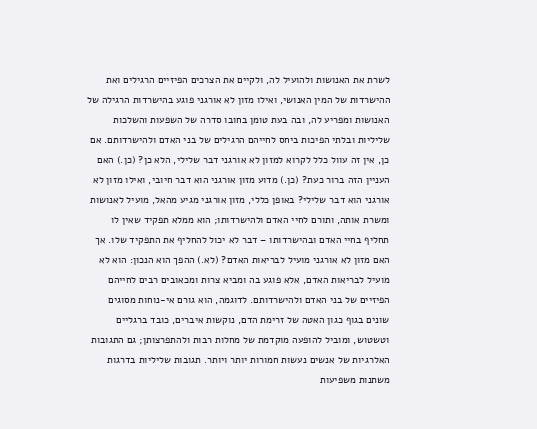לשרת את האנושות ולהועיל לה, ולקיים את הצרכים הפיזיים הרגילים ואת ההישרדות של המין האנושי, ואילו מזון לא אורגני פוגע בהישרדות הרגילה של האנושות ומפריע לה, ובה בעת טומן בחובו סדרה של השפעות והשלכות שליליות ובלתי הפיכות ביחס לחייהם הרגילים של בני האדם ולהישרדותם. אם כן, אין זה עוול כלל לקרוא למזון לא אורגני דבר שלילי, הלא כן? (כן.) האם העניין הזה ברור כעת? (כן.) מדוע מזון אורגני הוא דבר חיובי, ואילו מזון לא אורגני הוא דבר שלילי? באופן כללי, מזון אורגני מגיע מהאל, מועיל לאנושות ומשרת אותה, ותורם לחיי האדם ולהישרדותו; הוא ממלא תפקיד שאין לו תחליף בחיי האדם ובהישרדותו – דבר לא יכול להחליף את התפקיד שלו. אך האם מזון לא אורגני מועיל לבריאות האדם? (לא.) ההפך הוא הנכון: הוא לא מועיל לבריאות האדם, אלא פוגע בה ומביא צרות ומכאובים רבים לחייהם הפיזיים של בני האדם ולהישרדותם. לדוגמה, הוא גורם אי-נוחות מסוגים שונים בגוף כגון האטה של זרימת הדם, נוקשות איברים, כובד ברגליים וטשטוש, ומוביל להופעה מוקדמת של מחלות רבות ולהתפרצותן; גם התגובות האלרגיות של אנשים נעשות חמורות יותר ויותר. תגובות שליליות בדרגות משתנות משפיעות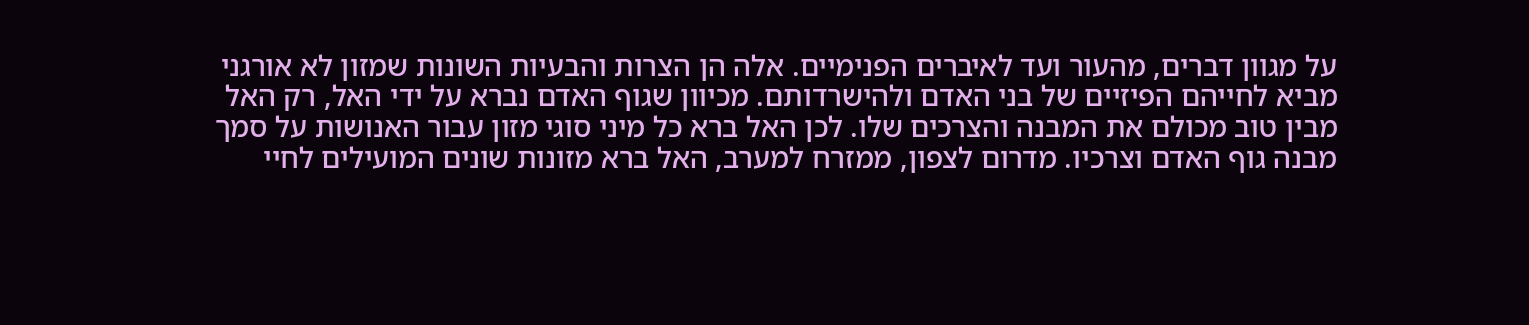על מגוון דברים, מהעור ועד לאיברים הפנימיים. אלה הן הצרות והבעיות השונות שמזון לא אורגני מביא לחייהם הפיזיים של בני האדם ולהישרדותם. מכיוון שגוף האדם נברא על ידי האל, רק האל מבין טוב מכולם את המבנה והצרכים שלו. לכן האל ברא כל מיני סוגי מזון עבור האנושות על סמך מבנה גוף האדם וצרכיו. מדרום לצפון, ממזרח למערב, האל ברא מזונות שונים המועילים לחיי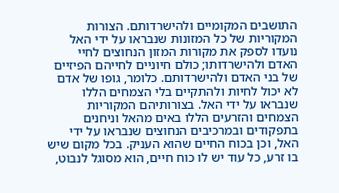התושבים המקומיים ולהישרדותם. הצורות המקוריות של כל המזונות שנבראו על ידי האל נועדו לספק את מקורות המזון הנחוצים לחיי האדם ולהישרדותו; כולם חיוניים לחייהם הפיזיים של בני האדם ולהישרדותם. כלומר, גופו של אדם לא יכול לחיות ולהתקיים בלי הצמחים הללו שנבראו על ידי האל. בצורותיהם המקוריות הצמחים והזרעים הללו באים מהאל וניחנים בתפקודים ובמרכיבים הנחוצים שנבראו על ידי האל, וכן בכוח החיים שהוא העניק. בכל מקום שיש בו זרע, כל עוד יש לו כוח חיים, הוא מסוגל לנבוט,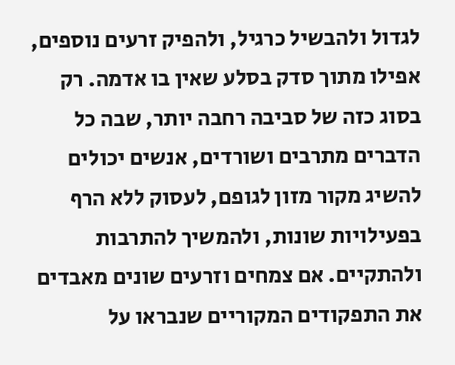לגדול ולהבשיל כרגיל, ולהפיק זרעים נוספים, אפילו מתוך סדק בסלע שאין בו אדמה. רק בסוג כזה של סביבה רחבה יותר, שבה כל הדברים מתרבים ושורדים, אנשים יכולים להשיג מקור מזון לגופם, לעסוק ללא הרף בפעילויות שונות, ולהמשיך להתרבות ולהתקיים. אם צמחים וזרעים שונים מאבדים את התפקודים המקוריים שנבראו על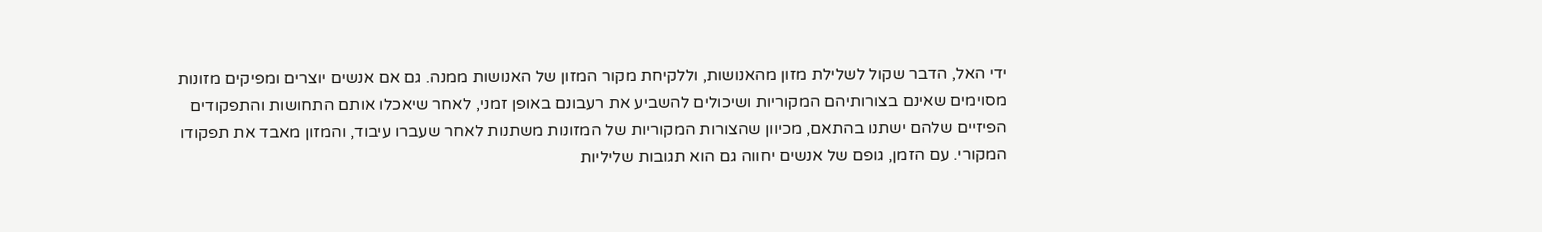ידי האל, הדבר שקול לשלילת מזון מהאנושות, וללקיחת מקור המזון של האנושות ממנה. גם אם אנשים יוצרים ומפיקים מזונות מסוימים שאינם בצורותיהם המקוריות ושיכולים להשביע את רעבונם באופן זמני, לאחר שיאכלו אותם התחושות והתפקודים הפיזיים שלהם ישתנו בהתאם, מכיוון שהצורות המקוריות של המזונות משתנות לאחר שעברו עיבוד, והמזון מאבד את תפקודו המקורי. עם הזמן, גופם של אנשים יחווה גם הוא תגובות שליליות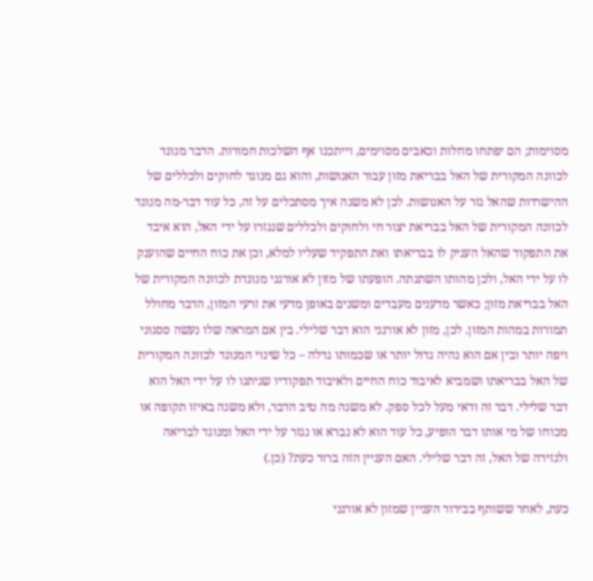מסוימות; הם יפתחו מחלות וכאבים מסוימים, וייתכנו אף השלכות חמורות. הדבר מנוגד לכוונה המקורית של האל בבריאת מזון עבור האנושות, והוא גם מנוגד לחוקים ולכללים של ההישרדות שהאל גזר על האנושות. לכן לא משנה איך מסתכלים על זה, כל עוד דבר-מה מנוגד לכוונה המקורית של האל בבריאת יצור חי ולחוקים ולכללים שנגזרו על ידי האל, הוא איבד את התפקוד שהאל העניק לו בבריאתו ואת התפקיד שעליו למלא, וכן את כוח החיים שהוענק לו על ידי האל, ולכן מהותו השתנתה. הופעתו של מזון לא אורגני מנוגדת לכוונה המקורית של האל בבריאת מזון; כאשר מדענים מעבדים ומשנים באופן מדעי את זרעי המזון, הדבר מחולל תמורות במהות המזון. לכן, מזון לא אורגני הוא דבר שלילי. בין אם המראה שלו נעשה ססגוני ויפה יותר ובין אם הוא נהיה גדול יותר או שכמותו גדלה – כל שינוי המנוגד לכוונה המקורית של האל בבריאתו ושמביא לאיבוד כוח החיים ולאיבוד תפקודיו שניתנו לו על ידי האל הוא דבר שלילי. דבר זה ודאי מעל לכל ספק. לא משנה מה טיב הדבר, ולא משנה באיזו תקופה או מכוחו של מי אותו דבר הופיע, כל עוד הוא לא נברא או נגזר על ידי האל ומנוגד לבריאה ולגזירה של האל, זה דבר שלילי. האם העניין הזה ברור כעת? (כן.)

כעת, לאחר ששותף בבירור העניין שמזון לא אורגני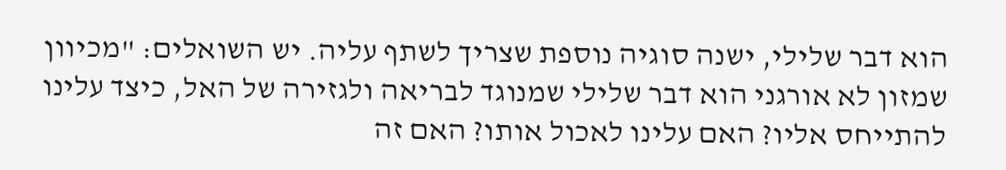הוא דבר שלילי, ישנה סוגיה נוספת שצריך לשתף עליה. יש השואלים: "מכיוון שמזון לא אורגני הוא דבר שלילי שמנוגד לבריאה ולגזירה של האל, כיצד עלינו להתייחס אליו? האם עלינו לאכול אותו? האם זה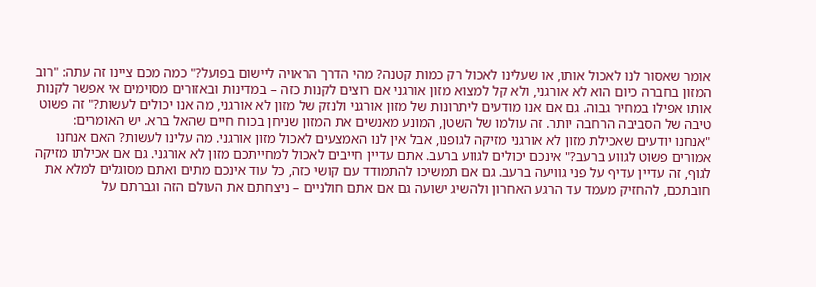אומר שאסור לנו לאכול אותו, או שעלינו לאכול רק כמות קטנה? מהי הדרך הראויה ליישום בפועל?" כמה מכם ציינו זה עתה: "רוב המזון בחברה כיום הוא לא אורגני, ולא קל למצוא מזון אורגני אם רוצים לקנות כזה – במדינות ובאזורים מסוימים אי אפשר לקנות אותו אפילו במחיר גבוה. גם אם אנו מודעים ליתרונות של מזון אורגני ולנזק של מזון לא אורגני, מה אנו יכולים לעשות?" זה פשוט טיבה של הסביבה הרחבה יותר. זה עולמו של השטן, המונע מאנשים את המזון שניחן בכוח חיים שהאל ברא. יש האומרים: "אנחנו יודעים שאכילת מזון לא אורגני מזיקה לגופנו, אבל אין לנו האמצעים לאכול מזון אורגני. מה עלינו לעשות? האם אנחנו אמורים פשוט לגווע ברעב?" אינכם יכולים לגווע ברעב. אתם עדיין חייבים לאכול למחייתכם מזון לא אורגני. גם אם אכילתו מזיקה לגוף, זה עדיין עדיף על פני גוויעה ברעב. גם אם תמשיכו להתמודד עם קושי כזה, כל עוד אינכם מתים ואתם מסוגלים למלא את חובתכם, להחזיק מעמד עד הרגע האחרון ולהשיג ישועה גם אם אתם חולניים – ניצחתם את העולם הזה וגברתם על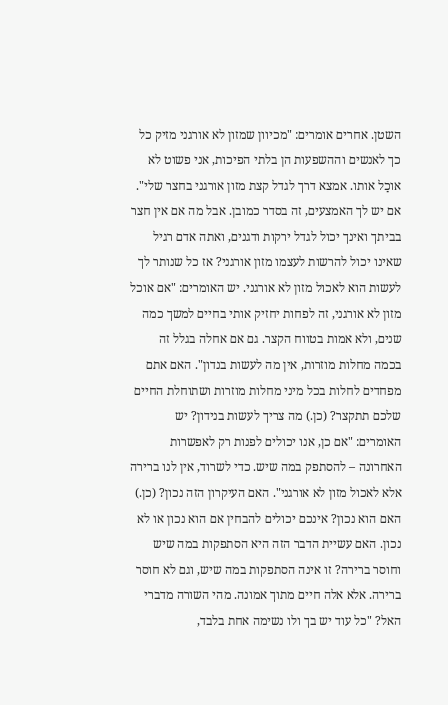השטן. אחרים אומרים: "מכיוון שמזון לא אורגני מזיק כל כך לאנשים וההשפעות הן בלתי הפיכות, אני פשוט לא אוכַל אותו. אמצא דרך לגדל קצת מזון אורגני בחצר שלי". אם יש לך האמצעים, זה בסדר כמובן. אבל מה אם אין חצר בביתך ואינך יכול לגדל ירקות ודגנים, ואתה אדם רגיל שאינו יכול להרשות לעצמו מזון אורגני? אז כל שנותר לך לעשות הוא לאכול מזון לא אורגני. יש האומרים: "אם אוכל מזון לא אורגני, זה לפחות יחזיק אותי בחיים למשך כמה שנים, ולא אמות בטווח הקצר. גם אם אחלה בגלל זה בכמה מחלות מוזרות, אין מה לעשות בנדון". האם אתם מפחדים לחלות בכל מיני מחלות מוזרות ושתוחלת החיים שלכם תתקצר? (כן.) מה צריך לעשות בנידון? יש האומרים: "אם כן, אנו יכולים לפנות רק לאפשרות האחרונה – להסתפק במה שיש. כדי לשרוד, אין לנו ברירה אלא לאכול מזון לא אורגני". האם העיקרון הזה נכון? (כן.) האם הוא נכון? אינכם יכולים להבחין אם הוא נכון או לא נכון. האם עשיית הדבר הזה היא הסתפקות במה שיש וחוסר ברירה? זו אינה הסתפקות במה שיש, וגם לא חוסר ברירה. אלא אלה חיים מתוך אמונה. מהי השורה מדברי האל? "כל עוד יש בך ולו נשימה אחת בלבד,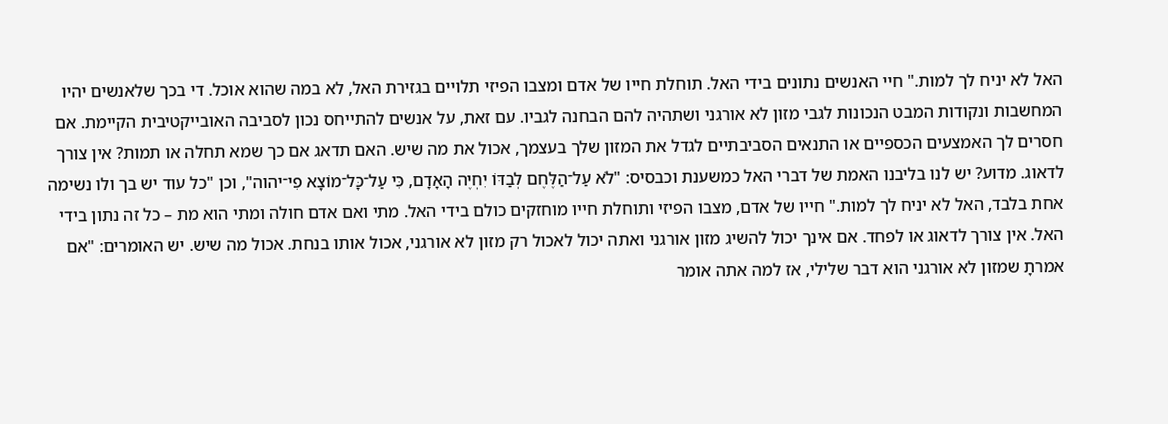האל לא יניח לך למות." חיי האנשים נתונים בידי האל. תוחלת חייו של אדם ומצבו הפיזי תלויים בגזירת האל, לא במה שהוא אוכל. די בכך שלאנשים יהיו המחשבות ונקודות המבט הנכונות לגבי מזון לא אורגני ושתהיה להם הבחנה לגביו. עם זאת, על אנשים להתייחס נכון לסביבה האובייקטיבית הקיימת. אם חסרים לך האמצעים הכספיים או התנאים הסביבתיים לגדל את המזון שלך בעצמך, אכול את מה שיש. האם תדאג אם כך שמא תחלה או תמות? אין צורך לדאוג. מדוע? יש לנו בליבנו האמת של דברי האל כמשענת וכבסיס: "לֹא עַל־הַלֶּחֶם לְבַדּוֹ יִחְיֶה הָאָדָם, כִּי עַל־כָּל־מוֹצָא פִי־יהוה", וכן "כל עוד יש בך ולו נשימה אחת בלבד, האל לא יניח לך למות." חייו של אדם, מצבו הפיזי ותוחלת חייו מוחזקים כולם בידי האל. מתי ואם אדם חולה ומתי הוא מת – כל זה נתון בידי האל. אין צורך לדאוג או לפחד. אם אינך יכול להשיג מזון אורגני ואתה יכול לאכול רק מזון לא אורגני, אכול אותו בנחת. אכול מה שיש. יש האומרים: "אם אמרתָ שמזון לא אורגני הוא דבר שלילי, אז למה אתה אומר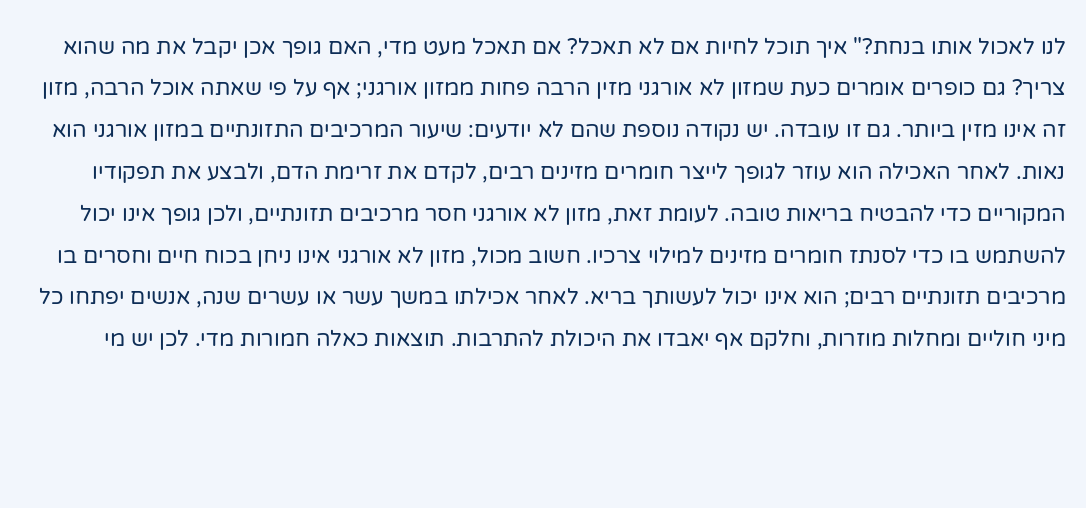לנו לאכול אותו בנחת?" איך תוכל לחיות אם לא תאכל? אם תאכל מעט מדי, האם גופך אכן יקבל את מה שהוא צריך? גם כופרים אומרים כעת שמזון לא אורגני מזין הרבה פחות ממזון אורגני; אף על פי שאתה אוכל הרבה, מזון זה אינו מזין ביותר. גם זו עובדה. יש נקודה נוספת שהם לא יודעים: שיעור המרכיבים התזונתיים במזון אורגני הוא נאות. לאחר האכילה הוא עוזר לגופך לייצר חומרים מזינים רבים, לקדם את זרימת הדם, ולבצע את תפקודיו המקוריים כדי להבטיח בריאות טובה. לעומת זאת, מזון לא אורגני חסר מרכיבים תזונתיים, ולכן גופך אינו יכול להשתמש בו כדי לסנתז חומרים מזינים למילוי צרכיו. חשוב מכול, מזון לא אורגני אינו ניחן בכוח חיים וחסרים בו מרכיבים תזונתיים רבים; הוא אינו יכול לעשותך בריא. לאחר אכילתו במשך עשר או עשרים שנה, אנשים יפתחו כל מיני חוליים ומחלות מוזרות, וחלקם אף יאבדו את היכולת להתרבות. תוצאות כאלה חמורות מדי. לכן יש מי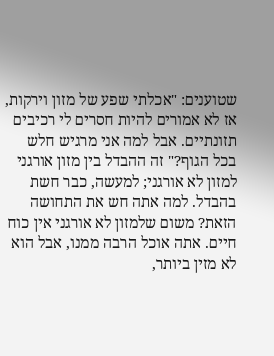שטוענים: "אכלתי שפע של מזון וירקות, אז לא אמורים להיות חסרים לי רכיבים תזונתיים. אבל למה אני מרגיש חלש בכל הגוף?" זה ההבדל בין מזון אורגני למזון לא אורגני; למעשה, כבר חשת בהבדל. למה אתה חש את התחושה הזאת? משום שלמזון לא אורגני אין כוח חיים. אתה אוכל הרבה ממנו, אבל הוא לא מזין ביותר,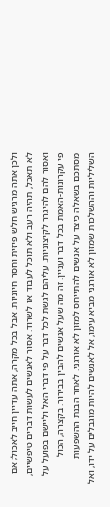ולכן אתה מרגיש חלש פיזית וחסר חיוניות. אבל בכל מקרה, אתה עדיין חייב לאכול; אם לא תאכל, תהיה רעב ולא תוכל לעבוד או לשרוד. אסור לאנשים לעשות דברים טיפשיים, ואסור להם להיגרר לקיצוניות. עליהם לגשת לכל דבר על פי דברי האל וליישם בפועל על פי עקרונות-האמת בכל דבר ועניין. זה מה שעל אנשים להבין בבירור. בקצרה, הכול מסתכם בשאלה כיצד על אנשים להתייחס למזון לא אורגני. לאחר הבנת ההשפעות השליליות וההשלכות שמזון לא אורגני מביא עימו, אל לאנשים להיות מוגבלים על ידו, ואל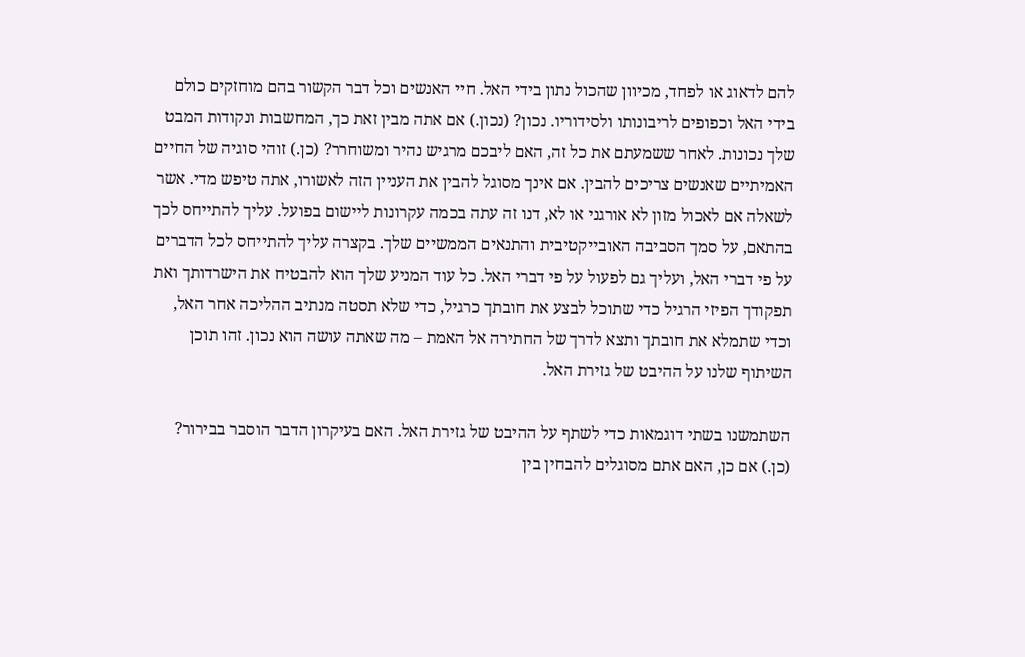להם לדאוג או לפחד, מכיוון שהכול נתון בידי האל. חיי האנשים וכל דבר הקשור בהם מוחזקים כולם בידי האל וכפופים לריבונותו ולסידוריו. נכון? (נכון.) אם אתה מבין זאת כך, המחשבות ונקודות המבט שלך נכונות. לאחר ששמעתם את כל זה, האם ליבכם מרגיש נהיר ומשוחרר? (כן.) זוהי סוגיה של החיים האמיתיים שאנשים צריכים להבין. אם אינך מסוגל להבין את העניין הזה לאשורו, אתה טיפש מדי. אשר לשאלה אם לאכול מזון לא אורגני או לא, דנו זה עתה בכמה עקרונות ליישום בפועל. עליך להתייחס לכך בהתאם, על סמך הסביבה האובייקטיבית והתנאים הממשיים שלך. בקצרה עליך להתייחס לכל הדברים על פי דברי האל, ועליך גם לפעול על פי דברי האל. כל עוד המניע שלך הוא להבטיח את הישרדותך ואת תפקודך הפיזי הרגיל כדי שתוכל לבצע את חובתך כרגיל, כדי שלא תסטה מנתיב ההליכה אחר האל, וכדי שתמלא את חובתך ותצא לדרך של החתירה אל האמת – מה שאתה עושה הוא נכון. זהו תוכן השיתוף שלנו על ההיבט של גזירת האל.

השתמשנו בשתי דוגמאות כדי לשתף על ההיבט של גזירת האל. האם בעיקרון הדבר הוסבר בבירור? (כן.) אם כן, האם אתם מסוגלים להבחין בין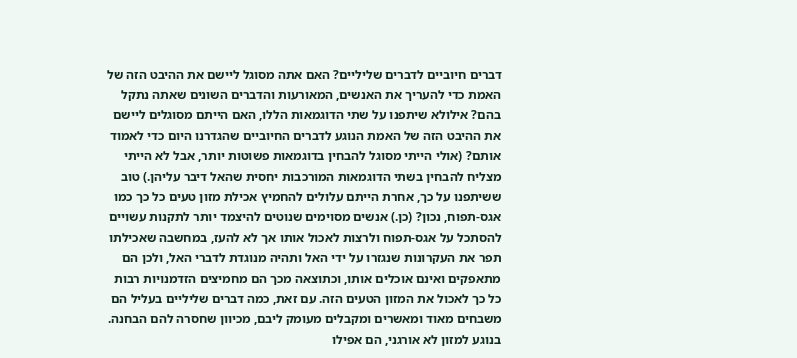דברים חיוביים לדברים שליליים? האם אתה מסוגל ליישם את ההיבט הזה של האמת כדי להעריך את האנשים, המאורעות והדברים השונים שאתה נתקל בהם? אילולא שיתפנו על שתי הדוגמאות הללו, האם הייתם מסוגלים ליישם את ההיבט הזה של האמת הנוגע לדברים החיוביים שהגדרנו היום כדי לאמוד אותם? (אולי הייתי מסוגל להבחין בדוגמאות פשוטות יותר, אבל לא הייתי מצליח להבחין בשתי הדוגמאות המורכבות יחסית שהאל דיבר עליהן.) טוב ששיתפנו על כך, אחרת הייתם עלולים להחמיץ אכילת מזון טעים כל כך כמו אגס-תפוח, נכון? (כן.) אנשים מסוימים שנוטים להיצמד יותר לתקנות עשויים להסתכל על אגס-תפוח ולרצות לאכול אותו אך לא להעז, במחשבה שאכילתו תפר את העקרונות שנגזרו על ידי האל ותהיה מנוגדת לדברי האל, ולכן הם מתאפקים ואינם אוכלים אותו, וכתוצאה מכך הם מחמיצים הזדמנויות רבות כל כך לאכול את המזון הטעים הזה. עם זאת, כמה דברים שליליים בעליל הם משבחים מאוד ומאשרים ומקבלים מעומק ליבם, מכיוון שחסרה להם הבחנה. בנוגע למזון לא אורגני, הם אפילו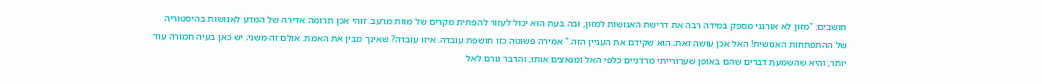חושבים: "מזון לא אורגני מספק במידה רבה את דרישת האנושות למזון, ובה בעת הוא יכול לעזור להפחית מקרים של מוות מרעב. זוהי אכן תרומה אדירה של המדע לאנושות בהיסטוריה של ההתפתחות האנושית! האל אכן עושה זאת; הוא שקידם את העניין הזה." אמירה פשוטה כזו חושפת עובדה. איזו עובדה? שאינך מבין את האמת. אולם זה משני; יש כאן בעיה חמורה עוד יותר, והיא שהשמעתָ דברים שהם באופן שערורייתי מרדניים כלפי האל ומנאצים אותו, והדבר גורם לאל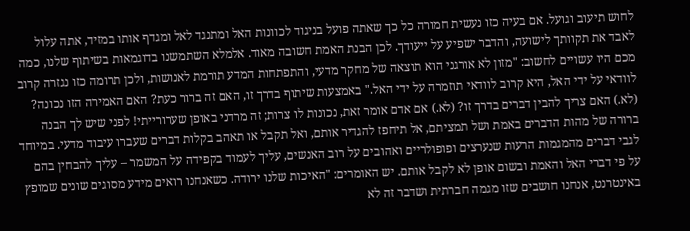לחוש תיעוב וגועל. אם בעיה כזו נעשית חמורה כל כך שאתה פועל בניגוד לכוונות האל ומתנגד לאל ומגדף אותו במזיד, אתה עלול לאבד את תקוותך לישועה, והדבר ישפיע על ייעודך. לכן הבנת האמת חשובה מאוד. אלמלא השתמשנו בדוגמאות בשיתוף שלנו, כמה מכם היו עשויים לחשוב: "מזון לא אורגני הוא תוצאה של מחקר מדעי, והתפתחות המדע תורמת לאנושות, ולכן תרומה כזו נגזרה קרוב לוודאי על ידי האל, היא קרוב לוודאי תוזמרה על ידי האל." באמצעות שיתוף בדרך זו, האם זה ברור כעת? האם האמירה הזו נכונה? (לא.) האם צריך להבין דברים בדרך זו? (לא.) אם אדם אומר זאת, נכונות לו צרות; זה מרדני באופן שערורייתי! לפני שיש לך הבנה ברורה של מהות הדברים באמת ושל תמציתם, אל תיחפז להגדיר אותם, ואל תקבל או תאהב בקלות דברים שעברו עיבוד מדעי. במיוחד לגבי דברים מהמגמות הרעות שנערצים ופופולריים ואהובים על רוב האנשים, עליך לעמוד בקפידה על המשמר – עליך להבחין בהם על פי דברי האל והאמת ובשום אופן לא לקבל אותם. יש האומרים: "האיכות שלנו ירודה. כשאנחנו רואים מידע מסוגים שונים שמופץ באינטרנט, אנחנו חושבים שזו מגמה חברתית ושדבר זה לא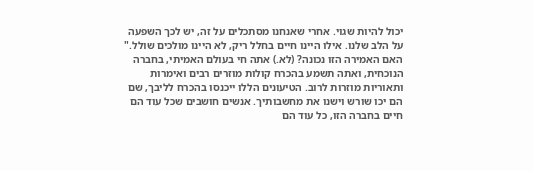יכול להיות שגוי. אחרי שאנחנו מסתכלים על זה, יש לכך השפעה על הלב שלנו. אילו היינו חיים בחלל ריק, לא היינו מולכים שולל." האם האמירה הזו נכונה? (לא.) אתה חי בעולם האמיתי, בחברה הנוכחית, ואתה תשמע בהכרח קולות מוזרים רבים ואימרות ותאוריות מוזרות לרוב. הטיעונים הללו ייכנסו בהכרח לליבך, שם הם יכו שורש וישנו את מחשבותיך. אנשים חושבים שכל עוד הם חיים בחברה הזו, כל עוד הם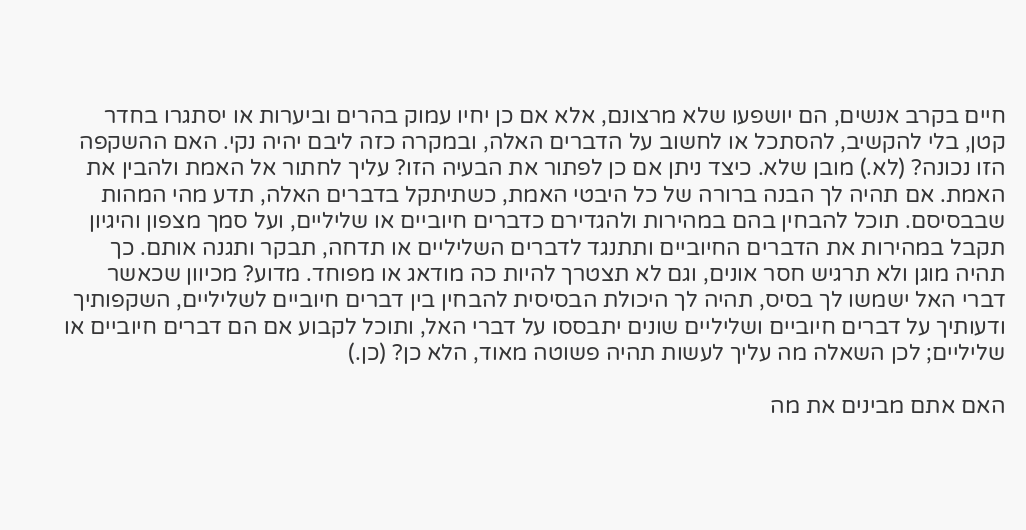חיים בקרב אנשים, הם יושפעו שלא מרצונם, אלא אם כן יחיו עמוק בהרים וביערות או יסתגרו בחדר קטן, בלי להקשיב, להסתכל או לחשוב על הדברים האלה, ובמקרה כזה ליבם יהיה נקי. האם ההשקפה הזו נכונה? (לא.) מובן שלא. כיצד ניתן אם כן לפתור את הבעיה הזו? עליך לחתור אל האמת ולהבין את האמת. אם תהיה לך הבנה ברורה של כל היבטי האמת, כשתיתקל בדברים האלה, תדע מהי המהות שבבסיסם. תוכל להבחין בהם במהירות ולהגדירם כדברים חיוביים או שליליים, ועל סמך מצפון והיגיון תקבל במהירות את הדברים החיוביים ותתנגד לדברים השליליים או תדחה, תבקר ותגנה אותם. כך תהיה מוגן ולא תרגיש חסר אונים, וגם לא תצטרך להיות כה מודאג או מפוחד. מדוע? מכיוון שכאשר דברי האל ישמשו לך בסיס, תהיה לך היכולת הבסיסית להבחין בין דברים חיוביים לשליליים, השקפותיך ודעותיך על דברים חיוביים ושליליים שונים יתבססו על דברי האל, ותוכל לקבוע אם הם דברים חיוביים או שליליים; לכן השאלה מה עליך לעשות תהיה פשוטה מאוד, הלא כן? (כן.)

האם אתם מבינים את מה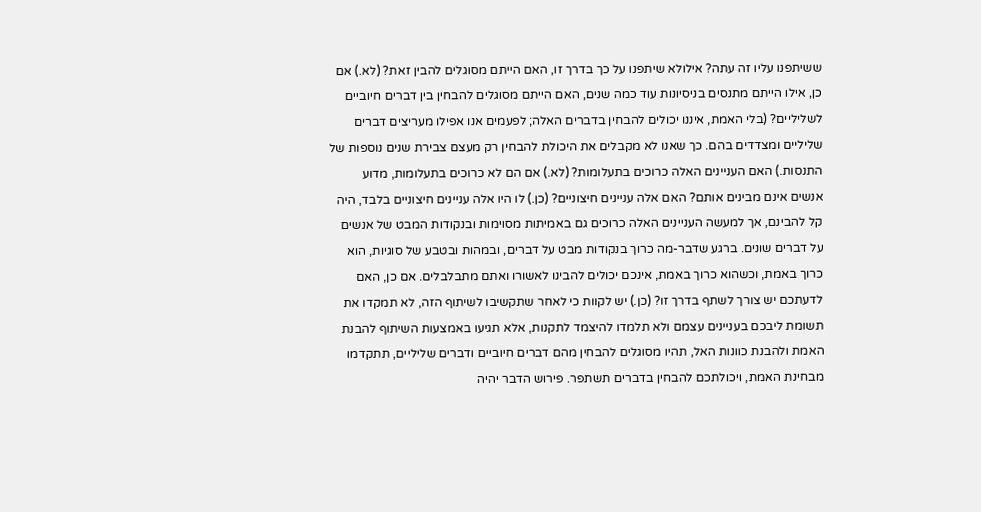ששיתפנו עליו זה עתה? אילולא שיתפנו על כך בדרך זו, האם הייתם מסוגלים להבין זאת? (לא.) אם כן, אילו הייתם מתנסים בניסיונות עוד כמה שנים, האם הייתם מסוגלים להבחין בין דברים חיוביים לשליליים? (בלי האמת, איננו יכולים להבחין בדברים האלה; לפעמים אנו אפילו מעריצים דברים שליליים ומצדדים בהם. כך שאנו לא מקבלים את היכולת להבחין רק מעצם צבירת שנים נוספות של התנסות.) האם העניינים האלה כרוכים בתעלומות? (לא.) אם הם לא כרוכים בתעלומות, מדוע אנשים אינם מבינים אותם? האם אלה עניינים חיצוניים? (כן.) לו היו אלה עניינים חיצוניים בלבד, היה קל להבינם, אך למעשה העניינים האלה כרוכים גם באמיתות מסוימות ובנקודות המבט של אנשים על דברים שונים. ברגע שדבר-מה כרוך בנקודות מבט על דברים, ובמהות ובטבע של סוגיות, הוא כרוך באמת, וכשהוא כרוך באמת, אינכם יכולים להבינו לאשורו ואתם מתבלבלים. אם כן, האם לדעתכם יש צורך לשתף בדרך זו? (כן.) יש לקוות כי לאחר שתקשיבו לשיתוף הזה, לא תמקדו את תשומת ליבכם בעניינים עצמם ולא תלמדו להיצמד לתקנות, אלא תגיעו באמצעות השיתוף להבנת האמת ולהבנת כוונות האל, תהיו מסוגלים להבחין מהם דברים חיוביים ודברים שליליים, תתקדמו מבחינת האמת, ויכולתכם להבחין בדברים תשתפר. פירוש הדבר יהיה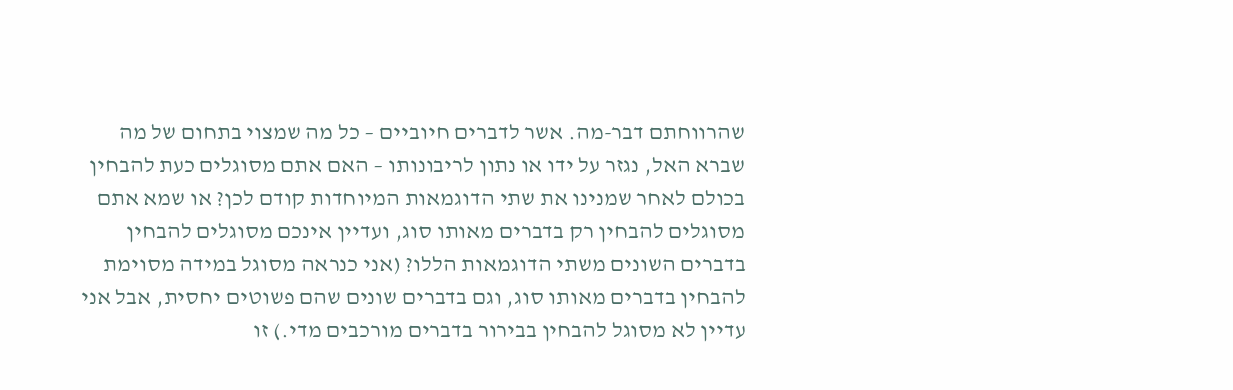שהרווחתם דבר-מה. אשר לדברים חיוביים – כל מה שמצוי בתחום של מה שברא האל, נגזר על ידו או נתון לריבונותו – האם אתם מסוגלים כעת להבחין בכולם לאחר שמנינו את שתי הדוגמאות המיוחדות קודם לכן? או שמא אתם מסוגלים להבחין רק בדברים מאותו סוג, ועדיין אינכם מסוגלים להבחין בדברים השונים משתי הדוגמאות הללו? (אני כנראה מסוגל במידה מסוימת להבחין בדברים מאותו סוג, וגם בדברים שונים שהם פשוטים יחסית, אבל אני עדיין לא מסוגל להבחין בבירור בדברים מורכבים מדי.) זו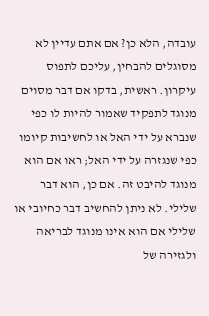עובדה, הלא כן? אם אתם עדיין לא מסוגלים להבחין, עליכם לתפוס עיקרון. ראשית, בדקו אם דבר מסוים מנוגד לתפקיד שאמור להיות לו כפי שנברא על ידי האל או לחשיבות קיומו כפי שנגזרה על ידי האל; ראו אם הוא מנוגד להיבט זה. אם כן, הוא דבר שלילי. לא ניתן להחשיב דבר כחיובי או שלילי אם הוא אינו מנוגד לבריאה ולגזירה של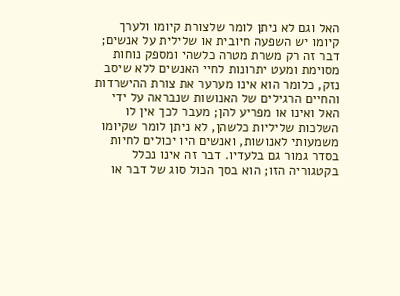האל וגם לא ניתן לומר שלצורת קיומו ולערך קיומו יש השפעה חיובית או שלילית על אנשים; דבר זה רק משרת מטרה כלשהי ומספק נוחות מסוימת ומעט יתרונות לחיי האנשים ללא שיסב נזק, כלומר הוא אינו מערער את צורת ההישרדות והחיים הרגילים של האנושות שנבראה על ידי האל ואינו או מפריע להן; מעבר לכך אין לו השלכות שליליות כלשהן, לא ניתן לומר שקיומו משמעותי לאנושות, ואנשים היו יכולים לחיות בסדר גמור גם בלעדיו. דבר זה אינו נכלל בקטגוריה הזו; הוא בסך הכול סוג של דבר או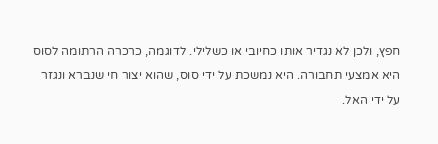חפץ, ולכן לא נגדיר אותו כחיובי או כשלילי. לדוגמה, כרכרה הרתומה לסוס היא אמצעי תחבורה. היא נמשכת על ידי סוס, שהוא יצור חי שנברא ונגזר על ידי האל.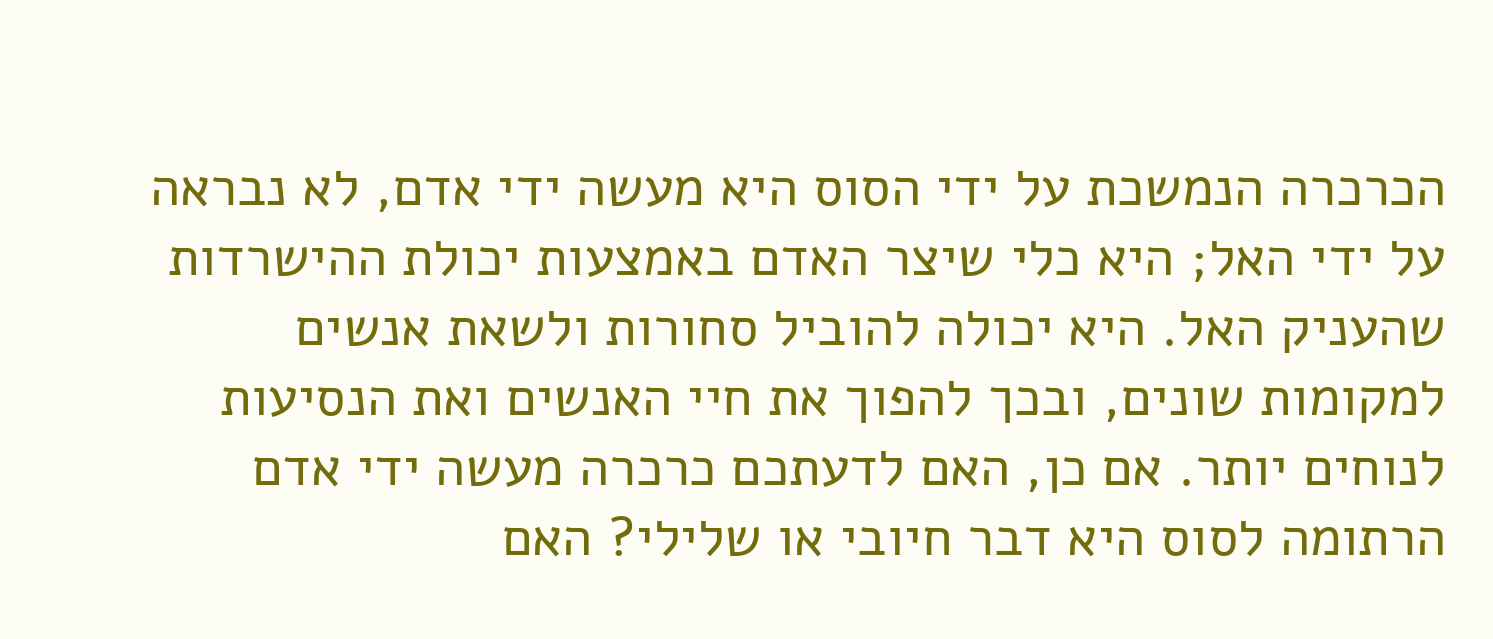הכרכרה הנמשכת על ידי הסוס היא מעשה ידי אדם, לא נבראה על ידי האל; היא כלי שיצר האדם באמצעות יכולת ההישרדות שהעניק האל. היא יכולה להוביל סחורות ולשאת אנשים למקומות שונים, ובכך להפוך את חיי האנשים ואת הנסיעות לנוחים יותר. אם כן, האם לדעתכם כרכרה מעשה ידי אדם הרתומה לסוס היא דבר חיובי או שלילי? האם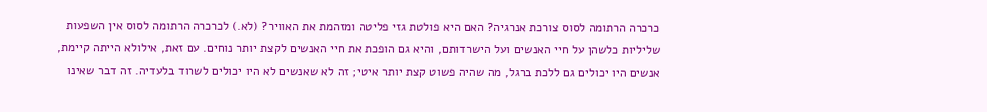כרכרה הרתומה לסוס צורכת אנרגיה? האם היא פולטת גזי פליטה ומזהמת את האוויר? (לא.) לכרכרה הרתומה לסוס אין השפעות שליליות כלשהן על חיי האנשים ועל הישרדותם, והיא גם הופכת את חיי האנשים לקצת יותר נוחים. עם זאת, אילולא הייתה קיימת, אנשים היו יכולים גם ללכת ברגל, מה שהיה פשוט קצת יותר איטי; זה לא שאנשים לא היו יכולים לשרוד בלעדיה. זה דבר שאינו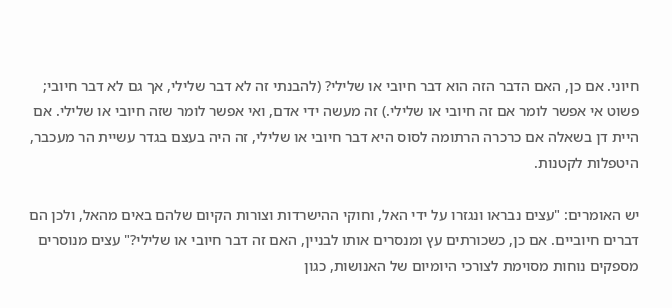חיוני. אם כן, האם הדבר הזה הוא דבר חיובי או שלילי? (להבנתי זה לא דבר שלילי, אך גם לא דבר חיובי; פשוט אי אפשר לומר אם זה חיובי או שלילי.) זה מעשה ידי אדם, ואי אפשר לומר שזה חיובי או שלילי. אם היית דן בשאלה אם כרכרה הרתומה לסוס היא דבר חיובי או שלילי, זה היה בעצם בגדר עשיית הר מעכבר, היטפלות לקטנות.

יש האומרים: "עצים נבראו ונגזרו על ידי האל, וחוקי ההישרדות וצורות הקיום שלהם באים מהאל, ולכן הם דברים חיוביים. אם כן, כשכורתים עץ ומנסרים אותו לבניין, האם זה דבר חיובי או שלילי?" עצים מנוסרים מספקים נוחות מסוימת לצורכי היומיום של האנושות, כגון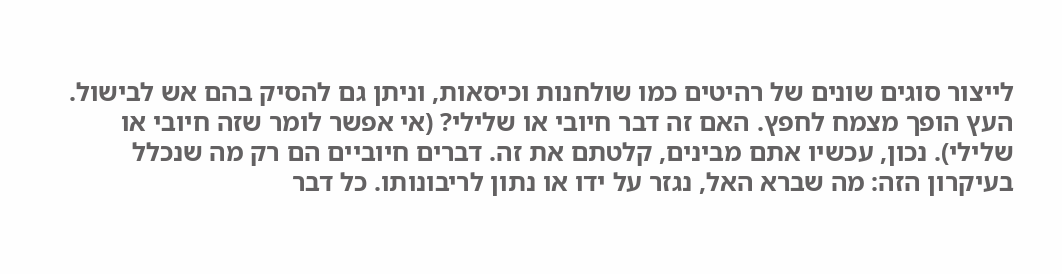לייצור סוגים שונים של רהיטים כמו שולחנות וכיסאות, וניתן גם להסיק בהם אש לבישול. העץ הופך מצמח לחפץ. האם זה דבר חיובי או שלילי? (אי אפשר לומר שזה חיובי או שלילי). נכון, עכשיו אתם מבינים, קלטתם את זה. דברים חיוביים הם רק מה שנכלל בעיקרון הזה: מה שברא האל, נגזר על ידו או נתון לריבונותו. כל דבר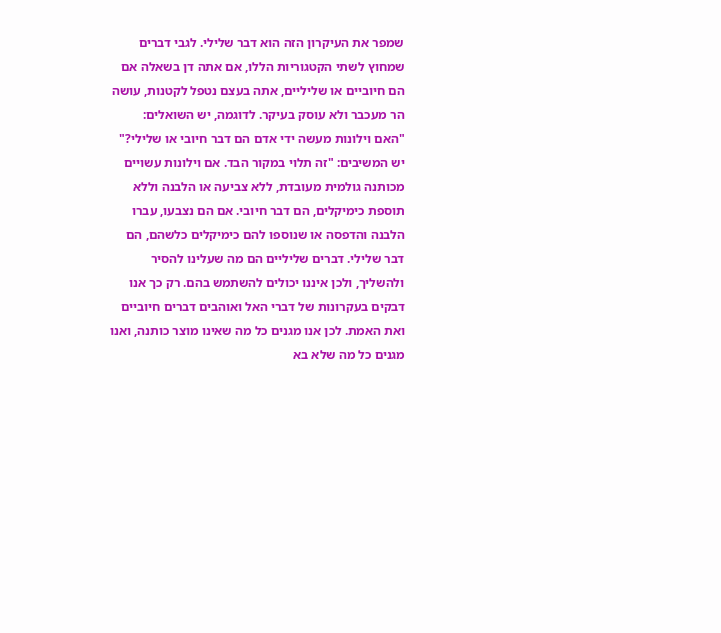שמפר את העיקרון הזה הוא דבר שלילי. לגבי דברים שמחוץ לשתי הקטגוריות הללו, אם אתה דן בשאלה אם הם חיוביים או שליליים, אתה בעצם נטפל לקטנות, עושה הר מעכבר ולא עוסק בעיקר. לדוגמה, יש השואלים: "האם וילונות מעשה ידי אדם הם דבר חיובי או שלילי?" יש המשיבים: "זה תלוי במקור הבד. אם וילונות עשויים מכותנה גולמית מעובדת, ללא צביעה או הלבנה וללא תוספת כימיקלים, הם דבר חיובי. אם הם נצבעו, עברו הלבנה והדפסה או שנוספו להם כימיקלים כלשהם, הם דבר שלילי. דברים שליליים הם מה שעלינו להסיר ולהשליך, ולכן איננו יכולים להשתמש בהם. רק כך אנו דבקים בעקרונות של דברי האל ואוהבים דברים חיוביים ואת האמת. לכן אנו מגנים כל מה שאינו מוצר כותנה, ואנו מגנים כל מה שלא בא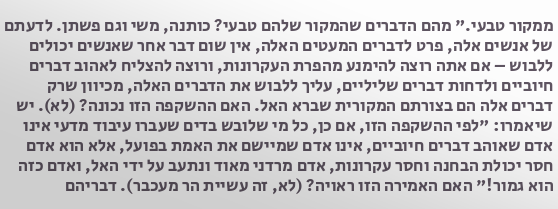ממקור טבעי." מהם הדברים שהמקור שלהם טבעי? כותנה, משי וגם פשתן. לדעתם של אנשים אלה, פרט לדברים המעטים האלה, אין שום דבר אחר שאנשים יכולים ללבוש – אם אתה רוצה להימנע מהפרת העקרונות, ורוצה להצליח לאהוב דברים חיוביים ולדחות דברים שליליים, עליך ללבוש את הדברים האלה, מכיוון שרק דברים אלה הם בצורתם המקורית שברא האל. האם ההשקפה הזו נכונה? (לא). יש שיאמרו: "לפי ההשקפה הזו, אם כן, כל מי שלובש בדים שעברו עיבוד מדעי אינו אדם שאוהב דברים חיוביים, אינו אדם שמיישם את האמת בפועל, אלא הוא אדם חסר יכולת הבחנה וחסר עקרונות, אדם מרדני מאוד ונתעב על ידי האל, ואדם כזה הוא גמור!" האם האמירה הזו ראויה? (לא, זה עשיית הר מעכבר). דבריהם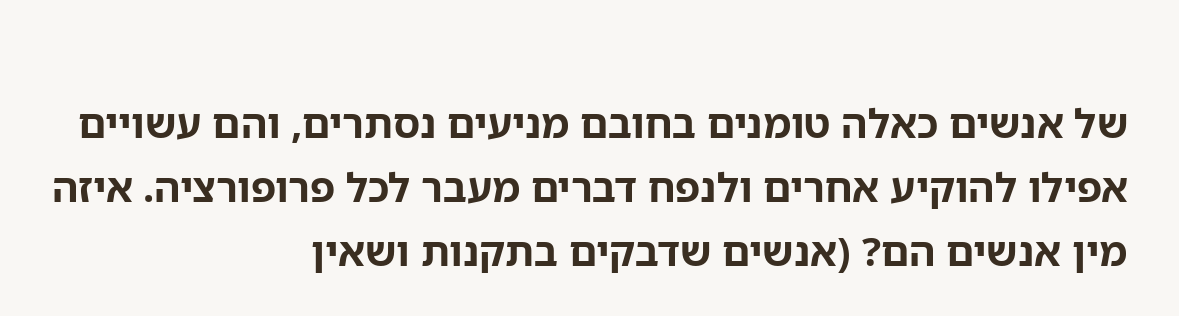של אנשים כאלה טומנים בחובם מניעים נסתרים, והם עשויים אפילו להוקיע אחרים ולנפח דברים מעבר לכל פרופורציה. איזה מין אנשים הם? (אנשים שדבקים בתקנות ושאין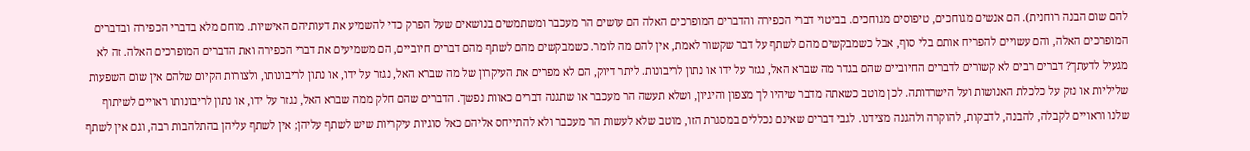להם שום הבנה רוחנית). הם אנשים מגוחכים, טיפוסים מגוחכים. בביטוי דברי הכפירה והדברים המופרכים האלה הם עושים הר מעכבר ומשתמשים בנושאים שעל הפרק כדי להשמיע את דעותיהם האישיות. מוחם מלא בדברי הכפירה ובדברים המופרכים האלה, והם עשויים להפריח אותם בלי סוף, אבל כשמבקשים מהם לשתף על דבר שקשור לאמת, אין להם מה לומר. כשמבקשים מהם לשתף מהם דברים חיוביים, הם משמיעים את דברי הכפירה ואת הדברים המופרכים האלה. זה לא מגעיל לדעתך? דברים רבים לא קשורים לדברים החיוביים שהם בגדר מה שברא האל, נגזר על ידו או נתון לריבונות. ליתר דיוק, הם לא מפרים את העיקרון של מה שברא האל, נגזר על ידו, או נתון לריבונותו, ולצורות הקיום שלהם אין שום השפעות שליליות או נזק על כלכלת האנושות ועל הישרדותה. לכן מוטב כשאתה מדבר שיהיו לך מצפון והיגיון, ושלא תעשה הר מעכבר או שתגנה דברים כאוות נפשך. הדברים שהם חלק ממה שברא האל, נגזר על ידו, או נתון לריבונותו ראויים לשיתוף שלנו וראויים לקבלה, להבנה, לדבקות, להוקרה ולהגנה מצידנו. לגבי דברים שאינם נכללים במסגרת הזו, מוטב שלא לעשות הר מעכבר ולא להתייחס אליהם כאל סוגיות עיקריות שיש לשתף עליהן; אין לשתף עליהן בהתלהבות רבה, וגם אין לשתף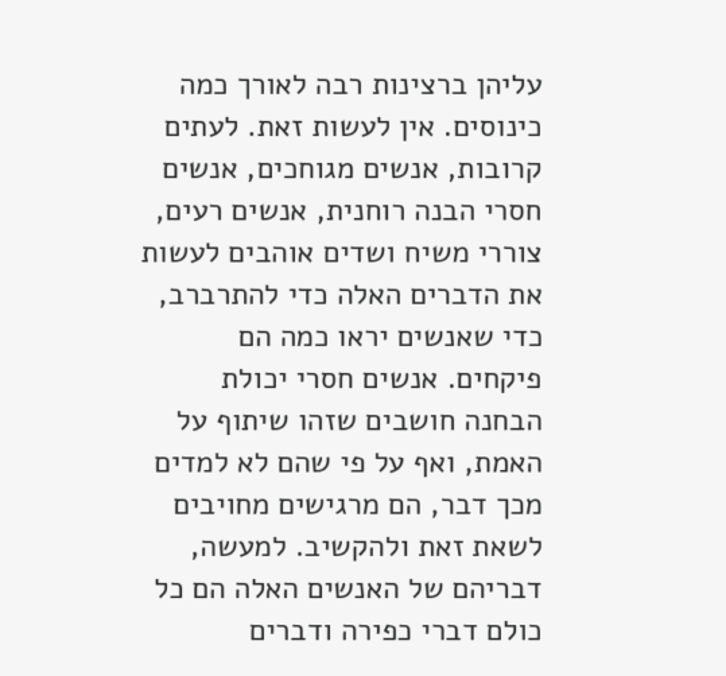עליהן ברצינות רבה לאורך כמה כינוסים. אין לעשות זאת. לעתים קרובות, אנשים מגוחכים, אנשים חסרי הבנה רוחנית, אנשים רעים, צוררי משיח ושדים אוהבים לעשות את הדברים האלה כדי להתרברב, כדי שאנשים יראו כמה הם פיקחים. אנשים חסרי יכולת הבחנה חושבים שזהו שיתוף על האמת, ואף על פי שהם לא למדים מכך דבר, הם מרגישים מחויבים לשאת זאת ולהקשיב. למעשה, דבריהם של האנשים האלה הם כל כולם דברי כפירה ודברים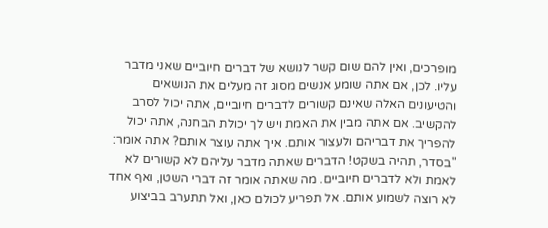מופרכים, ואין להם שום קשר לנושא של דברים חיוביים שאני מדבר עליו. לכן, אם אתה שומע אנשים מסוג זה מעלים את הנושאים והטיעונים האלה שאינם קשורים לדברים חיוביים, אתה יכול לסרב להקשיב. אם אתה מבין את האמת ויש לך יכולת הבחנה, אתה יכול להפריך את דבריהם ולעצור אותם. איך אתה עוצר אותם? אתה אומר: "בסדר, תהיה בשקט! הדברים שאתה מדבר עליהם לא קשורים לא לאמת ולא לדברים חיוביים. מה שאתה אומר זה דברי השטן, ואף אחד לא רוצה לשמוע אותם. אל תפריע לכולם כאן, ואל תתערב בביצוע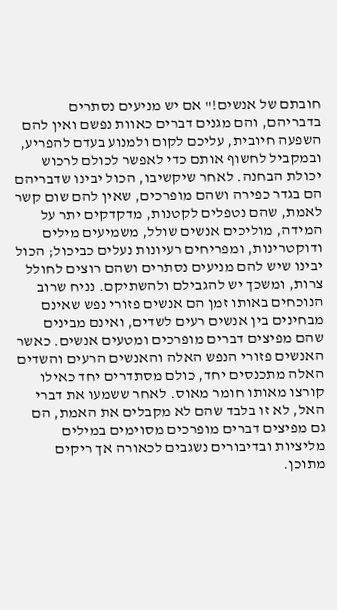חובתם של אנשים!" אם יש מניעים נסתרים בדבריהם, והם מגנים דברים כאוות נפשם ואין להם השפעה חיובית, עליכם לקום ולמנוע בעדם להפריע, ובמקביל לחשוף אותם כדי לאפשר לכולם לרכוש יכולת הבחנה. לאחר שיקשיבו, הכול יבינו שדבריהם הם בגדר כפירה ושהם מופרכים, שאין להם שום קשר לאמת, שהם נטפלים לקטנות, מדקדקים יתר על המידה, מוליכים אנשים שולל, משמיעים מילים ודוקטרינות, ומפריחים רעיונות נעלים כביכול; הכול יבינו שיש להם מניעים נסתרים ושהם רוצים לחולל צרות, ומשכך יש להגבילם ולהשתיקם. נניח שרוב הנוכחים באותו זמן הם אנשים פזורי נפש שאינם מבחינים בין אנשים רעים לשדים, ואינם מבינים שהם מפיצים דברים מופרכים ומטעים אנשים. כאשר האנשים פזורי הנפש האלה והאנשים הרעים והשדים האלה מתכנסים יחד, כולם מסתדרים יחד כאילו קורצו מאותו חומר מאוס. לאחר ששמעו את דברי האל, לא זו בלבד שהם לא מקבלים את האמת, הם גם מפיצים דברים מופרכים מסוימים במילים מליציות ובדיבורים נשגבים לכאורה אך ריקים מתוכן.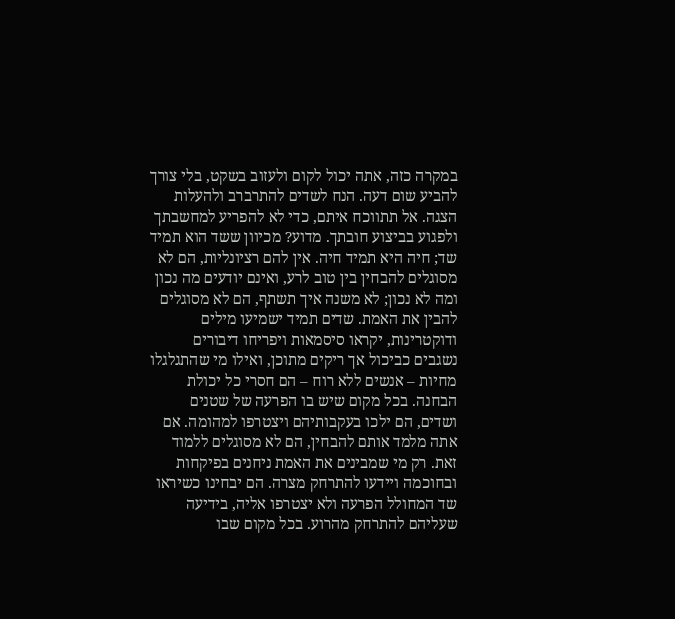במקרה כזה, אתה יכול לקום ולעזוב בשקט, בלי צורך להביע שום דעה. הנח לשדים להתרברב ולהעלות הצגה. אל תתווכח איתם, כדי לא להפריע למחשבתך ולפגוע בביצוע חובתך. מדוע? מכיוון ששד הוא תמיד שד; חיה היא תמיד חיה. אין להם רציונליות, הם לא מסוגלים להבחין בין טוב לרע, ואינם יודעים מה נכון ומה לא נכון; לא משנה איך תשתף, הם לא מסוגלים להבין את האמת. שדים תמיד ישמיעו מילים ודוקטרינות, יקראו סיסמאות ויפריחו דיבורים נשגבים כביכול אך ריקים מתוכן, ואילו מי שהתגלגלו מחיות – אנשים ללא רוח – הם חסרי כל יכולת הבחנה. בכל מקום שיש בו הפרעה של שטנים ושדים, הם ילכו בעקבותיהם ויצטרפו למהומה. אם אתה מלמד אותם להבחין, הם לא מסוגלים ללמוד זאת. רק מי שמבינים את האמת ניחנים בפיקחות ובחוכמה ויידעו להתרחק מצרה. הם יבחינו כשיראו שד המחולל הפרעה ולא יצטרפו אליה, בידיעה שעליהם להתרחק מהרוע. בכל מקום שבו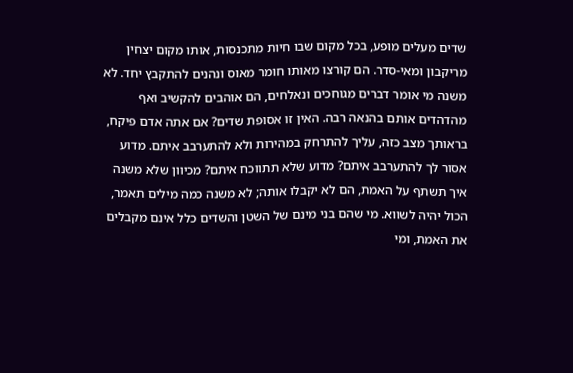שדים מעלים מופע, בכל מקום שבו חיות מתכנסות, אותו מקום יצחין מריקבון ומאי-סדר. הם קורצו מאותו חומר מאוס ונהנים להתקבץ יחד. לא משנה מי אומר דברים מגוחכים ונאלחים, הם אוהבים להקשיב ואף מהדהדים אותם בהנאה רבה. האין זו אסופת שדים? אם אתה אדם פיקח, בראותך מצב כזה, עליך להתרחק במהירות ולא להתערבב איתם. מדוע אסור לך להתערבב איתם? מדוע שלא תתווכח איתם? מכיוון שלא משנה איך תשתף על האמת, הם לא יקבלו אותה; לא משנה כמה מילים תאמר, הכול יהיה לשווא. מי שהם בני מינם של השטן והשדים כלל אינם מקבלים את האמת, ומי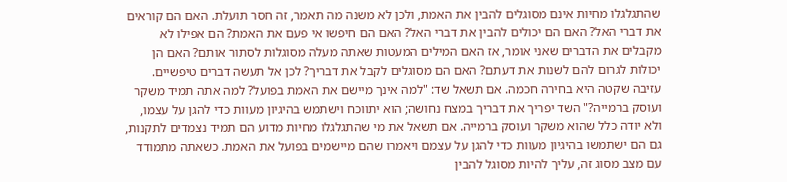שהתגלגלו מחיות אינם מסוגלים להבין את האמת, ולכן לא משנה מה תאמר, זה חסר תועלת. האם הם קוראים את דברי האל? האם הם יכולים להבין את דברי האל? האם הם חיפשו אי פעם את האמת? הם אפילו לא מקבלים את הדברים שאני אומר, אז האם המילים המעטות שאתה מעלה מסוגלות לסתור אותם? האם הן יכולות לגרום להם לשנות את דעתם? האם הם מסוגלים לקבל את דבריך? לכן אל תעשה דברים טיפשיים. עזיבה שקטה היא בחירה חכמה. אם תשאל שד: "למה אינך מיישם את האמת בפועל? למה אתה תמיד משקר ועוסק ברמייה?" השד יפריך את דבריך במצח נחושה; הוא יתווכח וישתמש בהיגיון מעוות כדי להגן על עצמו, ולא יודה כלל שהוא משקר ועוסק ברמייה. אם תשאל את מי שהתגלגלו מחיות מדוע הם תמיד נצמדים לתקנות, גם הם ישתמשו בהיגיון מעוות כדי להגן על עצמם ויאמרו שהם מיישמים בפועל את האמת. כשאתה מתמודד עם מצב מסוג זה, עליך להיות מסוגל להבין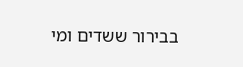בבירור ששדים ומי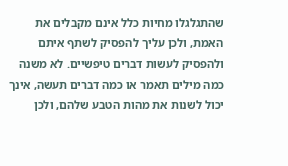שהתגלגלו מחיות כלל אינם מקבלים את האמת, ולכן עליך להפסיק לשתף איתם ולהפסיק לעשות דברים טיפשיים. לא משנה כמה מילים תאמר או כמה דברים תעשה, אינך יכול לשנות את מהות הטבע שלהם, ולכן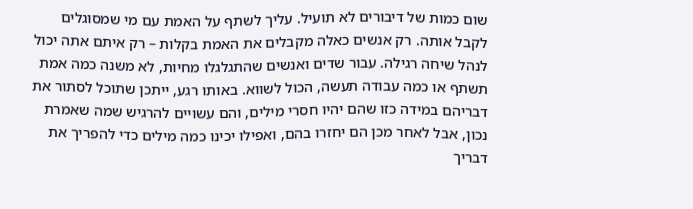שום כמות של דיבורים לא תועיל. עליך לשתף על האמת עם מי שמסוגלים לקבל אותה. רק אנשים כאלה מקבלים את האמת בקלות – רק איתם אתה יכול לנהל שיחה רגילה. עבור שדים ואנשים שהתגלגלו מחיות, לא משנה כמה אמת תשתף או כמה עבודה תעשה, הכול לשווא. באותו רגע, ייתכן שתוכל לסתור את דבריהם במידה כזו שהם יהיו חסרי מילים, והם עשויים להרגיש שמה שאמרת נכון, אבל לאחר מכן הם יחזרו בהם, ואפילו יכינו כמה מילים כדי להפריך את דבריך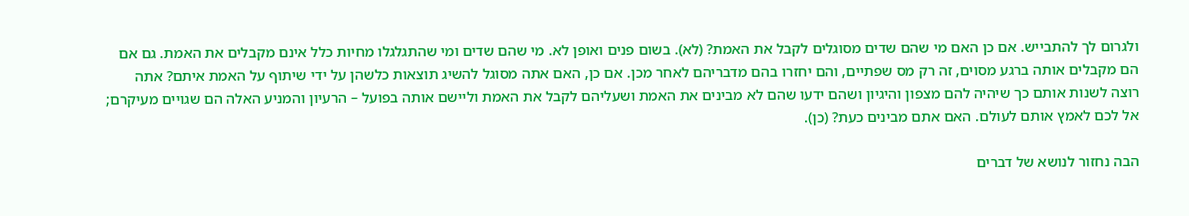ולגרום לך להתבייש. אם כן האם מי שהם שדים מסוגלים לקבל את האמת? (לא). בשום פנים ואופן לא. מי שהם שדים ומי שהתגלגלו מחיות כלל אינם מקבלים את האמת. גם אם הם מקבלים אותה ברגע מסוים, זה רק מס שפתיים, והם יחזרו בהם מדבריהם לאחר מכן. אם כן, האם אתה מסוגל להשיג תוצאות כלשהן על ידי שיתוף על האמת איתם? אתה רוצה לשנות אותם כך שיהיה להם מצפון והיגיון ושהם ידעו שהם לא מבינים את האמת ושעליהם לקבל את האמת וליישם אותה בפועל – הרעיון והמניע האלה הם שגויים מעיקרם; אל לכם לאמץ אותם לעולם. האם אתם מבינים כעת? (כן).

הבה נחזור לנושא של דברים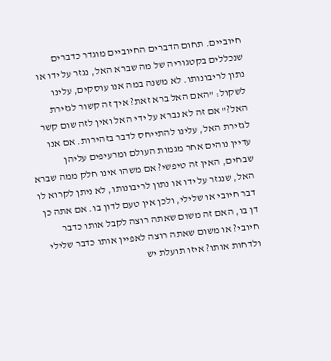חיוביים. תחום הדברים החיוביים מוגדר כדברים שנכללים בקטגוריה של מה שברא האל, נגזר על ידו או נתון לריבונותו. לא משנה במה אנו עוסקים, עלינו לשקול: "האם האל ברא זאת? איך זה קשור לגזירת האל?" אם זה לא נברא על ידי האל ואין לזה שום קשר לגזירת האל, עלינו להתייחס לדבר בזהירות. אם אנו עדיין נוהים אחר מגמות העולם ומרעיפים עליהן שבחים, האין זה טיפשי? אם משהו אינו חלק ממה שברא האל, שנגזר על ידו או נתון לריבונותו, לא ניתן לקרוא לו דבר חיובי או שלילי, ולכן אין טעם לדון בו. אם אתה כן דן בו, האם זה משום שאתה רוצה לקבל אותו כדבר חיובי? או משום שאתה רוצה לאפיין אותו כדבר שלילי ולדחות אותו? איזו תועלת יש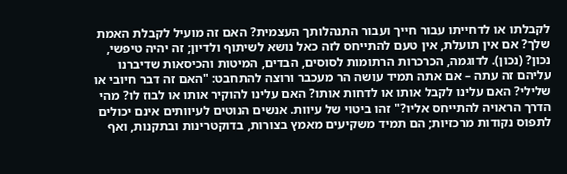לקבלתו או לדחייתו עבור חייך ועבור התנהלותך העצמית? האם זה מועיל לקבלת האמת שלך? אם אין תועלת, אין טעם להתייחס לזה כאל נושא לשיתוף ולדיון; זה יהיה טיפשי, נכון? (נכון). לדוגמה, הכרכרות הרתומות לסוסים, הבדים, המיטות והכיסאות שדיברנו עליהם זה עתה – אם אתה תמיד עושה הר מעכבר ורוצה להתחבט: "האם זה דבר חיובי או שלילי? האם עלינו לקבל אותו או לדחות אותו? האם עלינו להוקיר אותו או לבוז לו? מהי הדרך הראויה להתייחס אליו?" זהו ביטוי של עיוות. אנשים הנוטים לעיוותים אינם יכולים לתפוס נקודות מרכזיות; הם תמיד משקיעים מאמץ בצורות, בדוקטרינות ובתקנות, ואף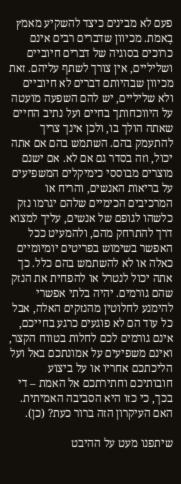פעם לא מבינים כיצד להשקיע מאמץ בָאמת. מכיוון שדברים רבים אינם כרוכים בסוגיה של דברים חיוביים ושליליים, אין צורך לשתף עליהם. זאת מכיוון שבהיותם דברים לא חיוביים ולא שליליים, יש להם השפעה מועטה על היווכחותך בחיים ועל נתיב החיים שאתה הולך בו, ולכן אינך צריך להתעמק בהם. השתמש בהם אם אתה יכול, וזה בסדר גם אם לא. אם ישנם מוצרים מבוססי כימיקלים המשפיעים על בריאות האנשים, והריח או המרכיבים הכימיים שלהם יגרמו נזק כלשהו לגופם של אנשים, עליך למצוא דרך להתרחק מהם, ולהמעיט ככל האפשר בשימוש בפריטים יומיומיים כאלה או לא להשתמש בהם כלל. כך אתה יכול לנטרל או להפחית את הנזק שהם גורמים. יהיה בלתי אפשרי להימנע לחלוטין מהנזקים האלה, אבל כל עוד הם לא פוגעים כרגע בחייכם, אינם גורמים לכם לחלות בטווח הקצר, ואינם משפיעים על אמונתכם באל ועל הליכתכם אחריו או על ביצוע חובותיכם וחתירתכם אל האמת – די בכך, כי כזו היא הסביבה האמיתית. האם העיקרון הזה ברור כעת? (כן).

שיתפנו מעט על ההיבט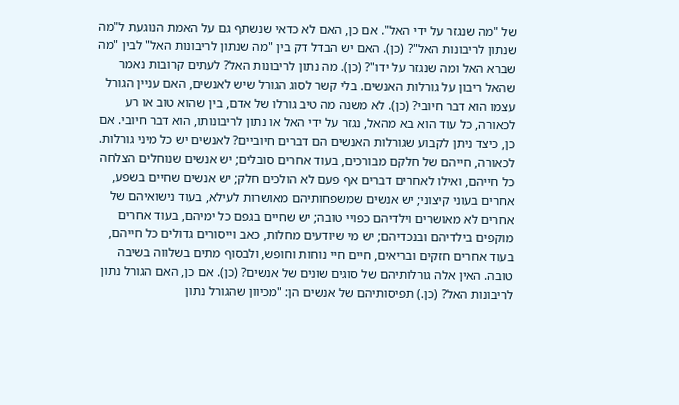של "מה שנגזר על ידי האל". אם כן, האם לא כדאי שנשתף גם על האמת הנוגעת ל"מה שנתון לריבונות האל"? (כן). האם יש הבדל דק בין "מה שנתון לריבונות האל" לבין "מה שברא האל ומה שנגזר על ידו"? (כן). מה נתון לריבונות האל? לעתים קרובות נאמר שהאל ריבון על גורלות האנשים. בלי קשר לסוג הגורל שיש לאנשים, האם עניין הגורל עצמו הוא דבר חיובי? (כן). לא משנה מה טיב גורלו של אדם, בין שהוא טוב או רע לכאורה, כל עוד הוא בא מהאל, נגזר על ידי האל או נתון לריבונותו, הוא דבר חיובי. אם כן, כיצד ניתן לקבוע שגורלות האנשים הם דברים חיוביים? לאנשים יש כל מיני גורלות. לכאורה, חייהם של חלקם מבורכים, בעוד אחרים סובלים; יש אנשים שנוחלים הצלחה כל חייהם, ואילו לאחרים דברים אף פעם לא הולכים חלק; יש אנשים שחיים בשפע, אחרים בעוני קיצוני; יש אנשים שמשפחותיהם מאושרות לעילא, בעוד נישואיהם של אחרים לא מאושרים וילדיהם כפויי טובה; יש שחיים בגפם כל ימיהם, בעוד אחרים מוקפים בילדיהם ובנכדיהם; יש מי שיודעים מחלות, כאב וייסורים גדולים כל חייהם, בעוד אחרים חזקים ובריאים, חיים חיי נוחות וחופש, ולבסוף מתים בשלווה בשיבה טובה. האין אלה גורלותיהם של סוגים שונים של אנשים? (כן). אם כן, האם הגורל נתון לריבונות האל? (כן.) תפיסותיהם של אנשים הן: "מכיוון שהגורל נתון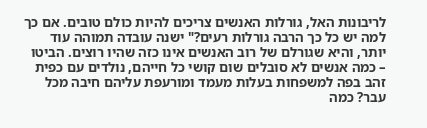לריבונות האל, גורלות האנשים צריכים להיות כולם טובים. אם כך למה יש כל כך הרבה גורלות רעים?" ישנה עובדה תמוהה עוד יותר, והיא שגורלם של רוב האנשים אינו כזה שהיו רוצים. הביטו – כמה אנשים לא סובלים שום קושי כל חייהם, נולדים עם כפית זהב בפה למשפחות בעלות מעמד ומורעפת עליהם חיבה מכל עבר? כמה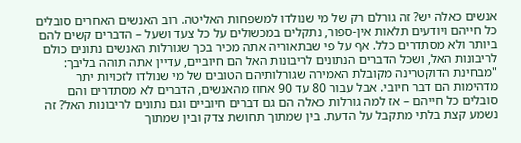אנשים כאלה יש? זה גורלם רק של מי שנולדו למשפחות האליטה. רוב האנשים האחרים סובלים כל חייהם ויודעים תלאות אין-ספור, נתקלים במכשולים על כל צעד ושעל – הדברים קשים להם ביותר ולא מסתדרים כלל. אף על פי שבתאוריה אתה מכיר בכך שגורלות האנשים נתונים כולם לריבונות האל, ושכל הדברים הנתונים לריבונות האל הם חיוביים, עדיין אתה תוהה בליבך: "מבחינת הדוקטרינה מקובלת האמירה שגורלותיהם הטובים של מי שנולדו לזכויות יתר מדהימות הם דבר חיובי. אבל עבור 80 עד 90 אחוז מהאנשים, הדברים לא מסתדרים והם סובלים כל חייהם – אז למה גורלות כאלה הם גם דברים חיוביים וגם נתונים לריבונות האל? זה נשמע קצת בלתי מתקבל על הדעת. בין שמתוך תחושת צדק ובין שמתוך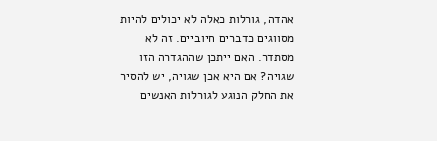אהדה, גורלות כאלה לא יכולים להיות מסווגים כדברים חיוביים. זה לא מסתדר. האם ייתכן שההגדרה הזו שגויה? אם היא אכן שגויה, יש להסיר את החלק הנוגע לגורלות האנשים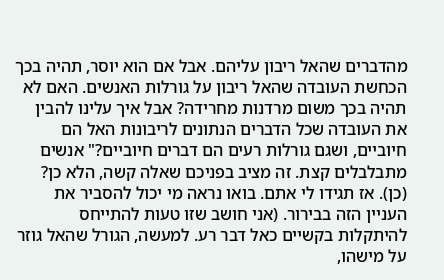מהדברים שהאל ריבון עליהם. אבל אם הוא יוסר, תהיה בכך הכחשת העובדה שהאל ריבון על גורלות האנשים. האם לא תהיה בכך משום מרדנות מחרידה? אבל איך עלינו להבין את העובדה שכל הדברים הנתונים לריבונות האל הם חיוביים, ושגם גורלות רעים הם דברים חיוביים?" אנשים מתבלבלים קצת. זה מציב בפניכם שאלה קשה, הלא כן? (כן). אז תגידו לי אתם. בואו נראה מי יכול להסביר את העניין הזה בבירור. (אני חושב שזו טעות להתייחס להיתקלות בקשיים כאל דבר רע. למעשה, הגורל שהאל גוזר על מישהו,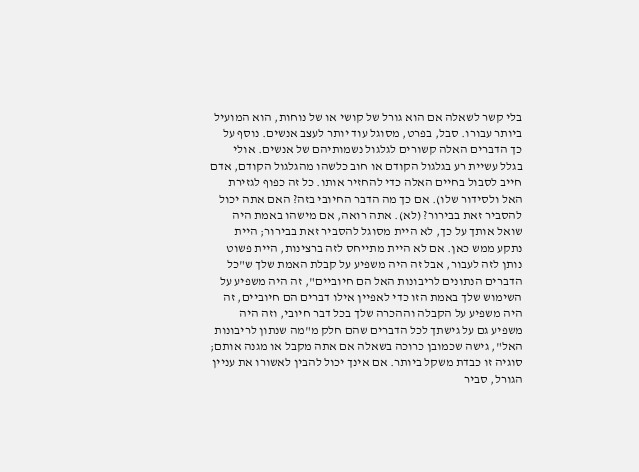בלי קשר לשאלה אם הוא גורל של קושי או של נוחות, הוא המועיל ביותר עבורו. סבל, בפרט, מסוגל עוד יותר לעצב אנשים. נוסף על כך הדברים האלה קשורים לגלגול נשמותיהם של אנשים. אולי בגלל עשיית רע בגלגול הקודם או חוב כלשהו מהגלגול הקודם, אדם חייב לסבול בחיים האלה כדי להחזיר אותו. כל זה כפוף לגזירת האל ולסידור שלו). אם כך מה הדבר החיובי בזה? האם אתה יכול להסביר זאת בבירור? (לא). אתה רואה, אם מישהו באמת היה שואל אותך על כך, לא היית מסוגל להסביר זאת בבירור; היית נתקע ממש כאן. אם לא היית מתייחס לזה ברצינות, היית פשוט נותן לזה לעבור, אבל זה היה משפיע על קבלת האמת שלך ש"כל הדברים הנתונים לריבונות האל הם חיוביים", זה היה משפיע על השימוש שלך באמת הזו כדי לאפיין אילו דברים הם חיוביים, זה היה משפיע על הקבלה וההכרה שלך בכל דבר חיובי, וזה היה משפיע גם על גישתך לכל הדברים שהם חלק מ"מה שנתון לריבונות האל", גישה שכמובן כרוכה בשאלה אם אתה מקבל או מגנה אותם; סוגיה זו כבדת משקל ביותר. אם אינך יכול להבין לאשורו את עניין הגורל, סביר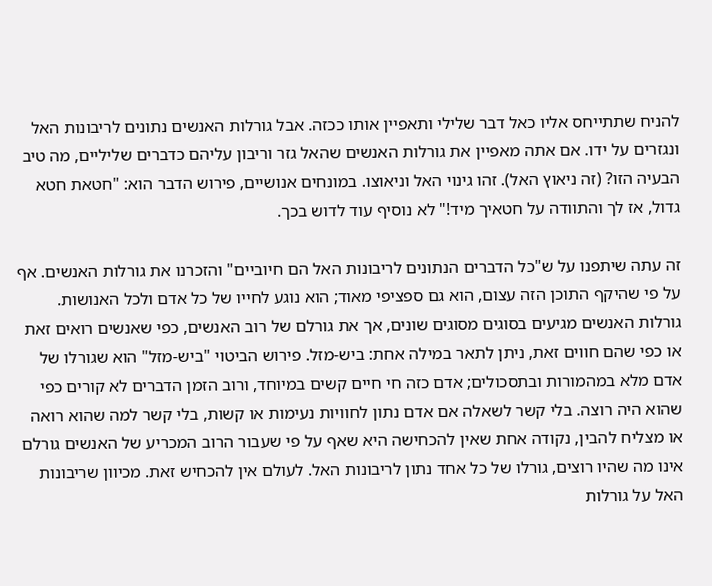להניח שתתייחס אליו כאל דבר שלילי ותאפיין אותו ככזה. אבל גורלות האנשים נתונים לריבונות האל ונגזרים על ידו. אם אתה מאפיין את גורלות האנשים שהאל גזר וריבון עליהם כדברים שליליים, מה טיב הבעיה הזו? (זה ניאוץ האל). זהו גינוי האל וניאוצו. במונחים אנושיים, פירוש הדבר הוא: "חטאת חטא גדול, אז לך והתוודה על חטאיך מיד!" לא נוסיף עוד לדוש בכך.

זה עתה שיתפנו על ש"כל הדברים הנתונים לריבונות האל הם חיוביים" והזכרנו את גורלות האנשים. אף על פי שהיקף התוכן הזה עצום, הוא גם ספציפי מאוד; הוא נוגע לחייו של כל אדם ולכל האנושות. גורלות האנשים מגיעים בסוגים מסוגים שונים, אך את גורלם של רוב האנשים, כפי שאנשים רואים זאת או כפי שהם חווים זאת, ניתן לתאר במילה אחת: ביש-מזל. פירוש הביטוי "ביש-מזל" הוא שגורלו של אדם מלא במהמורות ובתסכולים; אדם כזה חי חיים קשים במיוחד, ורוב הזמן הדברים לא קורים כפי שהוא היה רוצה. בלי קשר לשאלה אם אדם נתון לחוויות נעימות או קשות, בלי קשר למה שהוא רואה או מצליח להבין, נקודה אחת שאין להכחישה היא שאף על פי שעבור הרוב המכריע של האנשים גורלם אינו מה שהיו רוצים, גורלו של כל אחד נתון לריבונות האל. לעולם אין להכחיש זאת. מכיוון שריבונות האל על גורלות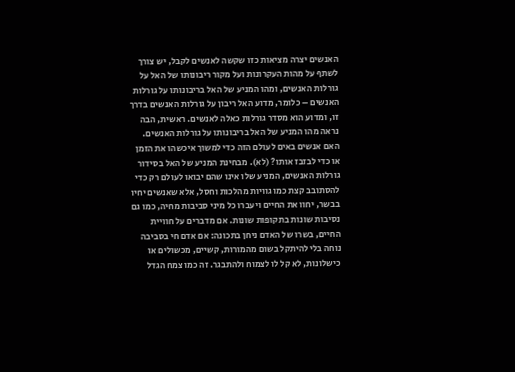האנשים יצרה מציאות כזו שקשה לאנשים לקבל, יש צורך לשתף על מהות העקרונות ועל מקור ריבונותו של האל על גורלות האנשים, ומהו המניע של האל בריבונותו על גורלות האנשים – כלומר, מדוע האל ריבון על גורלות האנשים בדרך זו, ומדוע הוא מסדר גורלות כאלה לאנשים. ראשית, הבה נראה מהו המניע של האל בריבונותו על גורלות האנשים. האם אנשים באים לעולם הזה כדי למשוך איכשהו את הזמן או כדי לבזבז אותו? (לא). מבחינת המניע של האל בסידור גורלות האנשים, המניע שלו אינו שהם יבואו לעולם רק כדי להסתובב קצת כמו גוויות מהלכות וחסל, אלא שאנשים יחיו בבשר, יחוו את החיים ויעברו כל מיני סביבות מחיה, כמו גם נסיבות שונות בתקופות שונות. אם מדברים על חוויית החיים, בשרו של האדם ניחן בתכונה: אם אדם חי בסביבה נוחה בלי להיתקל בשום מהמורות, קשיים, מכשולים או כישלונות, לא קל לו לצמוח ולהתבגר. זה כמו צמח הגדל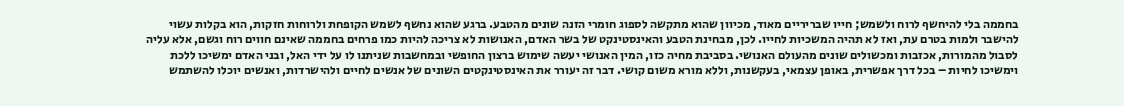בחממה בלי להיחשף לרוח ולשמש; חייו שבריריים מאוד, מכיוון שהוא מתקשה לספוג חומרי הזנה שונים מהטבע. ברגע שהוא נחשף לשמש הקופחת ולרוחות חזקות, הוא בקלות עשוי להישבר ולמות בטרם עת, ואז לא תהיה המשכיות לחייו. לכן, מבחינת הטבע והאינסטינקט של בשר האדם, האנושות לא צריכה להיות כמו פרחים בחממה שאינם חווים רוח וגשם, אלא עליה לסבול מהמורות, אכזבות ומכשולים שונים מהעולם האנושי. בסביבת מחיה כזו, המין האנושי יעשה שימוש ברצון החופשי ובמחשבות שניתנו לו על ידי האל, ובני האדם ימשיכו ללכת וימשיכו לחיות – בכל דרך אפשרית, באופן עצמאי, בעקשנות, וללא מורא משום קושי. דבר זה יעורר את האינסטינקטים השונים של אנשים לחיים ולהישרדות, ואנשים יוכלו להשתמש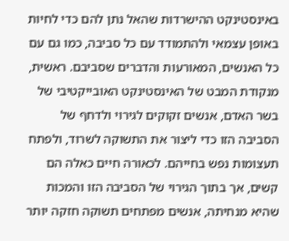באינסטינקט ההישרדות שהאל נתן להם כדי לחיות באופן עצמאי ולהתמודד עם כל סביבה, כמו גם עם כל האנשים, המאורעות והדברים שסביבם. ראשית, מנקודת המבט של האינסטינקט האובייקטיבי של בשר האדם, אנשים זקוקים לגירוי ולדחף של הסביבה הזו כדי ליצור את התשוקה לשרוד, ולפתח תעצומות נפש בחייהם. לכאורה חיים כאלה הם קשים, אך בתוך הגירוי של הסביבה הזו והמכות שהיא מנחיתה, אנשים מפתחים תשוקה חזקה יותר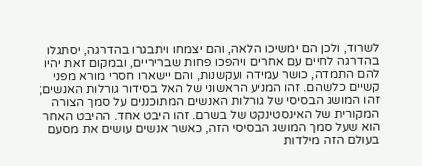לשרוד, ולכן הם ימשיכו הלאה, והם יצמחו ויתבגרו בהדרגה, יסתגלו בהדרגה לחיים עם אחרים ויהפכו פחות שבריריים, ובמקום זאת יהיו להם התמדה, כושר עמידה ועקשנות, והם יישארו חסרי מורא מפני קשיים כלשהם. זהו המניע הראשוני של האל בסידור גורלות האנשים; זהו המושג הבסיסי של גורלות האנשים המתוכננים על סמך הצורה המקורית של האינסטינקט של בשרם. זהו היבט אחד. ההיבט האחר הוא שעל סמך המושג הבסיסי הזה, כאשר אנשים עושים את מסעם בעולם הזה מילדות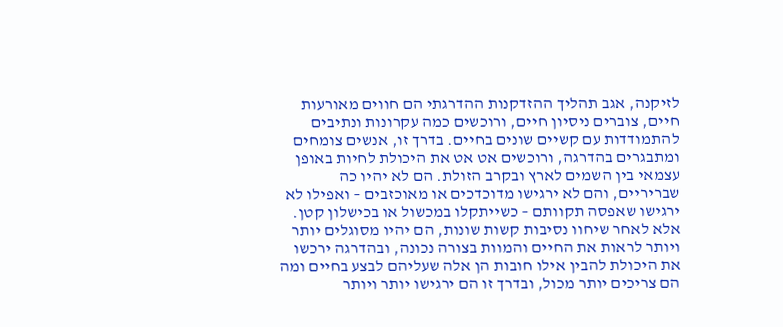לזיקנה, אגב תהליך ההזדקנות ההדרגתי הם חווים מאורעות חיים, צוברים ניסיון חיים, ורוכשים כמה עקרונות ונתיבים להתמודדות עם קשיים שונים בחיים. בדרך זו, אנשים צומחים ומתבגרים בהדרגה, ורוכשים אט אט את היכולת לחיות באופן עצמאי בין השמים לארץ ובקרב הזולת. הם לא יהיו כה שבריריים, והם לא ירגישו מדוכדכים או מאוכזבים – ואפילו לא ירגישו שאפסה תקוותם – כשייתקלו במכשול או בכישלון קטן. אלא לאחר שיחוו נסיבות קשות שונות, הם יהיו מסוגלים יותר ויותר לראות את החיים והמוות בצורה נכונה, ובהדרגה ירכשו את היכולת להבין אילו חובות הן אלה שעליהם לבצע בחיים ומה הם צריכים יותר מכול, ובדרך זו הם ירגישו יותר ויותר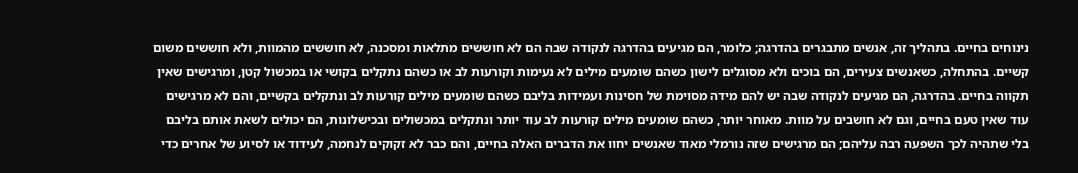נינוחים בחיים. בתהליך זה, אנשים מתבגרים בהדרגה; כלומר, הם מגיעים בהדרגה לנקודה שבה הם לא חוששים מתלאות ומסכנה, לא חוששים מהמוות, ולא חוששים משום קשיים. בהתחלה, כשאנשים צעירים, הם בוכים ולא מסוגלים לישון כשהם שומעים מילים לא נעימות וקורעות לב או כשהם נתקלים בקושי או במכשול קטן, ומרגישים שאין תקווה בחיים. בהדרגה, הם מגיעים לנקודה שבה יש להם מידה מסוימת של חסינות ועמידות בליבם כשהם שומעים מילים קורעות לב ונתקלים בקשיים, והם לא מרגישים עוד שאין טעם בחיים, וגם לא חושבים על מוות. מאוחר יותר, כשהם שומעים מילים קורעות לב עוד יותר ונתקלים במכשולים ובכישלונות, הם יכולים לשאת אותם בליבם בלי שתהיה לכך השפעה רבה עליהם; הם מרגישים שזה נורמלי מאוד שאנשים יחוו את הדברים האלה בחיים, והם כבר לא זקוקים לנחמה, לעידוד או לסיוע של אחרים כדי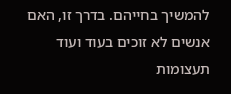להמשיך בחייהם. בדרך זו, האם אנשים לא זוכים בעוד ועוד תעצומות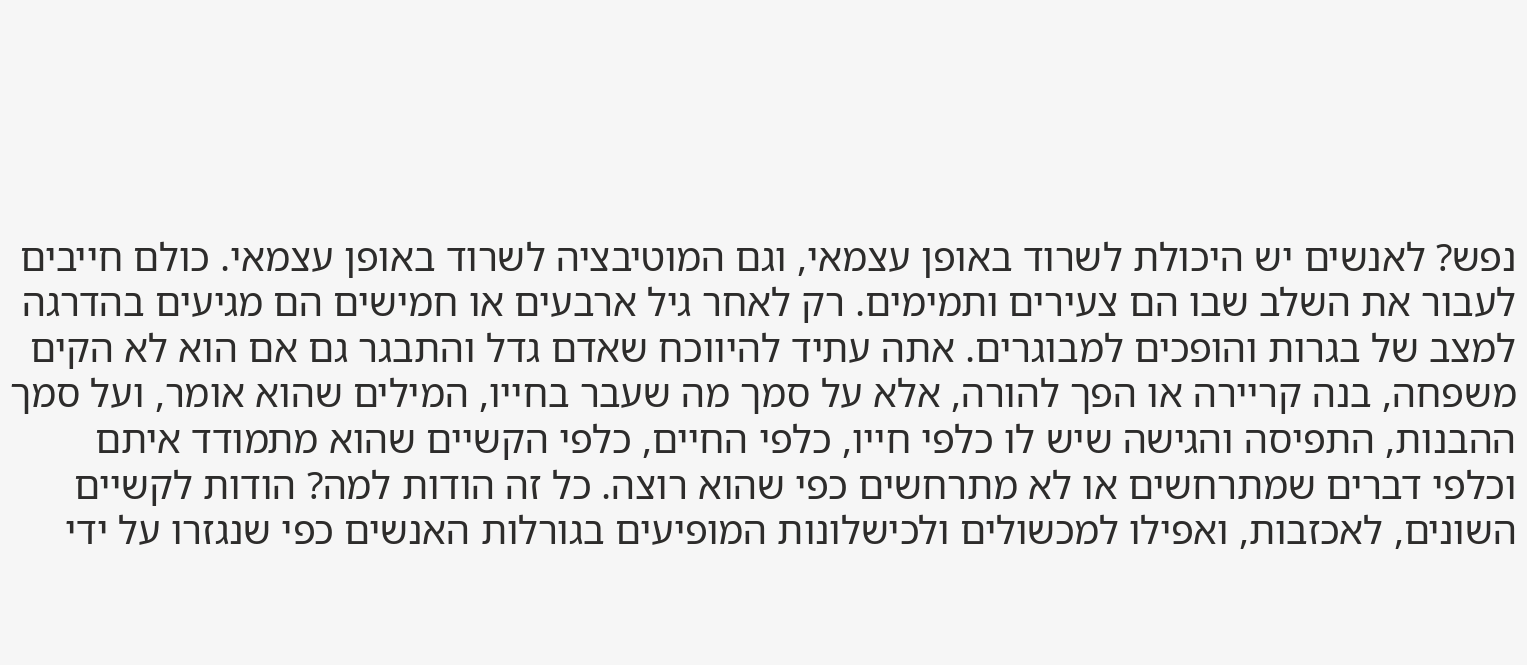נפש? לאנשים יש היכולת לשרוד באופן עצמאי, וגם המוטיבציה לשרוד באופן עצמאי. כולם חייבים לעבור את השלב שבו הם צעירים ותמימים. רק לאחר גיל ארבעים או חמישים הם מגיעים בהדרגה למצב של בגרות והופכים למבוגרים. אתה עתיד להיווכח שאדם גדל והתבגר גם אם הוא לא הקים משפחה, בנה קריירה או הפך להורה, אלא על סמך מה שעבר בחייו, המילים שהוא אומר, ועל סמך ההבנות, התפיסה והגישה שיש לו כלפי חייו, כלפי החיים, כלפי הקשיים שהוא מתמודד איתם וכלפי דברים שמתרחשים או לא מתרחשים כפי שהוא רוצה. כל זה הודות למה? הודות לקשיים השונים, לאכזבות, ואפילו למכשולים ולכישלונות המופיעים בגורלות האנשים כפי שנגזרו על ידי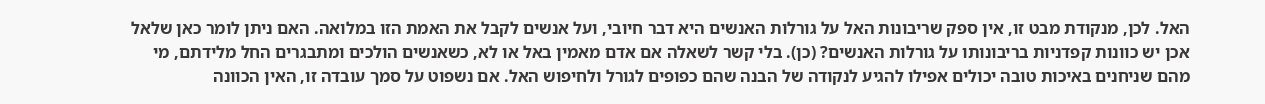האל. לכן, מנקודת מבט זו, אין ספק שריבונות האל על גורלות האנשים היא דבר חיובי, ועל אנשים לקבל את האמת הזו במלואה. האם ניתן לומר כאן שלאל אכן יש כוונות קפדניות בריבונותו על גורלות האנשים? (כן). בלי קשר לשאלה אם אדם מאמין באל או לא, כשאנשים הולכים ומתבגרים החל מלידתם, מי מהם שניחנים באיכות טובה יכולים אפילו להגיע לנקודה של הבנה שהם כפופים לגורל ולחיפוש האל. אם נשפוט על סמך עובדה זו, האין הכוונה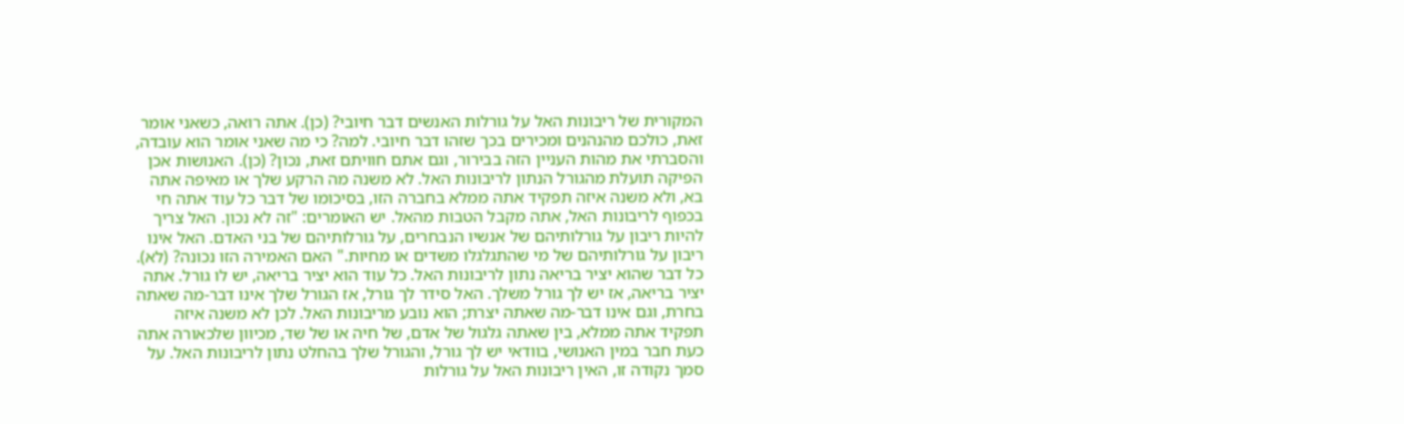המקורית של ריבונות האל על גורלות האנשים דבר חיובי? (כן). אתה רואה, כשאני אומר זאת, כולכם מהנהנים ומכירים בכך שזהו דבר חיובי. למה? כי מה שאני אומר הוא עובדה, והסברתי את מהות העניין הזה בבירור, וגם אתם חוויתם זאת, נכון? (כן). האנושות אכן הפיקה תועלת מהגורל הנתון לריבונות האל. לא משנה מה הרקע שלך או מאיפה אתה בא, ולא משנה איזה תפקיד אתה ממלא בחברה הזו, בסיכומו של דבר כל עוד אתה חי בכפוף לריבונות האל, אתה מקבל הטבות מהאל. יש האומרים: "זה לא נכון. האל צריך להיות ריבון על גורלותיהם של אנשיו הנבחרים, על גורלותיהם של בני האדם. האל אינו ריבון על גורלותיהם של מי שהתגלגלו משדים או מחיות." האם האמירה הזו נכונה? (לא). כל דבר שהוא יציר בריאה נתון לריבונות האל. כל עוד הוא יציר בריאה, יש לו גורל. אתה יציר בריאה, אז יש לך גורל משלך. האל סידר לך גורל, אז הגורל שלך אינו דבר-מה שאתה בחרת, וגם אינו דבר-מה שאתה יצרת; הוא נובע מריבונות האל. לכן לא משנה איזה תפקיד אתה ממלא, בין שאתה גלגול של אדם, של חיה או של שד, מכיוון שלכאורה אתה כעת חבר במין האנושי, בוודאי יש לך גורל, והגורל שלך בהחלט נתון לריבונות האל. על סמך נקודה זו, האין ריבונות האל על גורלות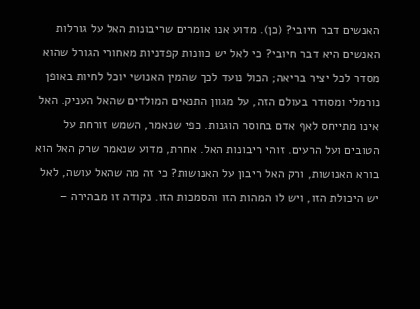האנשים דבר חיובי? (כן). מדוע אנו אומרים שריבונות האל על גורלות האנשים היא דבר חיובי? כי לאל יש כוונות קפדניות מאחורי הגורל שהוא מסדר לכל יציר בריאה; הכול נועד לכך שהמין האנושי יוכל לחיות באופן נורמלי ומסודר בעולם הזה, על מגוון התנאים המולדים שהאל העניק. האל אינו מתייחס לאף אדם בחוסר הוגנות. כפי שנאמר, השמש זורחת על הטובים ועל הרעים. זוהי ריבונות האל. אחרת, מדוע שנאמר שרק האל הוא בורא האנושות, ורק האל ריבון על האנושות? כי זה מה שהאל עושה, לאל יש היכולת הזו, ויש לו המהות הזו והסמכות הזו. נקודה זו מבהירה –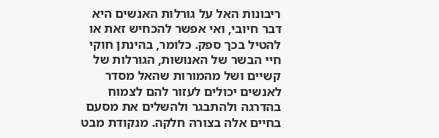ריבונות האל על גורלות האנשים היא דבר חיובי, ואי אפשר להכחיש זאת או להטיל בכך ספק. כלומר, בהינתן חוקי חיי הבשר של האנושות, הגורלות של קשיים ושל מהמורות שהאל מסדר לאנשים יכולים לעזור להם לצמוח בהדרגה ולהתבגר ולהשלים את מסעם בחיים אלה בצורה חלקה. מנקודת מבט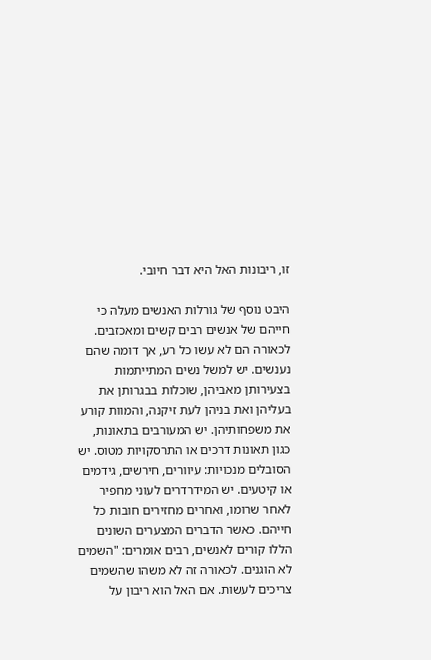זו, ריבונות האל היא דבר חיובי.

היבט נוסף של גורלות האנשים מעלה כי חייהם של אנשים רבים קשים ומאכזבים. לכאורה הם לא עשו כל רע, אך דומה שהם נענשים. יש למשל נשים המתייתמות בצעירותן מאביהן, שוכלות בבגרותן את בעליהן ואת בניהן לעת זיקנה, והמוות קורע את משפחותיהן. יש המעורבים בתאונות, כגון תאונות דרכים או התרסקויות מטוס. יש הסובלים מנכויות: עיוורים, חירשים, גידמים או קיטעים. יש המידרדרים לעוני מחפיר לאחר שרומו, ואחרים מחזירים חובות כל חייהם. כאשר הדברים המצערים השונים הללו קורים לאנשים, רבים אומרים: "השמים לא הוגנים. לכאורה זה לא משהו שהשמים צריכים לעשות. אם האל הוא ריבון על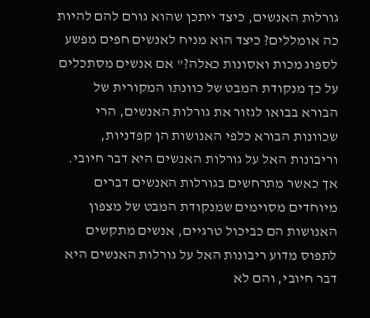גורלות האנשים, כיצד ייתכן שהוא גורם להם להיות כה אומללים? כיצד הוא מניח לאנשים חפים מפשע לספוג מכות ואסונות כאלה?" אם אנשים מסתכלים על כך מנקודת המבט של כוונתו המקורית של הבורא בבואו לגזור את גורלות האנשים, הרי שכוונות הבורא כלפי האנושות הן קפדניות, וריבונות האל על גורלות האנשים היא דבר חיובי. אך כאשר מתרחשים בגורלות האנשים דברים מיוחדים מסוימים שמנקודת המבט של מצפון האנושות הם כביכול טרגיים, אנשים מתקשים לתפוס מדוע ריבונות האל על גורלות האנשים היא דבר חיובי, והם לא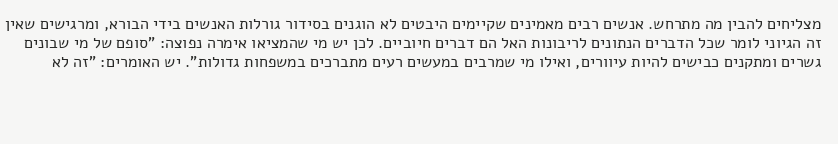מצליחים להבין מה מתרחש. אנשים רבים מאמינים שקיימים היבטים לא הוגנים בסידור גורלות האנשים בידי הבורא, ומרגישים שאין זה הגיוני לומר שכל הדברים הנתונים לריבונות האל הם דברים חיוביים. לכן יש מי שהמציאו אימרה נפוצה: "סופם של מי שבונים גשרים ומתקנים כבישים להיות עיוורים, ואילו מי שמרבים במעשים רעים מתברכים במשפחות גדולות". יש האומרים: "זה לא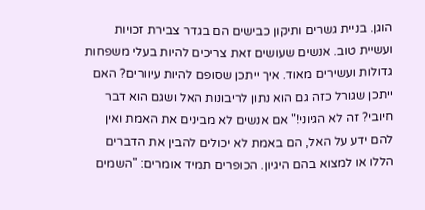הוגן. בניית גשרים ותיקון כבישים הם בגדר צבירת זכויות ועשיית טוב. אנשים שעושים זאת צריכים להיות בעלי משפחות גדולות ועשירים מאוד. איך ייתכן שסופם להיות עיוורים? האם ייתכן שגורל כזה גם הוא נתון לריבונות האל ושגם הוא דבר חיובי? זה לא הגיוני!" אם אנשים לא מבינים את האמת ואין להם ידע על האל, הם באמת לא יכולים להבין את הדברים הללו או למצוא בהם היגיון. הכופרים תמיד אומרים: "השמים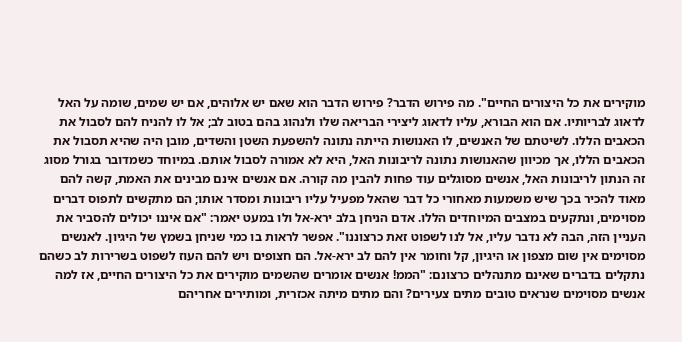מוקירים את כל היצורים החיים". מה פירוש הדבר? פירוש הדבר הוא שאם יש אלוהים, אם יש שמים, שומה על האל לדאוג לבריותיו. אם הוא הבורא, עליו לדאוג ליצירי הבריאה שלו ולנהוג בהם בטוב לב; אל לו להניח להם לסבול את הכאבים הללו. לשיטתם של האנשים, לו האנושות הייתה נתונה להשפעת השטן והשדים, מובן היה שהיא תסבול את הכאבים הללו, אך מכיוון שהאנושות נתונה לריבונות האל, היא לא אמורה לסבול אותם. במיוחד כשמדובר בגורל מסוג זה הנתון לריבונות האל, אנשים מסוגלים עוד פחות להבין מה קורה. אם אנשים אינם מבינים את האמת, קשה להם מאוד להכיר בכך שיש משמעות מאחורי כל דבר שהאל מפעיל עליו ריבונות ומסדר אותו; הם מתקשים לתפוס דברים מסוימים, ונתקעים במצבים המיוחדים הללו. אדם הניחן בלב ירא-אל ולו במעט יאמר: "אם איננו יכולים להסביר את העניין הזה, הבה לא נדבר עליו, אל לנו לשפוט זאת כרצוננו". אפשר לראות בו כמי שניחן בשמץ של היגיון. לאנשים מסוימים אין שום מצפון או היגיון, קל וחומר אין להם לב ירא-אל. הם חצופים ויש להם העוז לשפוט בשרירות לב כשהם נתקלים בדברים שאינם מתנהלים כרצונם: "הממ! אנשים אומרים שהשמים מוקירים את כל היצורים החיים, אז למה אנשים מסוימים שנראים טובים מתים צעירים? והם מתים מיתה אכזרית, ומותירים אחריהם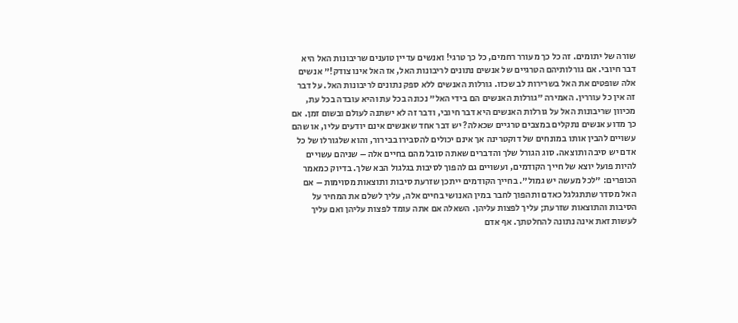שורה של יתומים. זה כל כך מעורר רחמים, כל כך טרגי! ואנשים עדיין טוענים שריבונות האל היא דבר חיובי. אם גורלותיהם הטרגיים של אנשים נתונים לריבונות האל, אז האל אינו צודק!" אנשים אלה שופטים את האל בשרירות לב שכזו. גורלות האנשים ללא ספק נתונים לריבונות האל. על דבר זה אין כל עוררין. האמירה "גורלות האנשים הם בידי האל" נכונה בכל עת והיא עובדה בכל עת, מכיוון שריבונות האל על גורלות האנשים היא דבר חיובי, ודבר זה לא ישתנה לעולם ובשום זמן. אם כך מדוע אנשים נתקלים במצבים טרגיים שכאלה? יש דבר אחד שאנשים אינם יודעים עליו, או שהם עשויים להבין אותו במונחים של דוקטרינה אך אינם יכולים להסבירו בבירור, והוא שלגורלו של כל אדם יש סיבה ותוצאה. סוג הגורל שלך והדברים שאתה סובל מהם בחיים אלה – שניהם עשויים להיות פועל יוצא של חייך הקודמים, ועשויים גם להפוך לסיבות בגלגול הבא שלך. בדיוק כמאמר הכופרים: "לכל מעשה יש גמול". בחייך הקודמים ייתכן שזרעת סיבות ותוצאות מסוימות – אם האל מסדר שתתגלגל כאדם ותהפוך לחבר במין האנושי בחיים אלה, עליך לשלם את המחיר על הסיבות והתוצאות שזרעת; עליך לפצות עליהן. השאלה אם אתה עומד לפצות עליהן ואם עליך לעשות זאת אינה נתונה להחלטתך. אף אדם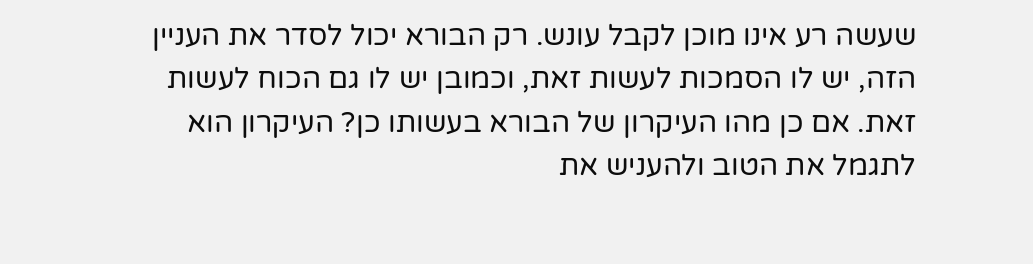שעשה רע אינו מוכן לקבל עונש. רק הבורא יכול לסדר את העניין הזה, יש לו הסמכות לעשות זאת, וכמובן יש לו גם הכוח לעשות זאת. אם כן מהו העיקרון של הבורא בעשותו כן? העיקרון הוא לתגמל את הטוב ולהעניש את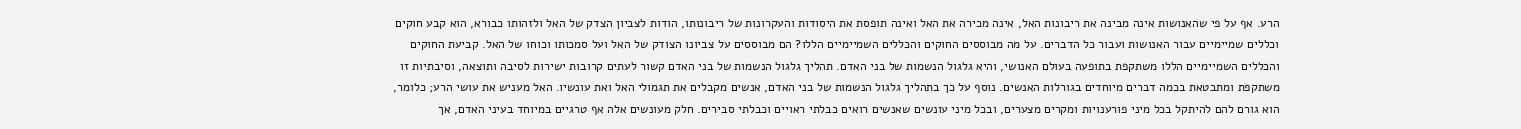הרע. אף על פי שהאנושות אינה מבינה את ריבונות האל, אינה מכירה את האל ואינה תופסת את היסודות והעקרונות של ריבונותו, הודות לצביון הצדק של האל ולזהותו כבורא, הוא קבע חוקים וכללים שמיימיים עבור האנושות ועבור כל הדברים. על מה מבוססים החוקים והכללים השמיימיים הללו? הם מבוססים על צביונו הצודק של האל ועל סמכותו וכוחו של האל. קביעת החוקים והכללים השמיימיים הללו משתקפת בתופעה בעולם האנושי, והיא גלגול הנשמות של בני האדם. תהליך גלגול הנשמות של בני האדם קשור לעתים קרובות ישירות לסיבה ותוצאה, וסיבתיות זו משתקפת ומתבטאת בכמה דברים מיוחדים בגורלות האנשים. נוסף על כך בתהליך גלגול הנשמות של בני האדם, אנשים מקבלים את תגמולי האל ואת עונשיו. האל מעניש את עושי הרע; כלומר, הוא גורם להם להיתקל בכל מיני פורענויות ומקרים מצערים, ובכל מיני עונשים שאנשים רואים כבלתי ראויים וכבלתי סבירים. חלק מעונשים אלה אף טרגיים במיוחד בעיני האדם, אך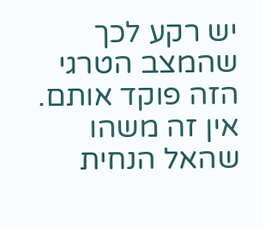יש רקע לכך שהמצב הטרגי הזה פוקד אותם. אין זה משהו שהאל הנחית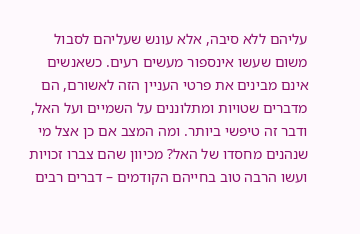עליהם ללא סיבה, אלא עונש שעליהם לסבול משום שעשו אינספור מעשים רעים. כשאנשים אינם מבינים את פרטי העניין הזה לאשורם, הם מדברים שטויות ומתלוננים על השמיים ועל האל, ודבר זה טיפשי ביותר. ומה המצב אם כן אצל מי שנהנים מחסדו של האל? מכיוון שהם צברו זכויות ועשו הרבה טוב בחייהם הקודמים – דברים רבים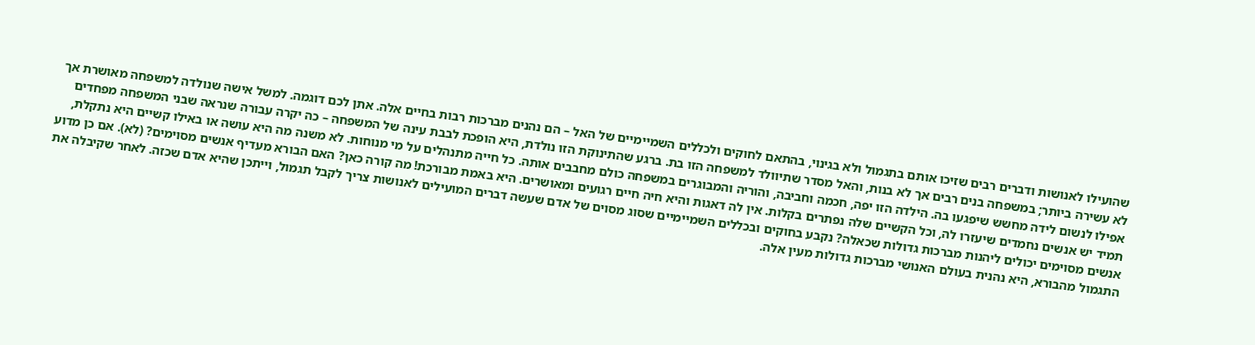שהועילו לאנושות ודברים רבים שזיכו אותם בתגמול ולא בגינוי, בהתאם לחוקים ולכללים השמיימיים של האל – הם נהנים מברכות רבות בחיים אלה. אתן לכם דוגמה. למשל אישה שנולדה למשפחה מאושרת אך לא עשירה ביותר; במשפחה בנים רבים אך לא בנות, והאל מסדר שתיוולד למשפחה הזו בת. ברגע שהתינוקת הזו נולדת, היא הופכת לבבת עינה של המשפחה – כה יקרה עבורה שנראה שבני המשפחה מפחדים אפילו לנשום לידה מחשש שיפגעו בה. הילדה הזו יפה, חכמה וחביבה, והוריה והמבוגרים במשפחה כולם מחבבים אותה. כל חייה מתנהלים על מי מנוחות. לא משנה מה היא עושה או באילו קשיים היא נתקלת, תמיד יש אנשים נחמדים שיעזרו לה, וכל הקשיים שלה נפתרים בקלות. אין לה דאגות והיא חיה חיים רגועים ומאושרים. היא באמת מבורכת! מה קורה כאן? האם הבורא מעדיף אנשים מסוימים? (לא). אם כן מדוע אנשים מסוימים יכולים ליהנות מברכות גדולות שכאלה? נקבע בחוקים ובכללים השמיימיים שסוג מסוים של אדם שעשה דברים המועילים לאנושות צריך לקבל תגמול, וייתכן שהיא אדם שכזה. לאחר שקיבלה את התגמול מהבורא, היא נהנית בעולם האנושי מברכות גדולות מעין אלה.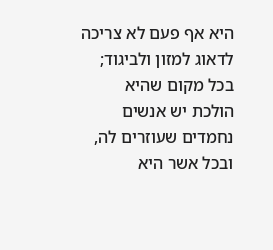היא אף פעם לא צריכה לדאוג למזון ולביגוד; בכל מקום שהיא הולכת יש אנשים נחמדים שעוזרים לה, ובכל אשר היא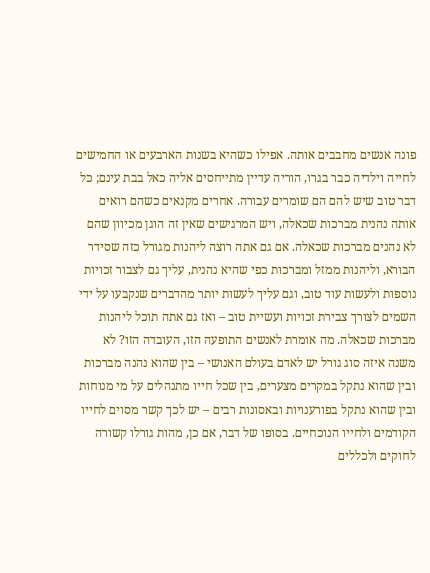פונה אנשים מחבבים אותה. אפילו כשהיא בשנות הארבעים או החמישים לחייה וילדיה כבר בגרו, הוריה עדיין מתייחסים אליה כאל בבת עינם; כל דבר טוב שיש להם הם שומרים עבורה. אחרים מקנאים כשהם רואים אותה נהנית מברכות שכאלה, ויש המרגישים שאין זה הוגן מכיוון שהם לא נהנים מברכות שכאלה. אם גם אתה רוצה ליהנות מגורל כזה שסידר הבורא, וליהנות ממזל ומברכות כפי שהיא נהנית, עליך גם לצבור זכויות נוספות ולעשות עוד טוב, וגם עליך לעשות יותר מהדברים שנקבעו על ידי השמים לצורך צבירת זכויות ועשיית טוב – ואז גם אתה תוכל ליהנות מברכות שכאלה. מה אומרת לאנשים התופעה הזו, העובדה הזו? לא משנה איזה סוג גורל יש לאדם בעולם האנושי – בין שהוא נהנה מברכות ובין שהוא נתקל במקרים מצערים, בין שכל חייו מתנהלים על מי מנוחות ובין שהוא נתקל בפורענויות ובאסונות רבים – יש לכך קשר מסוים לחייו הקודמים ולחייו הנוכחיים. בסופו של דבר, אם כן, מהות גורלו קשורה לחוקים ולכללים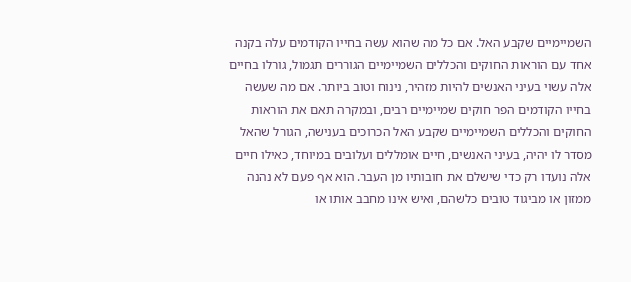השמיימיים שקבע האל. אם כל מה שהוא עשה בחייו הקודמים עלה בקנה אחד עם הוראות החוקים והכללים השמיימיים הגוררים תגמול, גורלו בחיים אלה עשוי בעיני האנשים להיות מזהיר, נינוח וטוב ביותר. אם מה שעשה בחייו הקודמים הפר חוקים שמיימיים רבים, ובמקרה תאם את הוראות החוקים והכללים השמיימיים שקבע האל הכרוכים בענישה, הגורל שהאל מסדר לו יהיה, בעיני האנשים, חיים אומללים ועלובים במיוחד, כאילו חיים אלה נועדו רק כדי שישלם את חובותיו מן העבר. הוא אף פעם לא נהנה ממזון או מביגוד טובים כלשהם, ואיש אינו מחבב אותו או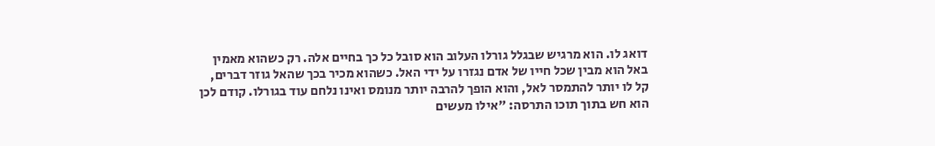דואג לו. הוא מרגיש שבגלל גורלו העלוב הוא סובל כל כך בחיים אלה. רק כשהוא מאמין באל הוא מבין שכל חייו של אדם נגזרו על ידי האל. כשהוא מכיר בכך שהאל גוזר דברים, קל לו יותר להתמסר לאל, והוא הופך להרבה יותר מנומס ואינו נלחם עוד בגורלו. קודם לכן הוא חש בתוך תוכו התרסה: "אילו מעשים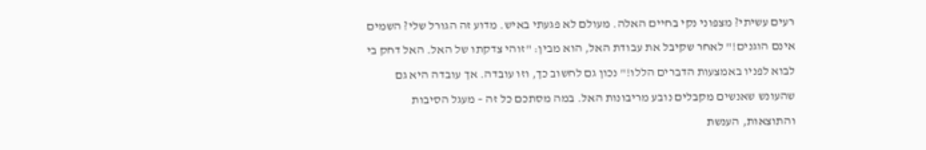רעים עשיתי? מצפוני נקי בחיים האלה. מעולם לא פגעתי באיש. מדוע זה הגורל שלי? השמים אינם הוגנים!" לאחר שקיבל את עבודת האל, הוא מבין: "זוהי צדקתו של האל. האל דחק בי לבוא לפניו באמצעות הדברים הללו!" נכון גם לחשוב כך, וזו עובדה. אך עובדה היא גם שהעונש שאנשים מקבלים נובע מריבונות האל. במה מסתכם כל זה – מעגל הסיבות והתוצאות, הענשת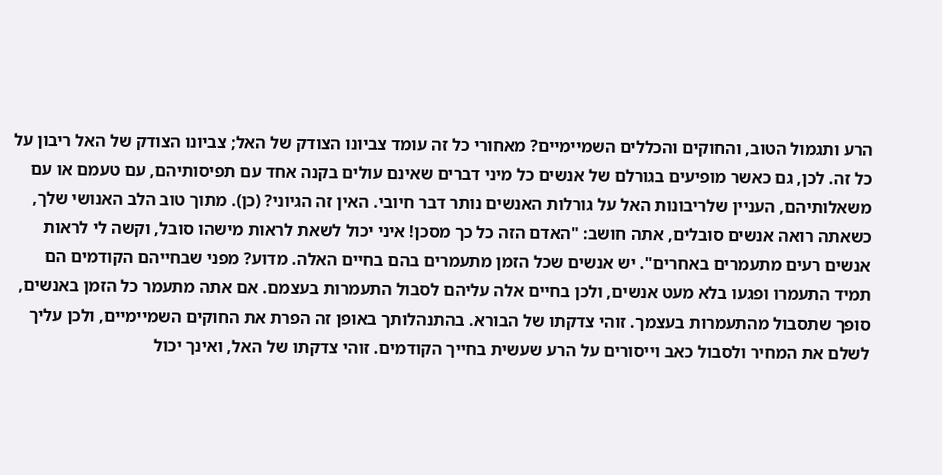הרע ותגמול הטוב, והחוקים והכללים השמיימיים? מאחורי כל זה עומד צביונו הצודק של האל; צביונו הצודק של האל ריבון על כל זה. לכן, גם כאשר מופיעים בגורלם של אנשים כל מיני דברים שאינם עולים בקנה אחד עם תפיסותיהם, עם טעמם או עם משאלותיהם, העניין שלריבונות האל על גורלות האנשים נותר דבר חיובי. האין זה הגיוני? (כן). מתוך טוב הלב האנושי שלך, כשאתה רואה אנשים סובלים, אתה חושב: "האדם הזה כל כך מסכן! איני יכול לשאת לראות מישהו סובל, וקשה לי לראות אנשים רעים מתעמרים באחרים". יש אנשים שכל הזמן מתעמרים בהם בחיים האלה. מדוע? מפני שבחייהם הקודמים הם תמיד התעמרו ופגעו בלא מעט אנשים, ולכן בחיים אלה עליהם לסבול התעמרות בעצמם. אם אתה מתעמר כל הזמן באנשים, סופך שתסבול מהתעמרות בעצמך. זוהי צדקתו של הבורא. בהתנהלותך באופן זה הפרת את החוקים השמיימיים, ולכן עליך לשלם את המחיר ולסבול כאב וייסורים על הרע שעשית בחייך הקודמים. זוהי צדקתו של האל, ואינך יכול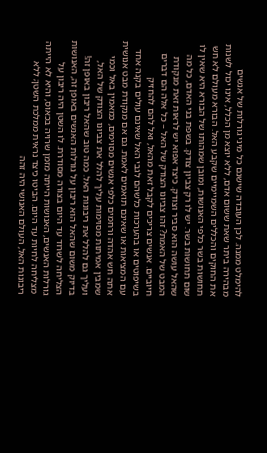להימלט ממנה. לכן העובדה שישנם כל מיני גורלות של אנשים מבהירה ביתר שאת ששום אדם, ללא יוצא מן הכלל, אינו יכול לשנות את החוקים והכללים השמיימיים שקבע האל. הבורא מעולם לא חש תחושות בשר כלפי האנושות, ומובן שמהותו של הבורא היא שאין לו שום תחושות בשר. יש לו רק צביון צודק. בשפת בני האדם, כל מה שהאל עושה הוא סביר וצודק. כיצד אפוא יש לראות זאת מנקודת המבט של האמת? זהו צביונו הצודק של האל – כל אלה הם דברים חיוביים. אנשים צריכים לקבל זאת מהאל, ואל להם להחזיק בשיפוטים או בהערכות כלשהם לגבי האל שאינם עולים בקנה אחד עם המציאות או שאינם תואמים לאמת. גם אם מנקודת מבט אנושית אתה חש אהדה ורחמים כלפי אנשים מסוימים, כמאמין באל וכמי שמבין אמיתות מסוימות עליך להלל את צביונו הצודק של האל, ועליך גם להלל את ריבונות האל. כמה טוב שהאל ריבון באופן זה! בדיוק משום שהאל הוא ריבון על גורלות האנשים באופן זה, האנושות הצליחה לשרוד עד היום בצורה מסודרת. לו השטן היה ריבון על גורלות האנשים, האנושות הייתה מזמן שרויה בכאוס, והיא לא הייתה מצליחה לחיות עד היום. הביטו כיצד נראית ממלכת השטן; ללא ריבונות האל, העולם האנושי היה זהה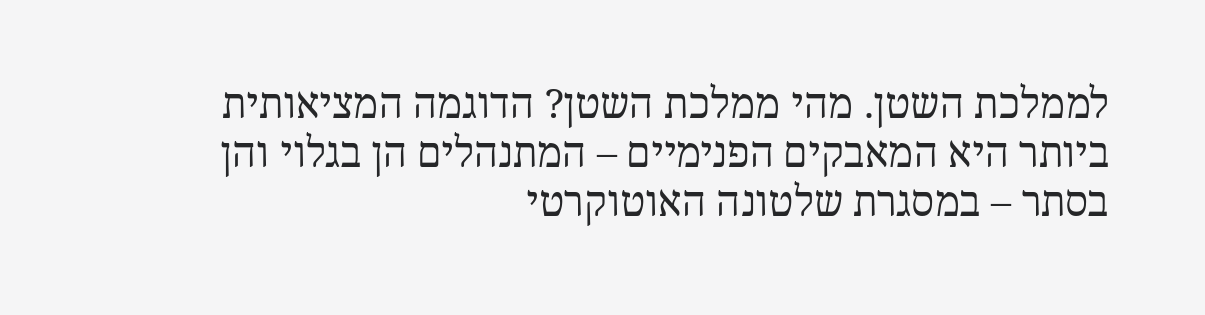לממלכת השטן. מהי ממלכת השטן? הדוגמה המציאותית ביותר היא המאבקים הפנימיים – המתנהלים הן בגלוי והן בסתר – במסגרת שלטונה האוטוקרטי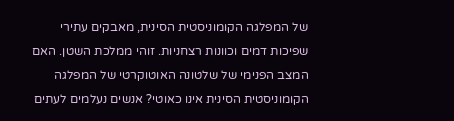של המפלגה הקומוניסטית הסינית, מאבקים עתירי שפיכות דמים וכוונות רצחניות. זוהי ממלכת השטן. האם המצב הפנימי של שלטונה האוטוקרטי של המפלגה הקומוניסטית הסינית אינו כאוטי? אנשים נעלמים לעתים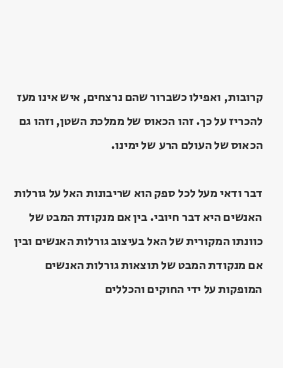קרובות, ואפילו כשברור שהם נרצחים, איש אינו מעז להכריז על כך. זהו הכאוס של ממלכת השטן, וזהו גם הכאוס של העולם הרע של ימינו.

דבר ודאי מעל לכל ספק הוא שריבונות האל על גורלות האנשים היא דבר חיובי. בין אם מנקודת המבט של כוונתו המקורית של האל בעיצוב גורלות האנשים ובין אם מנקודת המבט של תוצאות גורלות האנשים המופקות על ידי החוקים והכללים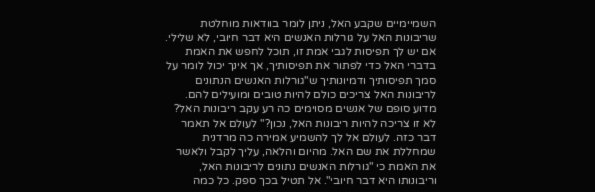השמיימיים שקבע האל, ניתן לומר בוודאות מוחלטת שריבונות האל על גורלות האנשים היא דבר חיובי, לא שלילי. אם יש לך תפיסות לגבי אמת זו, תוכל לחפש את האמת בדברי האל כדי לפתור את תפיסותיך, אך אינך יכול לומר על סמך תפיסותיך ודמיונותיך ש"גורלות האנשים הנתונים לריבונות האל צריכים כולם להיות טובים ומועילים להם. מדוע סופם של אנשים מסוימים כה רע עקב ריבונות האל? לא זו צריכה להיות ריבונות האל, נכון?" לעולם אל תאמר דבר כזה. לעולם אל לך להשמיע אמירה כה מרדנית שמחללת את שם האל. מהיום והלאה, עליך לקבל ולאשר את האמת כי "גורלות האנשים נתונים לריבונות האל, וריבונותו היא דבר חיובי". אל תטיל בכך ספק. כל כמה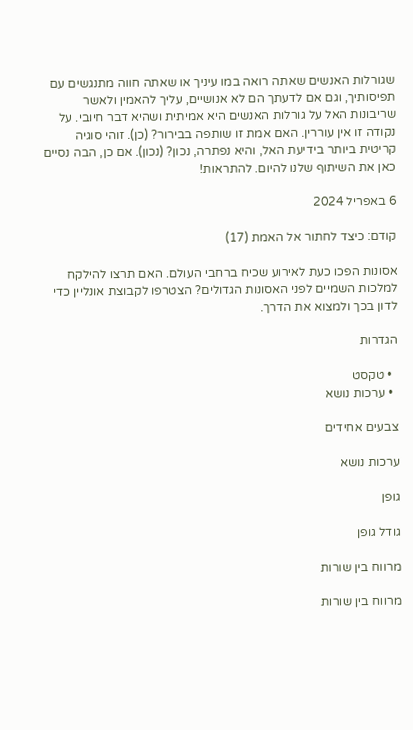שגורלות האנשים שאתה רואה במו עיניך או שאתה חווה מתנגשים עם תפיסותיך, וגם אם לדעתך הם לא אנושיים, עליך להאמין ולאשר שריבונות האל על גורלות האנשים היא אמיתית ושהיא דבר חיובי. על נקודה זו אין עוררין. האם אמת זו שותפה בבירור? (כן). זוהי סוגיה קריטית ביותר בידיעת האל, והיא נפתרה, נכון? (נכון). אם כן, הבה נסיים כאן את השיתוף שלנו להיום. להתראות!

6 באפריל 2024

קודם: כיצד לחתור אל האמת (17)

אסונות הפכו כעת לאירוע שכיח ברחבי העולם. האם תרצו להילקח למלכות השמיים לפני האסונות הגדולים? הצטרפו לקבוצת אונליין כדי לדון בכך ולמצוא את הדרך.

הגדרות

  • טקסט
  • ערכות נושא

צבעים אחידים

ערכות נושא

גופן

גודל גופן

מרווח בין שורות

מרווח בין שורות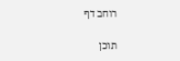רוחב דף

תוכן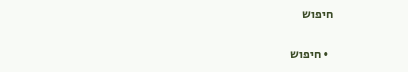חיפוש

  • חיפוש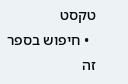טקסט
  • חיפוש בספר זה